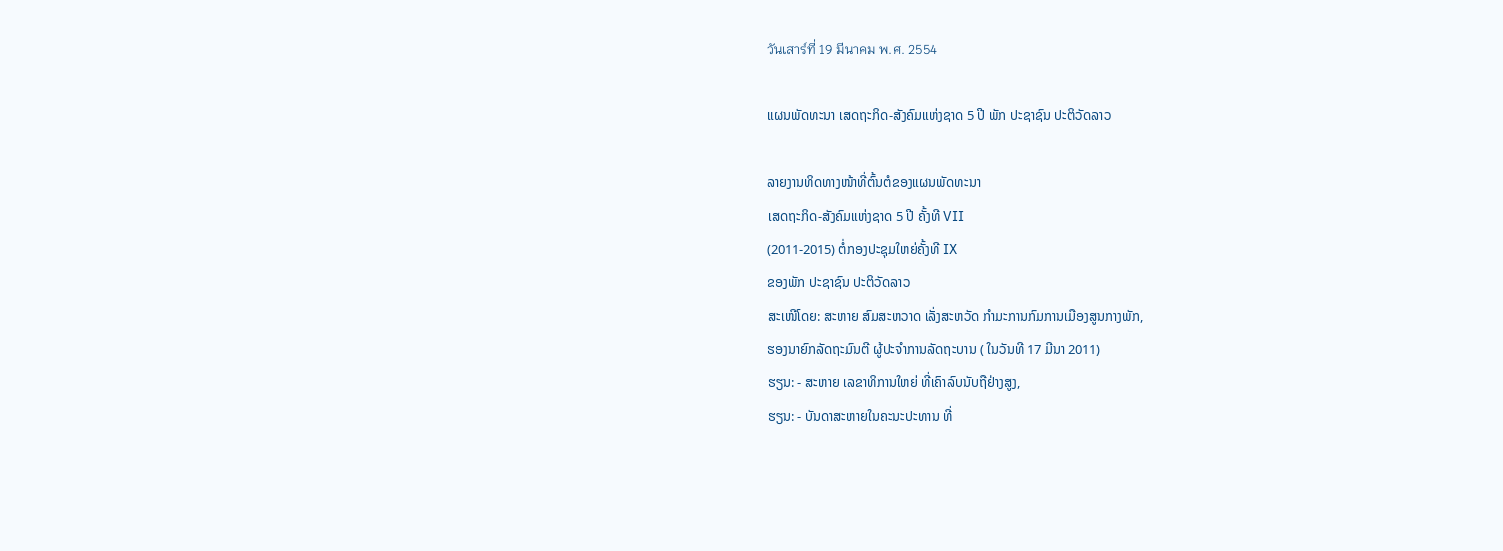วันเสาร์ที่ 19 มีนาคม พ.ศ. 2554

ແຜນພັດທະນາ ເສດຖະກິດ-ສັງຄົມແຫ່ງຊາດ 5 ປີ ພັກ ປະຊາຊົນ ປະຕິວັດລາວ

ລາຍງານທິດທາງໜ້າທີ່ຕົ້ນຕໍຂອງແຜນພັດທະນາ
ເສດຖະກິດ-ສັງຄົມແຫ່ງຊາດ 5 ປີ ຄັ້ງທີ VII
(2011-2015) ຕໍ່ກອງປະຊຸມໃຫຍ່ຄັ້ງທີ IX
ຂອງພັກ ປະຊາຊົນ ປະຕິວັດລາວ
ສະເໜີໂດຍ: ສະຫາຍ ສົມສະຫວາດ ເລັ່ງສະຫວັດ ກຳມະການກົມການເມືອງສູນກາງພັກ,
ຮອງນາຍົກລັດຖະມົນຕີ ຜູ້ປະຈຳການລັດຖະບານ ( ໃນວັນທີ 17 ມີນາ 2011)
ຮຽນ: - ສະຫາຍ ເລຂາທິການໃຫຍ່ ທີ່ເຄົາລົບນັບຖືຢ່າງສູງ,
ຮຽນ: - ບັນດາສະຫາຍໃນຄະນະປະທານ ທີ່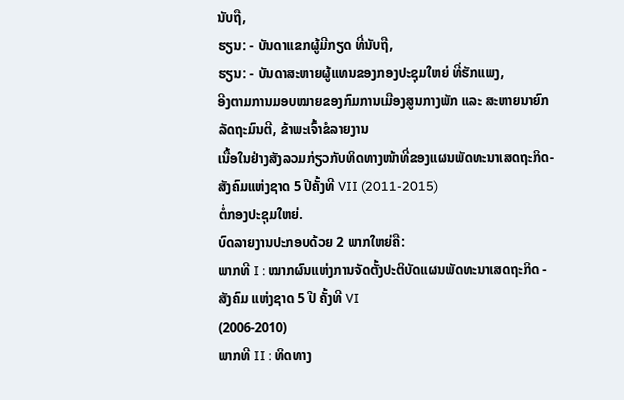ນັບຖື,
ຮຽນ: - ບັນດາແຂກຜູ້ມີກຽດ ທີ່ນັບຖື,
ຮຽນ: - ບັນດາສະຫາຍຜູ້ແທນຂອງກອງປະຊຸມໃຫຍ່ ທີ່ຮັກແພງ,
ອີງຕາມການມອບໝາຍຂອງກົມການເມືອງສູນກາງພັກ ແລະ ສະຫາຍນາຍົກລັດຖະມົນຕີ, ຂ້າພະເຈົ້າຂໍລາຍງານ
ເນື້ອໃນຢ່າງສັງລວມກ່ຽວກັບທິດທາງໜ້າທີ່ຂອງແຜນພັດທະນາເສດຖະກິດ-ສັງຄົມແຫ່ງຊາດ 5 ປີຄັ້ງທີ VII (2011-2015)
ຕໍ່ກອງປະຊຸມໃຫຍ່.
ບົດລາຍງານປະກອບດ້ວຍ 2 ພາກໃຫຍ່ຄື:
ພາກທີ I : ໝາກຜົນແຫ່ງການຈັດຕັ້ງປະຕິບັດແຜນພັດທະນາເສດຖະກິດ - ສັງຄົມ ແຫ່ງຊາດ 5 ປີ ຄັ້ງທີ VI
(2006-2010)
ພາກທີ II : ທິດທາງ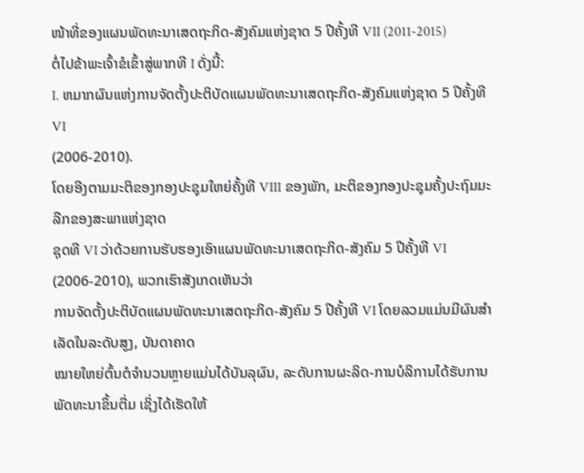ໜ້າທີ່ຂອງແຜນພັດທະນາເສດຖະກິດ-ສັງຄົມແຫ່ງຊາດ 5 ປີຄັ້ງທີ VII (2011-2015)
ຕໍ່ໄປຂ້າພະເຈົ້າຂໍເຂົ້າສູ່ພາກທີ I ດັ່ງນີ້:
I. ຫມາກຜົນແຫ່ງການຈັດຕັ້ງປະຕິບັດແຜນພັດທະນາເສດຖະກິດ-ສັງຄົມແຫ່ງຊາດ 5 ປີຄັ້ງທີ VI
(2006-2010).
ໂດຍອີງຕາມມະຕິຂອງກອງປະຊຸມໃຫຍ່ຄັ້ງທີ VIII ຂອງພັກ, ມະຕິຂອງກອງປະຊຸມຄັ້ງປະຖົມມະລືກຂອງສະພາແຫ່ງຊາດ
ຊຸດທີ VI ວ່າດ້ວຍການຮັບຮອງເອົາແຜນພັດທະນາເສດຖະກິດ-ສັງຄົມ 5 ປີຄັ້ງທີ VI (2006-2010), ພວກເຮົາສັງເກດເຫັນວ່າ
ການຈັດຕັ້ງປະຕິບັດແຜນພັດທະນາເສດຖະກິດ-ສັງຄົມ 5 ປີຄັ້ງທີ VI ໂດຍລວມແມ່ນມີຜົນສຳເລັດໃນລະດັບສູງ, ບັນດາຄາດ
ໝາຍໃຫຍ່ຕົ້ນຕໍຈຳນວນຫຼາຍແມ່ນໄດ້ບັນລຸຜົນ, ລະດັບການຜະລິດ-ການບໍລິການໄດ້ຮັບການພັດທະນາຂຶ້ນຕື່ມ ເຊິ່ງໄດ້ເຮັດໃຫ້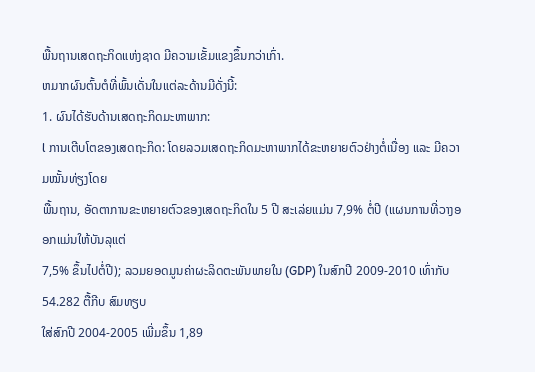ພື້ນຖານເສດຖະກິດແຫ່ງຊາດ ມີຄວາມເຂັ້ມແຂງຂຶ້ນກວ່າເກົ່າ.
ຫມາກຜົນຕົ້ນຕໍທີ່ພົ້ນເດັ່ນໃນແຕ່ລະດ້ານມີດັ່ງນີ້:
1. ຜົນໄດ້ຮັບດ້ານເສດຖະກິດມະຫາພາກ:
l ການເຕີບໂຕຂອງເສດຖະກິດ: ໂດຍລວມເສດຖະກິດມະຫາພາກໄດ້ຂະຫຍາຍຕົວຢ່າງຕໍ່ເນື່ອງ ແລະ ມີຄວາມໝັ້ນທ່ຽງໂດຍ
ພື້ນຖານ, ອັດຕາການຂະຫຍາຍຕົວຂອງເສດຖະກິດໃນ 5 ປີ ສະເລ່ຍແມ່ນ 7,9% ຕໍ່ປີ (ແຜນການທີ່ວາງອອກແມ່ນໃຫ້ບັນລຸແຕ່
7,5% ຂຶ້ນໄປຕໍ່ປີ); ລວມຍອດມູນຄ່າຜະລິດຕະພັນພາຍໃນ (GDP) ໃນສົກປີ 2009-2010 ເທົ່າກັບ 54.282 ຕື້ກີບ ສົມທຽບ
ໃສ່ສົກປີ 2004-2005 ເພີ່ມຂຶ້ນ 1,89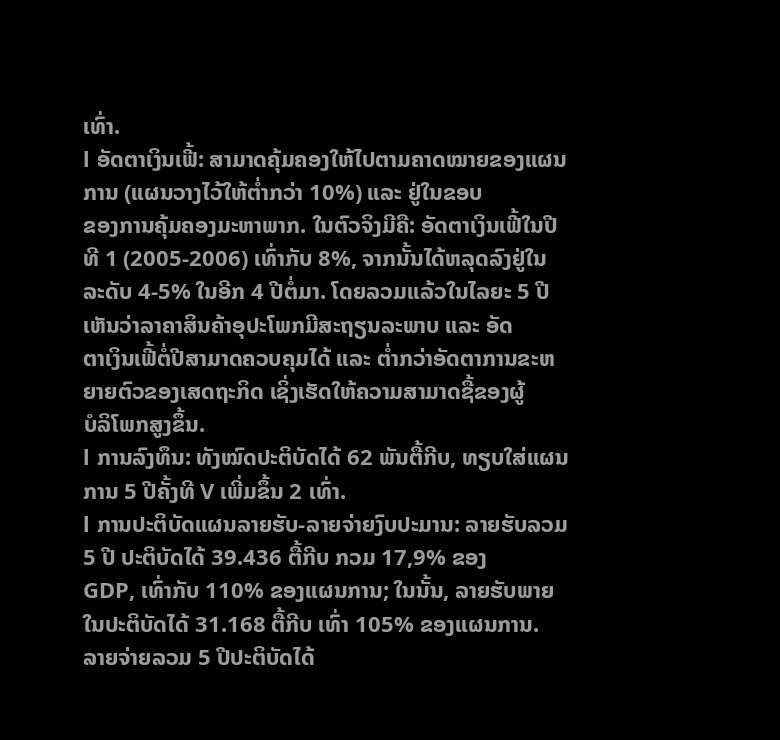ເທົ່າ.
l ອັດຕາເງິນເຟີ້: ສາມາດຄຸ້ມຄອງໃຫ້ໄປຕາມຄາດໝາຍຂອງແຜນການ (ແຜນວາງໄວ້ໃຫ້ຕ່ຳກວ່າ 10%) ແລະ ຢູ່ໃນຂອບ
ຂອງການຄຸ້ມຄອງມະຫາພາກ. ໃນຕົວຈິງມີຄື: ອັດຕາເງິນເຟີ້ໃນປີທີ 1 (2005-2006) ເທົ່າກັບ 8%, ຈາກນັ້ນໄດ້ຫລຸດລົງຢູ່ໃນ
ລະດັບ 4-5% ໃນອີກ 4 ປີຕໍ່ມາ. ໂດຍລວມແລ້ວໃນໄລຍະ 5 ປີເຫັນວ່າລາຄາສິນຄ້າອຸປະໂພກມີສະຖຽນລະພາບ ແລະ ອັດ
ຕາເງິນເຟີ້ຕໍ່ປີສາມາດຄວບຄຸມໄດ້ ແລະ ຕ່ຳກວ່າອັດຕາການຂະຫຍາຍຕົວຂອງເສດຖະກິດ ເຊິ່ງເຮັດໃຫ້ຄວາມສາມາດຊື້ຂອງຜູ້
ບໍລິໂພກສູງຂຶ້ນ.
l ການລົງທຶນ: ທັງໝົດປະຕິບັດໄດ້ 62 ພັນຕື້ກີບ, ທຽບໃສ່ແຜນການ 5 ປີຄັ້ງທີ V ເພີ່ມຂຶ້ນ 2 ເທົ່າ.
l ການປະຕິບັດແຜນລາຍຮັບ-ລາຍຈ່າຍງົບປະມານ: ລາຍຮັບລວມ 5 ປີ ປະຕິບັດໄດ້ 39.436 ຕື້ກີບ ກວມ 17,9% ຂອງ
GDP, ເທົ່າກັບ 110% ຂອງແຜນການ; ໃນນັ້ນ, ລາຍຮັບພາຍໃນປະຕິບັດໄດ້ 31.168 ຕື້ກີບ ເທົ່າ 105% ຂອງແຜນການ.
ລາຍຈ່າຍລວມ 5 ປີປະຕິບັດໄດ້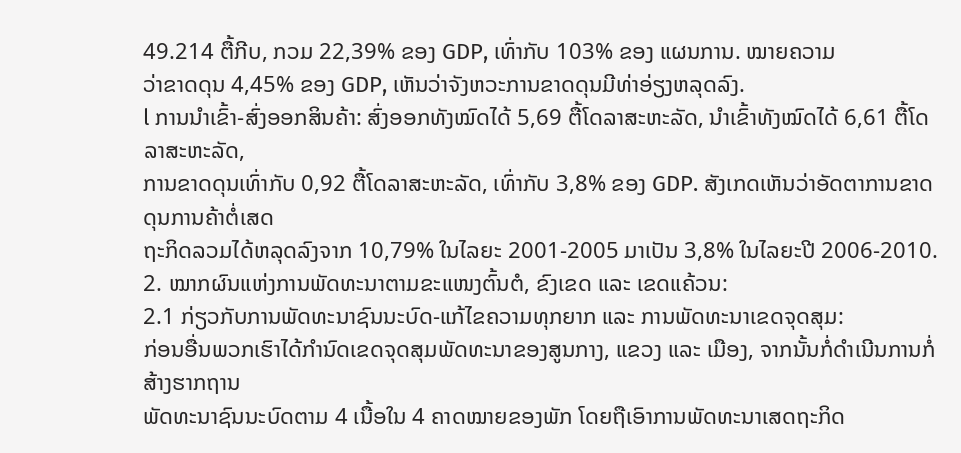49.214 ຕື້ກີບ, ກວມ 22,39% ຂອງ GDP, ເທົ່າກັບ 103% ຂອງ ແຜນການ. ໝາຍຄວາມ
ວ່າຂາດດຸນ 4,45% ຂອງ GDP, ເຫັນວ່າຈັງຫວະການຂາດດຸນມີທ່າອ່ຽງຫລຸດລົງ.
l ການນຳເຂົ້າ-ສົ່ງອອກສິນຄ້າ: ສົ່ງອອກທັງໝົດໄດ້ 5,69 ຕື້ໂດລາສະຫະລັດ, ນຳເຂົ້າທັງໝົດໄດ້ 6,61 ຕື້ໂດລາສະຫະລັດ,
ການຂາດດຸນເທົ່າກັບ 0,92 ຕື້ໂດລາສະຫະລັດ, ເທົ່າກັບ 3,8% ຂອງ GDP. ສັງເກດເຫັນວ່າອັດຕາການຂາດດຸນການຄ້າຕໍ່ເສດ
ຖະກິດລວມໄດ້ຫລຸດລົງຈາກ 10,79% ໃນໄລຍະ 2001-2005 ມາເປັນ 3,8% ໃນໄລຍະປີ 2006-2010.
2. ໝາກຜົນແຫ່ງການພັດທະນາຕາມຂະແໜງຕົ້ນຕໍ, ຂົງເຂດ ແລະ ເຂດແຄ້ວນ:
2.1 ກ່ຽວກັບການພັດທະນາຊົນນະບົດ-ແກ້ໄຂຄວາມທຸກຍາກ ແລະ ການພັດທະນາເຂດຈຸດສຸມ:
ກ່ອນອື່ນພວກເຮົາໄດ້ກຳນົດເຂດຈຸດສຸມພັດທະນາຂອງສູນກາງ, ແຂວງ ແລະ ເມືອງ, ຈາກນັ້ນກໍ່ດຳເນີນການກໍ່ສ້າງຮາກຖານ
ພັດທະນາຊົນນະບົດຕາມ 4 ເນື້ອໃນ 4 ຄາດໝາຍຂອງພັກ ໂດຍຖືເອົາການພັດທະນາເສດຖະກິດ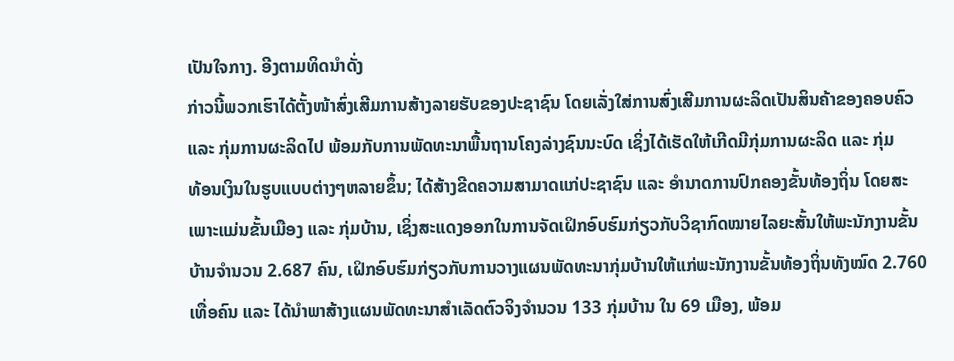ເປັນໃຈກາງ. ອີງຕາມທິດນຳດັ່ງ
ກ່າວນີ້ພວກເຮົາໄດ້ຕັ້ງໜ້າສົ່ງເສີມການສ້າງລາຍຮັບຂອງປະຊາຊົນ ໂດຍເລັ່ງໃສ່ການສົ່ງເສີມການຜະລິດເປັນສິນຄ້າຂອງຄອບຄົວ
ແລະ ກຸ່ມການຜະລິດໄປ ພ້ອມກັບການພັດທະນາພື້ນຖານໂຄງລ່າງຊົນນະບົດ ເຊິ່ງໄດ້ເຮັດໃຫ້ເກີດມີກຸ່ມການຜະລິດ ແລະ ກຸ່ມ
ທ້ອນເງິນໃນຮູບແບບຕ່າງໆຫລາຍຂຶ້ນ; ໄດ້ສ້າງຂີດຄວາມສາມາດແກ່ປະຊາຊົນ ແລະ ອຳນາດການປົກຄອງຂັ້ນທ້ອງຖິ່ນ ໂດຍສະ
ເພາະແມ່ນຂັ້ນເມືອງ ແລະ ກຸ່ມບ້ານ, ເຊິ່ງສະແດງອອກໃນການຈັດເຝິກອົບຮົມກ່ຽວກັບວິຊາກົດໝາຍໄລຍະສັ້ນໃຫ້ພະນັກງານຂັ້ນ
ບ້ານຈຳນວນ 2.687 ຄົນ, ເຝິກອົບຮົມກ່ຽວກັບການວາງແຜນພັດທະນາກຸ່ມບ້ານໃຫ້ແກ່ພະນັກງານຂັ້ນທ້ອງຖິ່ນທັງໝົດ 2.760
ເທື່ອຄົນ ແລະ ໄດ້ນຳພາສ້າງແຜນພັດທະນາສຳເລັດຕົວຈິງຈຳນວນ 133 ກຸ່ມບ້ານ ໃນ 69 ເມືອງ, ພ້ອມ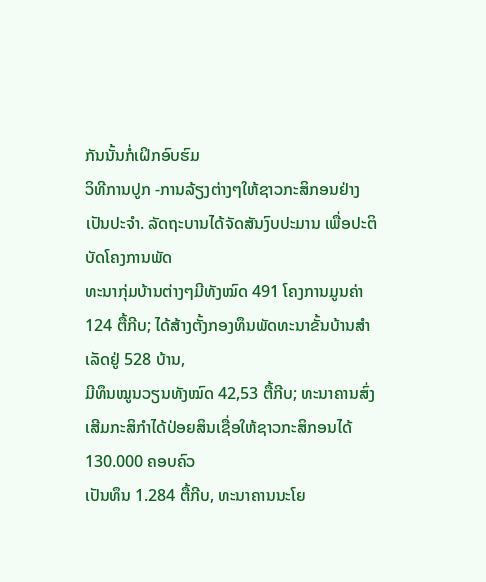ກັນນັ້ນກໍ່ເຝິກອົບຮົມ
ວິທີການປູກ -ການລ້ຽງຕ່າງໆໃຫ້ຊາວກະສິກອນຢ່າງເປັນປະຈຳ. ລັດຖະບານໄດ້ຈັດສັນງົບປະມານ ເພື່ອປະຕິບັດໂຄງການພັດ
ທະນາກຸ່ມບ້ານຕ່າງໆມີທັງໝົດ 491 ໂຄງການມູນຄ່າ 124 ຕື້ກີບ; ໄດ້ສ້າງຕັ້ງກອງທຶນພັດທະນາຂັ້ນບ້ານສຳເລັດຢູ່ 528 ບ້ານ,
ມີທຶນໝູນວຽນທັງໝົດ 42,53 ຕື້ກີບ; ທະນາຄານສົ່ງເສີມກະສິກຳໄດ້ປ່ອຍສິນເຊື່ອໃຫ້ຊາວກະສິກອນໄດ້ 130.000 ຄອບຄົວ
ເປັນທຶນ 1.284 ຕື້ກີບ, ທະນາຄານນະໂຍ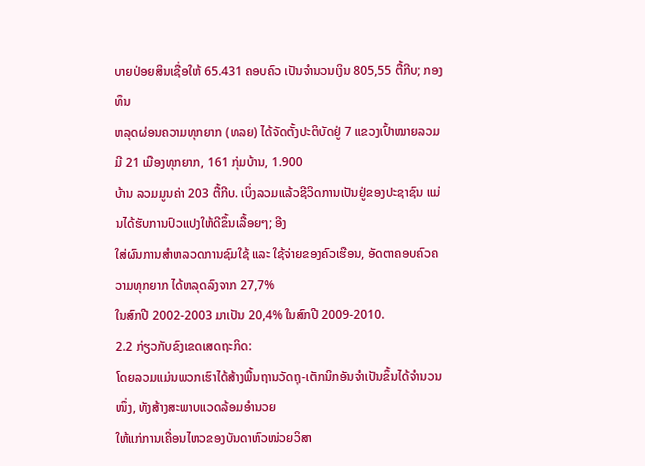ບາຍປ່ອຍສິນເຊື່ອໃຫ້ 65.431 ຄອບຄົວ ເປັນຈຳນວນເງິນ 805,55 ຕື້ກີບ; ກອງທຶນ
ຫລຸດຜ່ອນຄວາມທຸກຍາກ (ທລຍ) ໄດ້ຈັດຕັ້ງປະຕິບັດຢູ່ 7 ແຂວງເປົ້າໝາຍລວມມີ 21 ເມືອງທຸກຍາກ, 161 ກຸ່ມບ້ານ, 1.900
ບ້ານ ລວມມູນຄ່າ 203 ຕື້ກີບ. ເບິ່ງລວມແລ້ວຊີວິດການເປັນຢູ່ຂອງປະຊາຊົນ ແມ່ນໄດ້ຮັບການປົວແປງໃຫ້ດີຂຶ້ນເລື້ອຍໆ; ອີງ
ໃສ່ຜົນການສຳຫລວດການຊົມໃຊ້ ແລະ ໃຊ້ຈ່າຍຂອງຄົວເຮືອນ, ອັດຕາຄອບຄົວຄວາມທຸກຍາກ ໄດ້ຫລຸດລົງຈາກ 27,7%
ໃນສົກປີ 2002-2003 ມາເປັນ 20,4% ໃນສົກປີ 2009-2010.
2.2 ກ່ຽວກັບຂົງເຂດເສດຖະກິດ:
ໂດຍລວມແມ່ນພວກເຮົາໄດ້ສ້າງພື້ນຖານວັດຖຸ-ເຕັກນິກອັນຈຳເປັນຂຶ້ນໄດ້ຈຳນວນໜຶ່ງ, ທັງສ້າງສະພາບແວດລ້ອມອຳນວຍ
ໃຫ້ແກ່ການເຄື່ອນໄຫວຂອງບັນດາຫົວໜ່ວຍວິສາ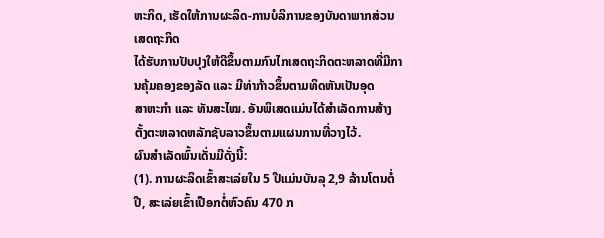ຫະກິດ, ເຮັດໃຫ້ການຜະລິດ-ການບໍລິການຂອງບັນດາພາກສ່ວນເສດຖະກິດ
ໄດ້ຮັບການປັບປຸງໃຫ້ດີຂຶ້ນຕາມກົນໄກເສດຖະກິດຕະຫລາດທີ່ມີການຄຸ້ມຄອງຂອງລັດ ແລະ ມີທ່າກ້າວຂຶ້ນຕາມທິດຫັນເປັນອຸດ
ສາຫະກຳ ແລະ ທັນສະໄໝ. ອັນພິເສດແມ່ນໄດ້ສຳເລັດການສ້າງຕັ້ງຕະຫລາດຫລັກຊັບລາວຂຶ້ນຕາມແຜນການທີ່ວາງໄວ້.
ຜົນສຳເລັດພົ້ນເດັ່ນມີດັ່ງນີ້:
(1). ການຜະລິດເຂົ້າສະເລ່ຍໃນ 5 ປີແມ່ນບັນລຸ 2,9 ລ້ານໂຕນຕໍ່ປີ, ສະເລ່ຍເຂົ້າເປືອກຕໍ່ຫົວຄົນ 470 ກ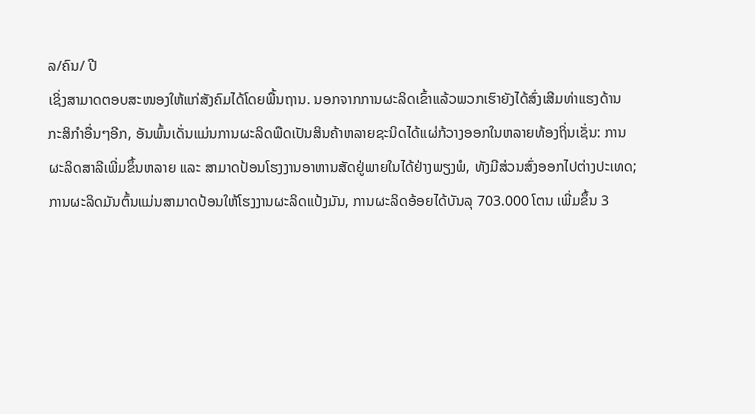ລ/ຄົນ/ ປີ
ເຊິ່ງສາມາດຕອບສະໜອງໃຫ້ແກ່ສັງຄົມໄດ້ໂດຍພື້ນຖານ. ນອກຈາກການຜະລິດເຂົ້າແລ້ວພວກເຮົາຍັງໄດ້ສົ່ງເສີມທ່າແຮງດ້ານ
ກະສິກຳອື່ນໆອີກ, ອັນພົ້ນເດັ່ນແມ່ນການຜະລິດພືດເປັນສິນຄ້າຫລາຍຊະນິດໄດ້ແຜ່ກ້ວາງອອກໃນຫລາຍທ້ອງຖິ່ນເຊັ່ນ: ການ
ຜະລິດສາລີເພີ່ມຂຶ້ນຫລາຍ ແລະ ສາມາດປ້ອນໂຮງງານອາຫານສັດຢູ່ພາຍໃນໄດ້ຢ່າງພຽງພໍ, ທັງມີສ່ວນສົ່ງອອກໄປຕ່າງປະເທດ;
ການຜະລິດມັນຕົ້ນແມ່ນສາມາດປ້ອນໃຫ້ໂຮງງານຜະລິດແປ້ງມັນ, ການຜະລິດອ້ອຍໄດ້ບັນລຸ 703.000 ໂຕນ ເພີ່ມຂຶ້ນ 3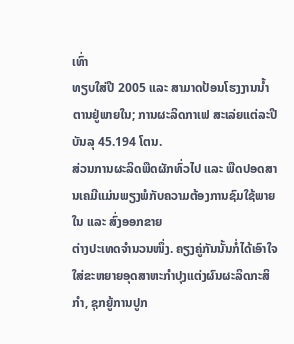ເທົ່າ
ທຽບໃສ່ປີ 2005 ແລະ ສາມາດປ້ອນໂຮງງານນ້ຳຕານຢູ່ພາຍໃນ; ການຜະລິດກາເຟ ສະເລ່ຍແຕ່ລະປີບັນລຸ 45.194 ໂຕນ.
ສ່ວນການຜະລິດພືດຜັກທົ່ວໄປ ແລະ ພືດປອດສານເຄມີແມ່ນພຽງພໍກັບຄວາມຕ້ອງການຊົມໃຊ້ພາຍໃນ ແລະ ສົ່ງອອກຂາຍ
ຕ່າງປະເທດຈຳນວນໜຶ່ງ. ຄຽງຄູ່ກັນນັ້ນກໍ່ໄດ້ເອົາໃຈໃສ່ຂະຫຍາຍອຸດສາຫະກຳປຸງແຕ່ງຜົນຜະລິດກະສິກຳ, ຊຸກຍູ້ການປູກ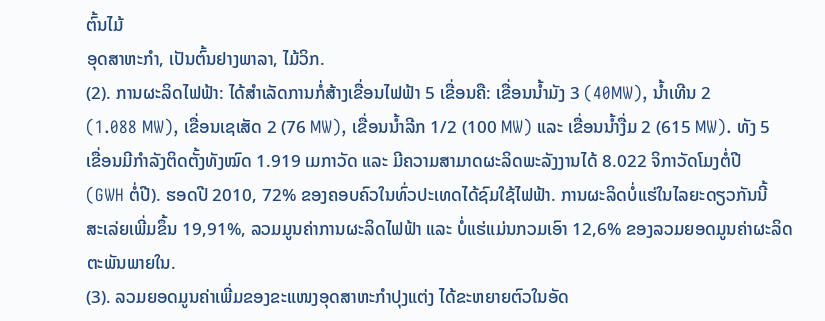ຕົ້ນໄມ້
ອຸດສາຫະກຳ, ເປັນຕົ້ນຢາງພາລາ, ໄມ້ວິກ.
(2). ການຜະລິດໄຟຟ້າ: ໄດ້ສຳເລັດການກໍ່ສ້າງເຂື່ອນໄຟຟ້າ 5 ເຂື່ອນຄື: ເຂື່ອນນ້ຳມັງ 3 (40MW), ນ້ຳເທີນ 2
(1.088 MW), ເຂື່ອນເຊເສັດ 2 (76 MW), ເຂື່ອນນ້ຳລີກ 1/2 (100 MW) ແລະ ເຂື່ອນນ້ຳງື່ມ 2 (615 MW). ທັງ 5
ເຂື່ອນມີກຳລັງຕິດຕັ້ງທັງໝົດ 1.919 ເມກາວັດ ແລະ ມີຄວາມສາມາດຜະລິດພະລັງງານໄດ້ 8.022 ຈິກາວັດໂມງຕໍ່ປີ
(GWH ຕໍ່ປີ). ຮອດປີ 2010, 72% ຂອງຄອບຄົວໃນທົ່ວປະເທດໄດ້ຊົມໃຊ້ໄຟຟ້າ. ການຜະລິດບໍ່ແຮ່ໃນໄລຍະດຽວກັນນີ້
ສະເລ່ຍເພີ່ມຂຶ້ນ 19,91%, ລວມມູນຄ່າການຜະລິດໄຟຟ້າ ແລະ ບໍ່ແຮ່ແມ່ນກວມເອົາ 12,6% ຂອງລວມຍອດມູນຄ່າຜະລິດ
ຕະພັນພາຍໃນ.
(3). ລວມຍອດມູນຄ່າເພີ່ມຂອງຂະແໜງອຸດສາຫະກຳປຸງແຕ່ງ ໄດ້ຂະຫຍາຍຕົວໃນອັດ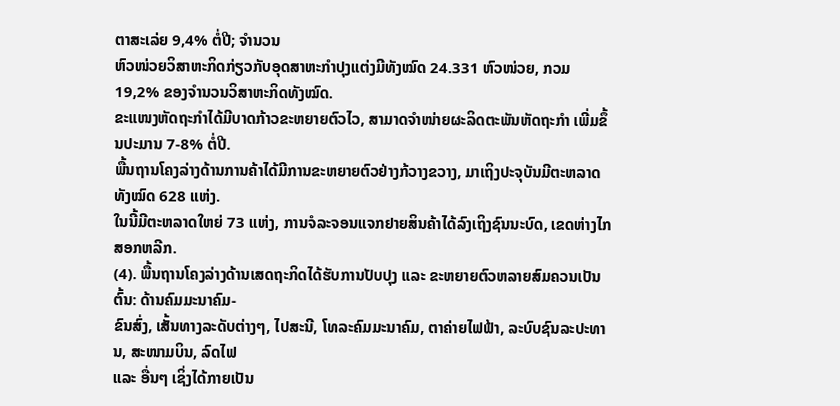ຕາສະເລ່ຍ 9,4% ຕໍ່ປີ; ຈຳນວນ
ຫົວໜ່ວຍວິສາຫະກິດກ່ຽວກັບອຸດສາຫະກຳປຸງແຕ່ງມີທັງໝົດ 24.331 ຫົວໜ່ວຍ, ກວມ 19,2% ຂອງຈຳນວນວິສາຫະກິດທັງໝົດ.
ຂະແໜງຫັດຖະກຳໄດ້ມີບາດກ້າວຂະຫຍາຍຕົວໄວ, ສາມາດຈຳໜ່າຍຜະລິດຕະພັນຫັດຖະກຳ ເພີ່ມຂຶ້ນປະມານ 7-8% ຕໍ່ປີ.
ພື້ນຖານໂຄງລ່າງດ້ານການຄ້າໄດ້ມີການຂະຫຍາຍຕົວຢ່າງກ້ວາງຂວາງ, ມາເຖິງປະຈຸບັນມີຕະຫລາດທັງໝົດ 628 ແຫ່ງ.
ໃນນີ້ມີຕະຫລາດໃຫຍ່ 73 ແຫ່ງ, ການຈໍລະຈອນແຈກຢາຍສິນຄ້າໄດ້ລົງເຖິງຊົນນະບົດ, ເຂດຫ່າງໄກສອກຫລີກ.
(4). ພື້ນຖານໂຄງລ່າງດ້ານເສດຖະກິດໄດ້ຮັບການປັບປຸງ ແລະ ຂະຫຍາຍຕົວຫລາຍສົມຄວນເປັນຕົ້ນ: ດ້ານຄົມມະນາຄົມ-
ຂົນສົ່ງ, ເສັ້ນທາງລະດັບຕ່າງໆ, ໄປສະນີ, ໂທລະຄົມມະນາຄົມ, ຕາຄ່າຍໄຟຟ້າ, ລະບົບຊົນລະປະທານ, ສະໜາມບິນ, ລົດໄຟ
ແລະ ອື່ນໆ ເຊິ່ງໄດ້ກາຍເປັນ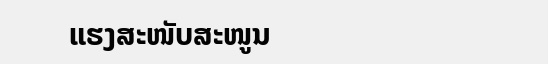ແຮງສະໜັບສະໜູນ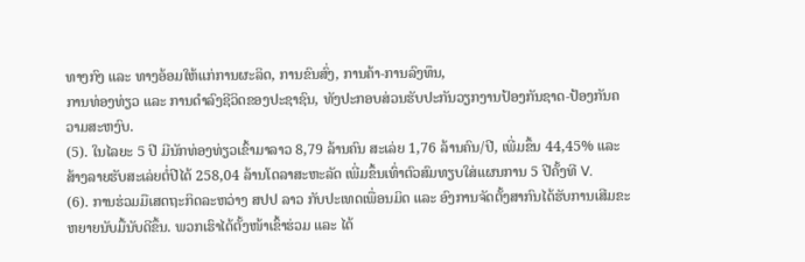ທາງກົງ ແລະ ທາງອ້ອມໃຫ້ແກ່ການຜະລິດ, ການຂົນສົ່ງ, ການຄ້າ-ການລົງທຶນ,
ການທ່ອງທ່ຽວ ແລະ ການດຳລົງຊີວິດຂອງປະຊາຊົນ, ທັງປະກອບສ່ວນຮັບປະກັນວຽກງານປ້ອງກັນຊາດ-ປ້ອງກັນຄວາມສະຫງົບ.
(5). ໃນໄລຍະ 5 ປີ ມີນັກທ່ອງທ່ຽວເຂົ້າມາລາວ 8,79 ລ້ານຄົນ ສະເລ່ຍ 1,76 ລ້ານຄົນ/ປີ, ເພີ່ມຂຶ້ນ 44,45% ແລະ
ສ້າງລາຍຮັບສະເລ່ຍຕໍ່ປີໄດ້ 258,04 ລ້ານໂດລາສະຫະລັດ ເພີ່ມຂຶ້ນເທົ່າຕົວສົມທຽບໃສ່ແຜນການ 5 ປີຄັ້ງທີ V.
(6). ການຮ່ວມມືເສດຖະກິດລະຫວ່າງ ສປປ ລາວ ກັບປະເທດເພື່ອນມິດ ແລະ ອົງການຈັດຕັ້ງສາກົນໄດ້ຮັບການເສີມຂະ
ຫຍາຍນັບມື້ນັບດີຂຶ້ນ. ພວກເຮົາໄດ້ຕັ້ງໜ້າເຂົ້າຮ່ວມ ແລະ ໄດ້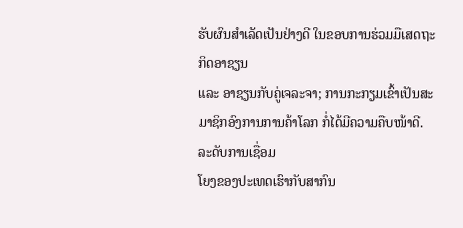ຮັບຜົນສຳເລັດເປັນຢ່າງດີ ໃນຂອບການຮ່ວມມືເສດຖະກິດອາຊຽນ
ແລະ ອາຊຽນກັບຄູ່ເຈລະຈາ; ການກະກຽມເຂົ້າເປັນສະມາຊິກອົງການການຄ້າໂລກ ກໍ່ໄດ້ມີຄວາມຄືບໜ້າດີ. ລະດັບການເຊື່ອມ
ໂຍງຂອງປະເທດເຮົາກັບສາກົນ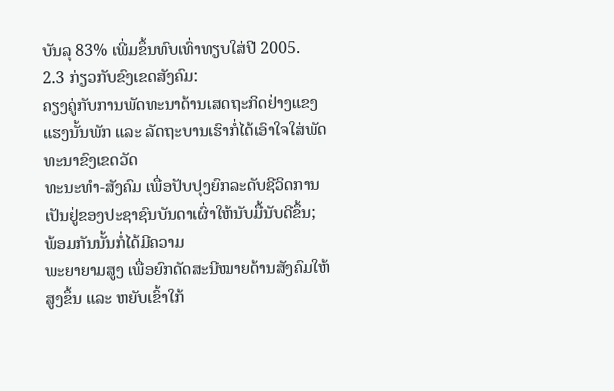ບັນລຸ 83% ເພີ່ມຂຶ້ນທົບເທົ່າທຽບໃສ່ປີ 2005.
2.3 ກ່ຽວກັບຂົງເຂດສັງຄົມ:
ຄຽງຄູ່ກັບການພັດທະນາດ້ານເສດຖະກິດຢ່າງແຂງແຮງນັ້ນພັກ ແລະ ລັດຖະບານເຮົາກໍ່ໄດ້ເອົາໃຈໃສ່ພັດທະນາຂົງເຂດວັດ
ທະນະທຳ-ສັງຄົມ ເພື່ອປັບປຸງຍົກລະດັບຊີວິດການເປັນຢູ່ຂອງປະຊາຊົນບັນດາເຜົ່າໃຫ້ນັບມື້ນັບດີຂຶ້ນ; ພ້ອມກັນນັ້ນກໍ່ໄດ້ມີຄວາມ
ພະຍາຍາມສູງ ເພື່ອຍົກດັດສະນີໝາຍດ້ານສັງຄົມໃຫ້ສູງຂຶ້ນ ແລະ ຫຍັບເຂົ້າໃກ້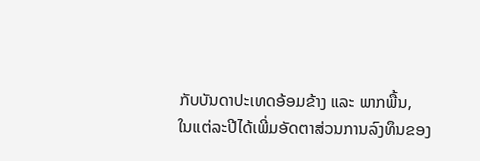ກັບບັນດາປະເທດອ້ອມຂ້າງ ແລະ ພາກພື້ນ,
ໃນແຕ່ລະປີໄດ້ເພີ່ມອັດຕາສ່ວນການລົງທຶນຂອງ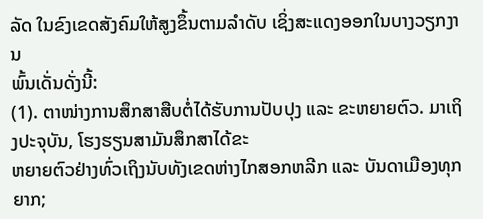ລັດ ໃນຂົງເຂດສັງຄົມໃຫ້ສູງຂຶ້ນຕາມລຳດັບ ເຊິ່ງສະແດງອອກໃນບາງວຽກງານ
ພົ້ນເດັ່ນດັ່ງນີ້:
(1). ຕາໜ່າງການສຶກສາສືບຕໍ່ໄດ້ຮັບການປັບປຸງ ແລະ ຂະຫຍາຍຕົວ. ມາເຖິງປະຈຸບັນ, ໂຮງຮຽນສາມັນສຶກສາໄດ້ຂະ
ຫຍາຍຕົວຢ່າງທົ່ວເຖິງນັບທັງເຂດຫ່າງໄກສອກຫລີກ ແລະ ບັນດາເມືອງທຸກຍາກ;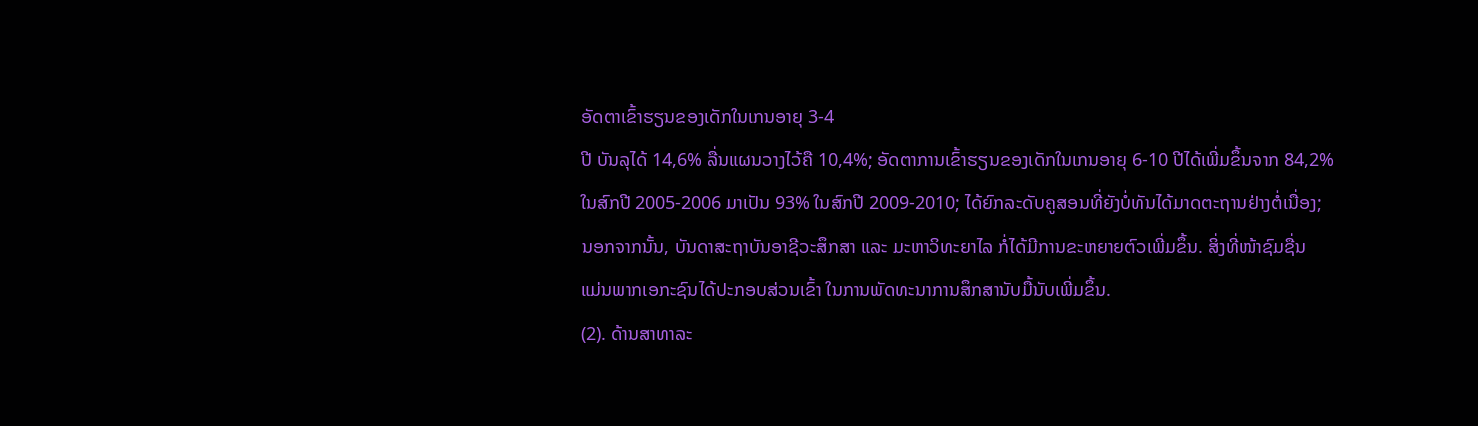ອັດຕາເຂົ້າຮຽນຂອງເດັກໃນເກນອາຍຸ 3-4
ປີ ບັນລຸໄດ້ 14,6% ລື່ນແຜນວາງໄວ້ຄື 10,4%; ອັດຕາການເຂົ້າຮຽນຂອງເດັກໃນເກນອາຍຸ 6-10 ປີໄດ້ເພີ່ມຂຶ້ນຈາກ 84,2%
ໃນສົກປີ 2005-2006 ມາເປັນ 93% ໃນສົກປີ 2009-2010; ໄດ້ຍົກລະດັບຄູສອນທີ່ຍັງບໍ່ທັນໄດ້ມາດຕະຖານຢ່າງຕໍ່ເນື່ອງ;
ນອກຈາກນັ້ນ, ບັນດາສະຖາບັນອາຊີວະສຶກສາ ແລະ ມະຫາວິທະຍາໄລ ກໍ່ໄດ້ມີການຂະຫຍາຍຕົວເພີ່ມຂຶ້ນ. ສິ່ງທີ່ໜ້າຊົມຊື່ນ
ແມ່ນພາກເອກະຊົນໄດ້ປະກອບສ່ວນເຂົ້າ ໃນການພັດທະນາການສຶກສານັບມື້ນັບເພີ່ມຂຶ້ນ.
(2). ດ້ານສາທາລະ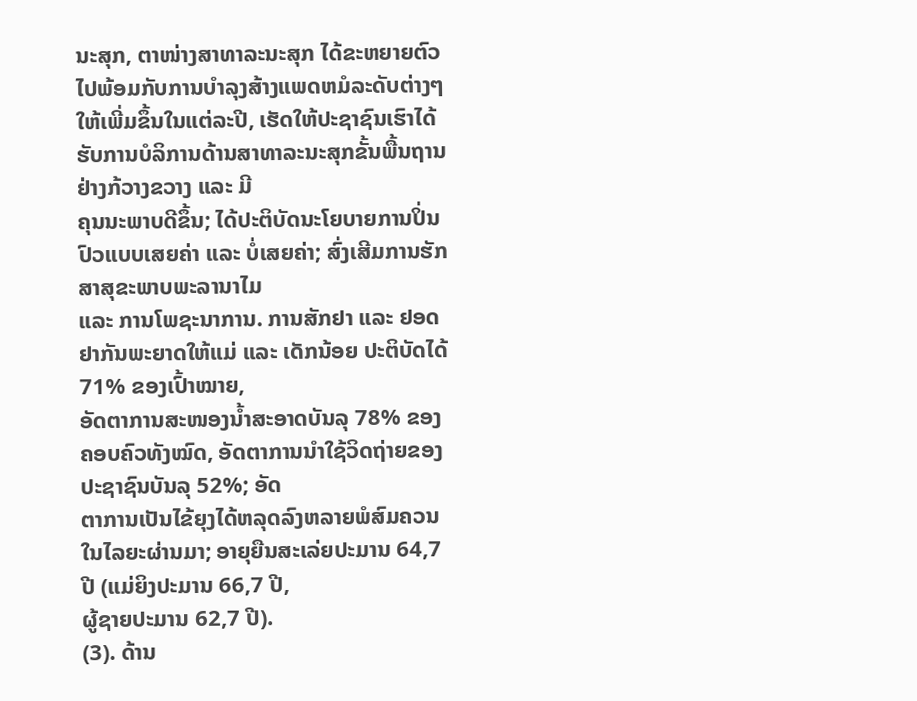ນະສຸກ, ຕາໜ່າງສາທາລະນະສຸກ ໄດ້ຂະຫຍາຍຕົວໄປພ້ອມກັບການບຳລຸງສ້າງແພດຫມໍລະດັບຕ່າງໆ
ໃຫ້ເພີ່ມຂຶ້ນໃນແຕ່ລະປີ, ເຮັດໃຫ້ປະຊາຊົນເຮົາໄດ້ຮັບການບໍລິການດ້ານສາທາລະນະສຸກຂັ້ນພື້ນຖານຢ່າງກ້ວາງຂວາງ ແລະ ມີ
ຄຸນນະພາບດີຂຶ້ນ; ໄດ້ປະຕິບັດນະໂຍບາຍການປິ່ນປົວແບບເສຍຄ່າ ແລະ ບໍ່ເສຍຄ່າ; ສົ່ງເສີມການຮັກສາສຸຂະພາບພະລານາໄມ
ແລະ ການໂພຊະນາການ. ການສັກຢາ ແລະ ຢອດຢາກັນພະຍາດໃຫ້ແມ່ ແລະ ເດັກນ້ອຍ ປະຕິບັດໄດ້ 71% ຂອງເປົ້າໝາຍ,
ອັດຕາການສະໜອງນ້ຳສະອາດບັນລຸ 78% ຂອງຄອບຄົວທັງໝົດ, ອັດຕາການນຳໃຊ້ວິດຖ່າຍຂອງປະຊາຊົນບັນລຸ 52%; ອັດ
ຕາການເປັນໄຂ້ຍຸງໄດ້ຫລຸດລົງຫລາຍພໍສົມຄວນ ໃນໄລຍະຜ່ານມາ; ອາຍຸຍືນສະເລ່ຍປະມານ 64,7 ປີ (ແມ່ຍິງປະມານ 66,7 ປີ,
ຜູ້ຊາຍປະມານ 62,7 ປີ).
(3). ດ້ານ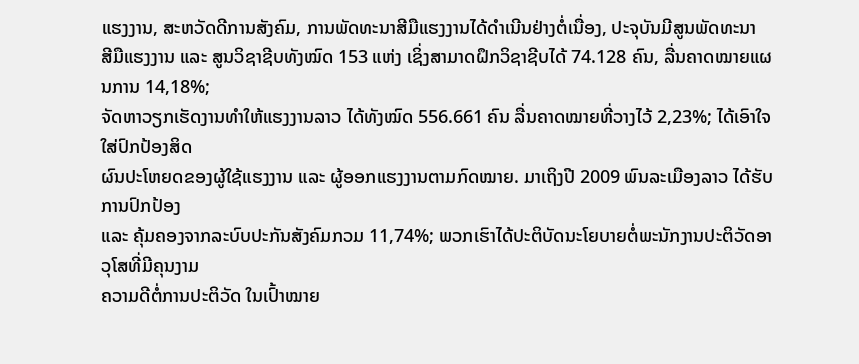ແຮງງານ, ສະຫວັດດີການສັງຄົມ, ການພັດທະນາສີມືແຮງງານໄດ້ດຳເນີນຢ່າງຕໍ່ເນື່ອງ, ປະຈຸບັນມີສູນພັດທະນາ
ສີມືແຮງງານ ແລະ ສູນວິຊາຊີບທັງໝົດ 153 ແຫ່ງ ເຊິ່ງສາມາດຝຶກວິຊາຊີບໄດ້ 74.128 ຄົນ, ລື່ນຄາດໝາຍແຜນການ 14,18%;
ຈັດຫາວຽກເຮັດງານທຳໃຫ້ແຮງງານລາວ ໄດ້ທັງໝົດ 556.661 ຄົນ ລື່ນຄາດໝາຍທີ່ວາງໄວ້ 2,23%; ໄດ້ເອົາໃຈໃສ່ປົກປ້ອງສິດ
ຜົນປະໂຫຍດຂອງຜູ້ໃຊ້ແຮງງານ ແລະ ຜູ້ອອກແຮງງານຕາມກົດໝາຍ. ມາເຖິງປີ 2009 ພົນລະເມືອງລາວ ໄດ້ຮັບການປົກປ້ອງ
ແລະ ຄຸ້ມຄອງຈາກລະບົບປະກັນສັງຄົມກວມ 11,74%; ພວກເຮົາໄດ້ປະຕິບັດນະໂຍບາຍຕໍ່ພະນັກງານປະຕິວັດອາວຸໂສທີ່ມີຄຸນງາມ
ຄວາມດີຕໍ່ການປະຕິວັດ ໃນເປົ້າໝາຍ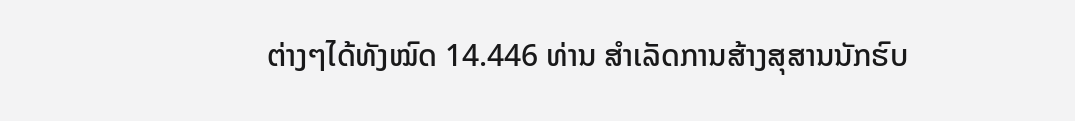ຕ່າງໆໄດ້ທັງໝົດ 14.446 ທ່ານ ສຳເລັດການສ້າງສຸສານນັກຮົບ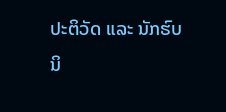ປະຕິວັດ ແລະ ນັກຮົບ
ນິ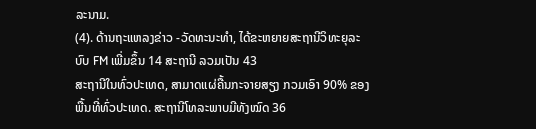ລະນາມ.
(4). ດ້ານຖະແຫລງຂ່າວ -ວັດທະນະທຳ, ໄດ້ຂະຫຍາຍສະຖານີວິທະຍຸລະບົບ FM ເພີ່ມຂຶ້ນ 14 ສະຖານີ ລວມເປັນ 43
ສະຖານີໃນທົ່ວປະເທດ, ສາມາດແຜ່ຄື້ນກະຈາຍສຽງ ກວມເອົາ 90% ຂອງພື້ນທີ່ທົ່ວປະເທດ. ສະຖານີໂທລະພາບມີທັງໝົດ 36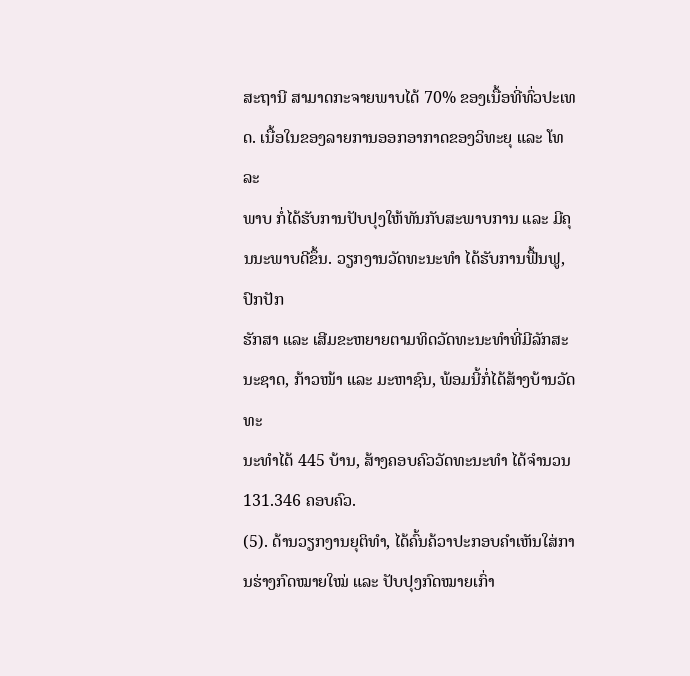ສະຖານີ ສາມາດກະຈາຍພາບໄດ້ 70% ຂອງເນື້ອທີ່ທົ່ວປະເທດ. ເນື້ອໃນຂອງລາຍການອອກອາກາດຂອງວິທະຍຸ ແລະ ໂທລະ
ພາບ ກໍ່ໄດ້ຮັບການປັບປຸງໃຫ້ທັນກັບສະພາບການ ແລະ ມີຄຸນນະພາບດີຂຶ້ນ. ວຽກງານວັດທະນະທຳ ໄດ້ຮັບການຟື້ນຟູ, ປົກປັກ
ຮັກສາ ແລະ ເສີມຂະຫຍາຍຕາມທິດວັດທະນະທຳທີ່ມີລັກສະນະຊາດ, ກ້າວໜ້າ ແລະ ມະຫາຊົນ, ພ້ອມນີ້ກໍ່ໄດ້ສ້າງບ້ານວັດທະ
ນະທຳໄດ້ 445 ບ້ານ, ສ້າງຄອບຄົວວັດທະນະທຳ ໄດ້ຈຳນວນ 131.346 ຄອບຄົວ.
(5). ດ້ານວຽກງານຍຸຕິທຳ, ໄດ້ຄົ້ນຄ້ວາປະກອບຄຳເຫັນໃສ່ການຮ່າງກົດໝາຍໃໝ່ ແລະ ປັບປຸງກົດໝາຍເກົ່າ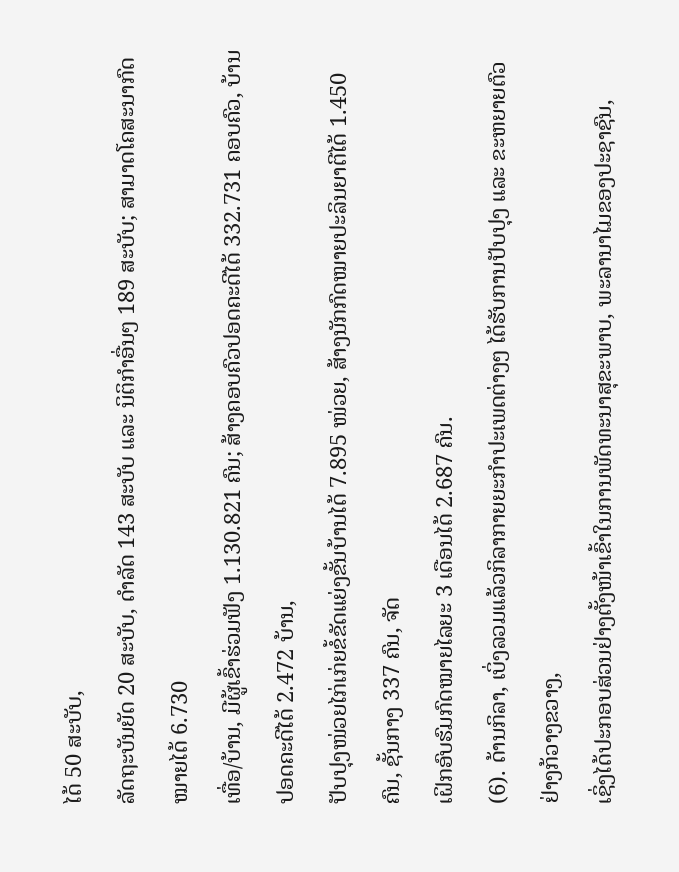ໄດ້ 50 ສະບັບ,
ລັດຖະບັນຍັດ 20 ສະບັບ, ດຳລັດ 143 ສະບັບ ແລະ ນິຕິກຳອື່ນໆ 189 ສະບັບ; ສາມາດໂຄສະນາກົດໝາຍໄດ້ 6.730
ເທື່ອ/ບ້ານ, ມີຜູ້ເຂົ້າຮ່ວມຟັງ 1.130.821 ຄົນ; ສ້າງຄອບຄົວປອດຄະດີໄດ້ 332.731 ຄອບຄົວ, ບ້ານປອດຄະດີໄດ້ 2.472 ບ້ານ,
ປັບປຸງໜ່ວຍໄກ່ເກ່ຍຂໍ້ຂັດແຍ່ງຂັ້ນບ້ານໄດ້ 7.895 ໜ່ວຍ, ສ້າງນັກກົດໝາຍປະລິນຍາຕີໄດ້ 1.450 ຄົນ, ຊັ້ນກາງ 337 ຄົນ, ຈັດ
ເຝິກອົບຮົມກົດໝາຍໄລຍະ 3 ເດືອນໄດ້ 2.687 ຄົນ.
(6). ດ້ານກິລາ, ເບິ່ງລວມແລ້ວກິລາກາຍຍະກຳປະເພດຕ່າງໆ ໄດ້ຮັບການປັບປຸງ ແລະ ຂະຫຍາຍຕົວຢ່າງກ້ວາງຂວາງ,
ເຊິ່ງໄດ້ປະກອບສ່ວນຢ່າງຕັ້ງໜ້າເຂົ້າໃນການພັດທະນາສຸຂະພາບ, ພະລານາໄມຂອງປະຊາຊົນ,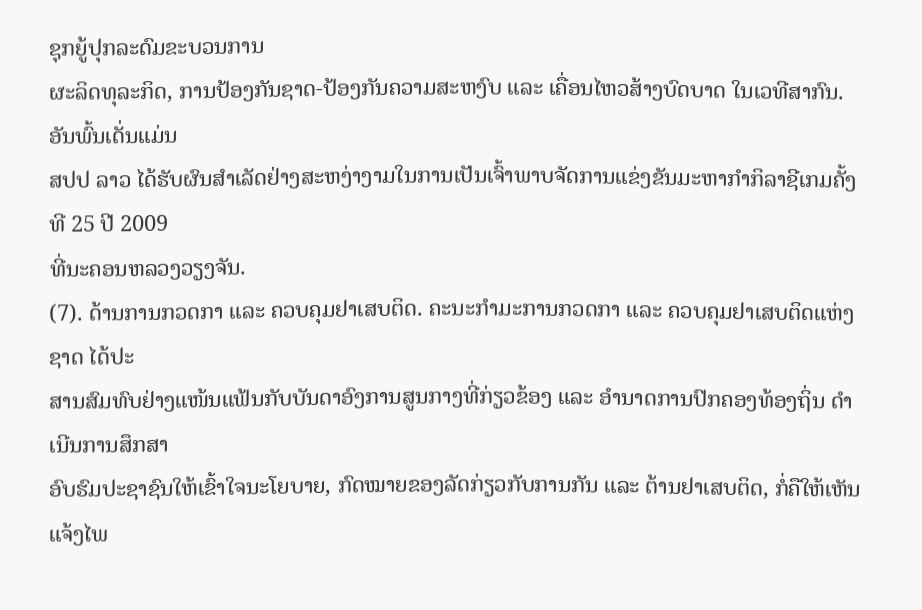ຊຸກຍູ້ປຸກລະດົມຂະບວນການ
ຜະລິດທຸລະກິດ, ການປ້ອງກັນຊາດ-ປ້ອງກັນຄວາມສະຫງົບ ແລະ ເຄື່ອນໄຫວສ້າງບົດບາດ ໃນເວທີສາກົນ. ອັນພົ້ນເດັ່ນແມ່ນ
ສປປ ລາວ ໄດ້ຮັບຜົນສຳເລັດຢ່າງສະຫງ່າງາມໃນການເປັນເຈົ້າພາບຈັດການແຂ່ງຂັນມະຫາກຳກິລາຊີເກມຄັ້ງທີ 25 ປີ 2009
ທີ່ນະຄອນຫລວງວຽງຈັນ.
(7). ດ້ານການກວດກາ ແລະ ຄວບຄຸມຢາເສບຕິດ. ຄະນະກຳມະການກວດກາ ແລະ ຄວບຄຸມຢາເສບຕິດແຫ່ງຊາດ ໄດ້ປະ
ສານສົມທົບຢ່າງແໜ້ນແຟ້ນກັບບັນດາອົງການສູນກາງທີ່ກ່ຽວຂ້ອງ ແລະ ອຳນາດການປົກຄອງທ້ອງຖິ່ນ ດຳເນີນການສຶກສາ
ອົບຮົມປະຊາຊົນໃຫ້ເຂົ້າໃຈນະໂຍບາຍ, ກົດໝາຍຂອງລັດກ່ຽວກັບການກັນ ແລະ ຕ້ານຢາເສບຕິດ, ກໍ່ຄືໃຫ້ເຫັນແຈ້ງໄພ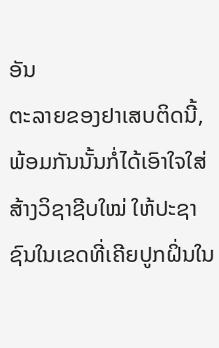ອັນ
ຕະລາຍຂອງຢາເສບຕິດນີ້, ພ້ອມກັນນັ້ນກໍ່ໄດ້ເອົາໃຈໃສ່ສ້າງວິຊາຊີບໃໝ່ ໃຫ້ປະຊາຊົນໃນເຂດທີ່ເຄີຍປູກຝິ່ນໃນ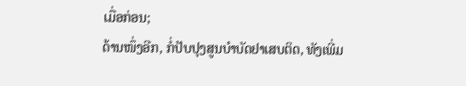ເມື່ອກ່ອນ;
ດ້ານໜຶ່ງອີກ, ກໍ່ປັບປຸງສູນບຳບັດຢາເສບຕິດ, ທັງເພີ່ມ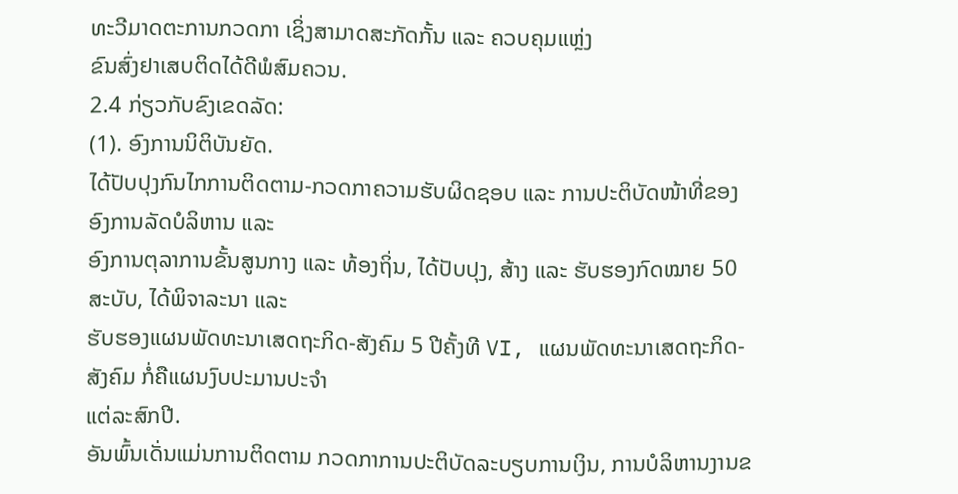ທະວີມາດຕະການກວດກາ ເຊິ່ງສາມາດສະກັດກັ້ນ ແລະ ຄວບຄຸມແຫຼ່ງ
ຂົນສົ່ງຢາເສບຕິດໄດ້ດີພໍສົມຄວນ.
2.4 ກ່ຽວກັບຂົງເຂດລັດ:
(1). ອົງການນິຕິບັນຍັດ.
ໄດ້ປັບປຸງກົນໄກການຕິດຕາມ-ກວດກາຄວາມຮັບຜິດຊອບ ແລະ ການປະຕິບັດໜ້າທີ່ຂອງອົງການລັດບໍລິຫານ ແລະ
ອົງການຕຸລາການຂັ້ນສູນກາງ ແລະ ທ້ອງຖິ່ນ, ໄດ້ປັບປຸງ, ສ້າງ ແລະ ຮັບຮອງກົດໝາຍ 50 ສະບັບ, ໄດ້ພິຈາລະນາ ແລະ
ຮັບຮອງແຜນພັດທະນາເສດຖະກິດ-ສັງຄົມ 5 ປີຄັ້ງທີ VI, ແຜນພັດທະນາເສດຖະກິດ-ສັງຄົມ ກໍ່ຄືແຜນງົບປະມານປະຈຳ
ແຕ່ລະສົກປີ.
ອັນພົ້ນເດັ່ນແມ່ນການຕິດຕາມ ກວດກາການປະຕິບັດລະບຽບການເງິນ, ການບໍລິຫານງານຂ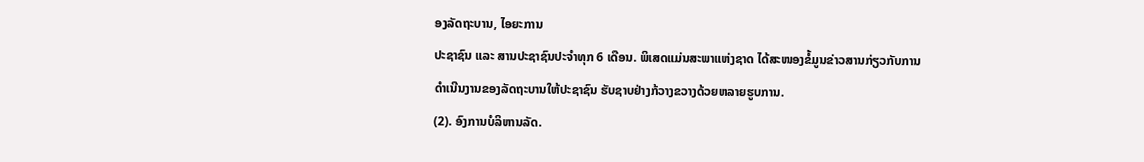ອງລັດຖະບານ, ໄອຍະການ
ປະຊາຊົນ ແລະ ສານປະຊາຊົນປະຈຳທຸກ 6 ເດືອນ. ພິເສດແມ່ນສະພາແຫ່ງຊາດ ໄດ້ສະໜອງຂໍ້ມູນຂ່າວສານກ່ຽວກັບການ
ດຳເນີນງານຂອງລັດຖະບານໃຫ້ປະຊາຊົນ ຮັບຊາບຢ່າງກ້ວາງຂວາງດ້ວຍຫລາຍຮູບການ.
(2). ອົງການບໍລິຫານລັດ.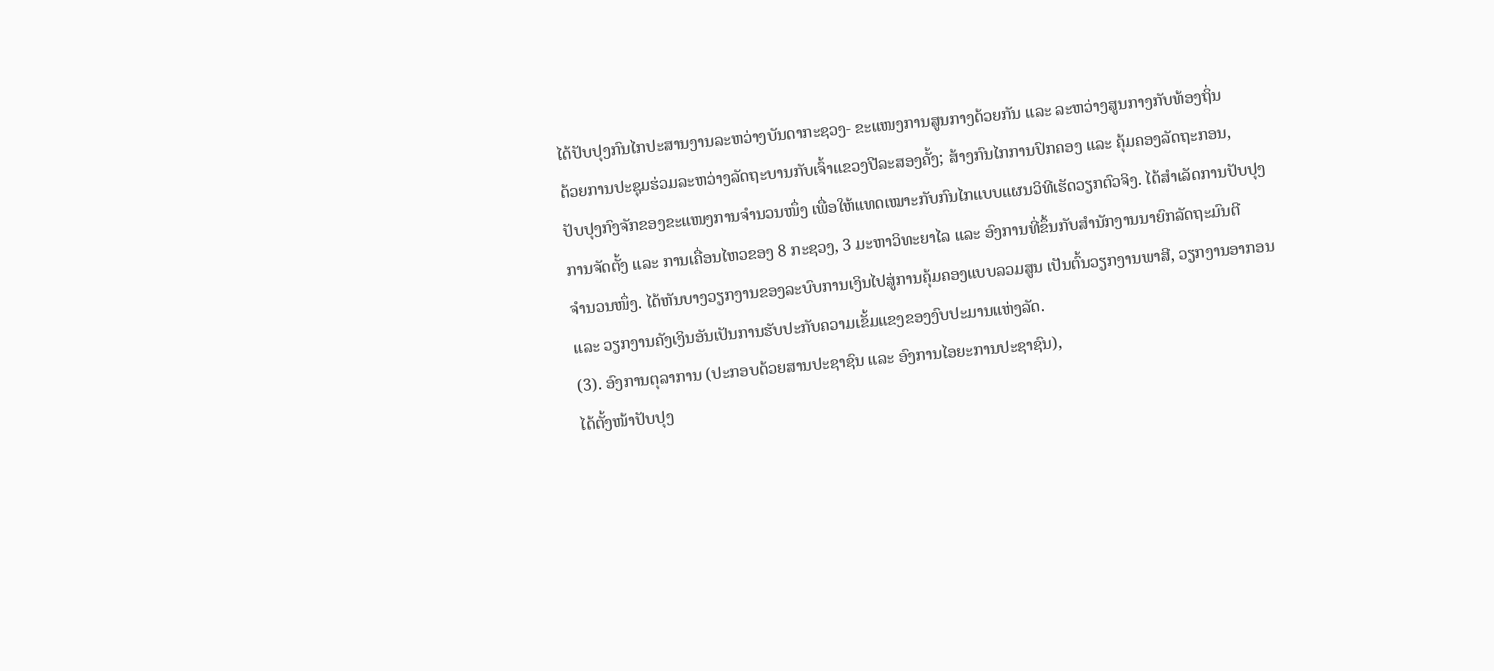ໄດ້ປັບປຸງກົນໄກປະສານງານລະຫວ່າງບັນດາກະຊວງ- ຂະແໜງການສູນກາງດ້ວຍກັນ ແລະ ລະຫວ່າງສູນກາງກັບທ້ອງຖິ່ນ
ດ້ວຍການປະຊຸມຮ່ວມລະຫວ່າງລັດຖະບານກັບເຈົ້າແຂວງປີລະສອງຄັ້ງ; ສ້າງກົນໄກການປົກຄອງ ແລະ ຄຸ້ມຄອງລັດຖະກອນ,
ປັບປຸງກົງຈັກຂອງຂະແໜງການຈຳນວນໜຶ່ງ ເພື່ອໃຫ້ແທດເໝາະກັບກົນໄກແບບແຜນວິທີເຮັດວຽກຕົວຈິງ. ໄດ້ສຳເລັດການປັບປຸງ
ການຈັດຕັ້ງ ແລະ ການເຄື່ອນໄຫວຂອງ 8 ກະຊວງ, 3 ມະຫາວິທະຍາໄລ ແລະ ອົງການທີ່ຂຶ້ນກັບສຳນັກງານນາຍົກລັດຖະມົນຕີ
ຈຳນວນໜຶ່ງ. ໄດ້ຫັນບາງວຽກງານຂອງລະບົບການເງິນໄປສູ່ການຄຸ້ມຄອງແບບລວມສູນ ເປັນຕົ້ນວຽກງານພາສີ, ວຽກງານອາກອນ
ແລະ ວຽກງານຄັງເງິນອັນເປັນການຮັບປະກັບຄວາມເຂັ້ມແຂງຂອງງົບປະມານແຫ່ງລັດ.
(3). ອົງການຕຸລາການ (ປະກອບດ້ວຍສານປະຊາຊົນ ແລະ ອົງການໄອຍະການປະຊາຊົນ),
ໄດ້ຕັ້ງໜ້າປັບປຸງ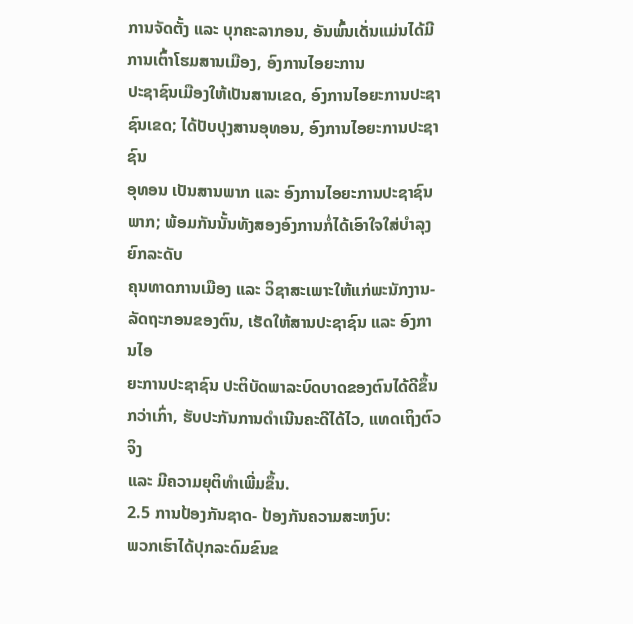ການຈັດຕັ້ງ ແລະ ບຸກຄະລາກອນ, ອັນພົ້ນເດັ່ນແມ່ນໄດ້ມີການເຕົ້າໂຮມສານເມືອງ, ອົງການໄອຍະການ
ປະຊາຊົນເມືອງໃຫ້ເປັນສານເຂດ, ອົງການໄອຍະການປະຊາຊົນເຂດ; ໄດ້ປັບປຸງສານອຸທອນ, ອົງການໄອຍະການປະຊາຊົນ
ອຸທອນ ເປັນສານພາກ ແລະ ອົງການໄອຍະການປະຊາຊົນພາກ; ພ້ອມກັນນັ້ນທັງສອງອົງການກໍ່ໄດ້ເອົາໃຈໃສ່ບຳລຸງຍົກລະດັບ
ຄຸນທາດການເມືອງ ແລະ ວິຊາສະເພາະໃຫ້ແກ່ພະນັກງານ-ລັດຖະກອນຂອງຕົນ, ເຮັດໃຫ້ສານປະຊາຊົນ ແລະ ອົງການໄອ
ຍະການປະຊາຊົນ ປະຕິບັດພາລະບົດບາດຂອງຕົນໄດ້ດີຂຶ້ນກວ່າເກົ່າ, ຮັບປະກັນການດຳເນີນຄະດີໄດ້ໄວ, ແທດເຖິງຕົວຈິງ
ແລະ ມີຄວາມຍຸຕິທຳເພີ່ມຂຶ້ນ.
2.5 ການປ້ອງກັນຊາດ- ປ້ອງກັນຄວາມສະຫງົບ:
ພວກເຮົາໄດ້ປຸກລະດົມຂົນຂ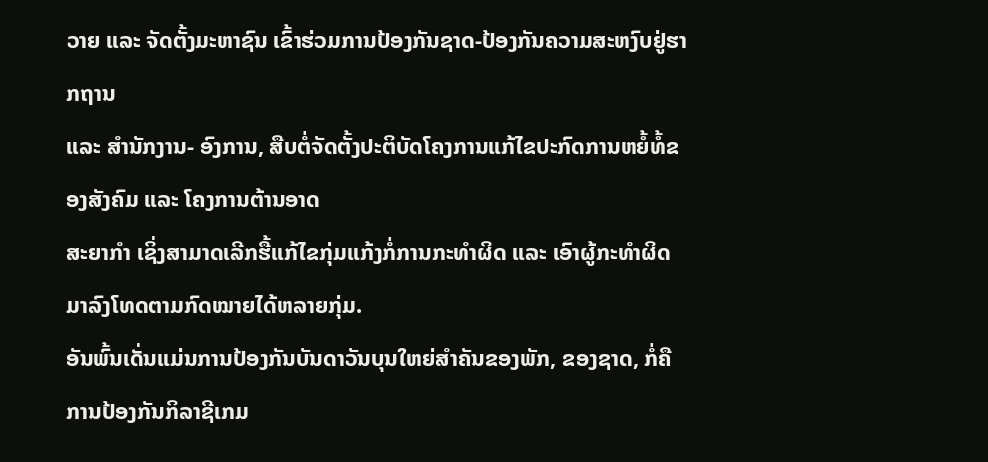ວາຍ ແລະ ຈັດຕັ້ງມະຫາຊົນ ເຂົ້າຮ່ວມການປ້ອງກັນຊາດ-ປ້ອງກັນຄວາມສະຫງົບຢູ່ຮາກຖານ
ແລະ ສຳນັກງານ- ອົງການ, ສືບຕໍ່ຈັດຕັ້ງປະຕິບັດໂຄງການແກ້ໄຂປະກົດການຫຍໍ້ທໍ້ຂອງສັງຄົມ ແລະ ໂຄງການຕ້ານອາດ
ສະຍາກຳ ເຊິ່ງສາມາດເລີກຮື້ແກ້ໄຂກຸ່ມແກ້ງກໍ່ການກະທຳຜິດ ແລະ ເອົາຜູ້ກະທຳຜິດມາລົງໂທດຕາມກົດໝາຍໄດ້ຫລາຍກຸ່ມ.
ອັນພົ້ນເດັ່ນແມ່ນການປ້ອງກັນບັນດາວັນບຸນໃຫຍ່ສຳຄັນຂອງພັກ, ຂອງຊາດ, ກໍ່ຄືການປ້ອງກັນກິລາຊີເກມ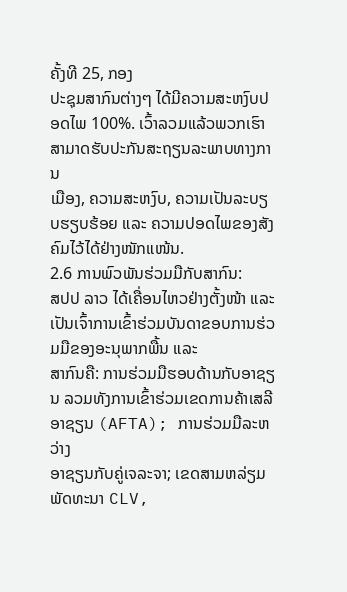ຄັ້ງທີ 25, ກອງ
ປະຊຸມສາກົນຕ່າງໆ ໄດ້ມີຄວາມສະຫງົບປອດໄພ 100%. ເວົ້າລວມແລ້ວພວກເຮົາສາມາດຮັບປະກັນສະຖຽນລະພາບທາງການ
ເມືອງ, ຄວາມສະຫງົບ, ຄວາມເປັນລະບຽບຮຽບຮ້ອຍ ແລະ ຄວາມປອດໄພຂອງສັງຄົມໄວ້ໄດ້ຢ່າງໜັກແໜ້ນ.
2.6 ການພົວພັນຮ່ວມມືກັບສາກົນ:
ສປປ ລາວ ໄດ້ເຄື່ອນໄຫວຢ່າງຕັ້ງໜ້າ ແລະ ເປັນເຈົ້າການເຂົ້າຮ່ວມບັນດາຂອບການຮ່ວມມືຂອງອະນຸພາກພື້ນ ແລະ
ສາກົນຄື: ການຮ່ວມມືຮອບດ້ານກັບອາຊຽນ ລວມທັງການເຂົ້າຮ່ວມເຂດການຄ້າເສລີອາຊຽນ (AFTA); ການຮ່ວມມືລະຫວ່າງ
ອາຊຽນກັບຄູ່ເຈລະຈາ; ເຂດສາມຫລ່ຽມພັດທະນາ CLV,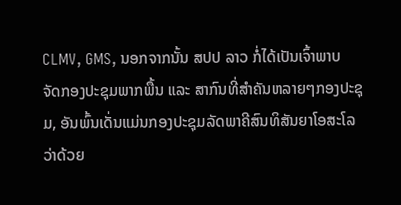CLMV, GMS, ນອກຈາກນັ້ນ ສປປ ລາວ ກໍ່ໄດ້ເປັນເຈົ້າພາບ
ຈັດກອງປະຊຸມພາກພື້ນ ແລະ ສາກົນທີ່ສຳຄັນຫລາຍໆກອງປະຊຸມ, ອັນພົ້ນເດັ່ນແມ່ນກອງປະຊຸມລັດພາຄີສົນທິສັນຍາໂອສະໂລ
ວ່າດ້ວຍ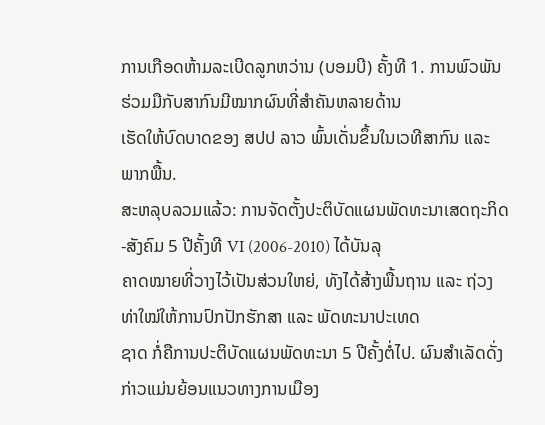ການເກືອດຫ້າມລະເບີດລູກຫວ່ານ (ບອມບີ) ຄັ້ງທີ 1. ການພົວພັນຮ່ວມມືກັບສາກົນມີໝາກຜົນທີ່ສຳຄັນຫລາຍດ້ານ
ເຮັດໃຫ້ບົດບາດຂອງ ສປປ ລາວ ພົ້ນເດັ່ນຂຶ້ນໃນເວທີສາກົນ ແລະ ພາກພື້ນ.
ສະຫລຸບລວມແລ້ວ: ການຈັດຕັ້ງປະຕິບັດແຜນພັດທະນາເສດຖະກິດ-ສັງຄົມ 5 ປີຄັ້ງທີ VI (2006-2010) ໄດ້ບັນລຸ
ຄາດໝາຍທີ່ວາງໄວ້ເປັນສ່ວນໃຫຍ່, ທັງໄດ້ສ້າງພື້ນຖານ ແລະ ຖ່ວງທ່າໃໝ່ໃຫ້ການປົກປັກຮັກສາ ແລະ ພັດທະນາປະເທດ
ຊາດ ກໍ່ຄືການປະຕິບັດແຜນພັດທະນາ 5 ປີຄັ້ງຕໍ່ໄປ. ຜົນສຳເລັດດັ່ງກ່າວແມ່ນຍ້ອນແນວທາງການເມືອງ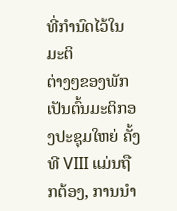ທີ່ກຳນົດໄວ້ໃນມະຕິ
ຕ່າງໆຂອງພັກ ເປັນຕົ້ນມະຕິກອງປະຊຸມໃຫຍ່ ຄັ້ງທີ VIII ແມ່ນຖືກຕ້ອງ, ການນຳ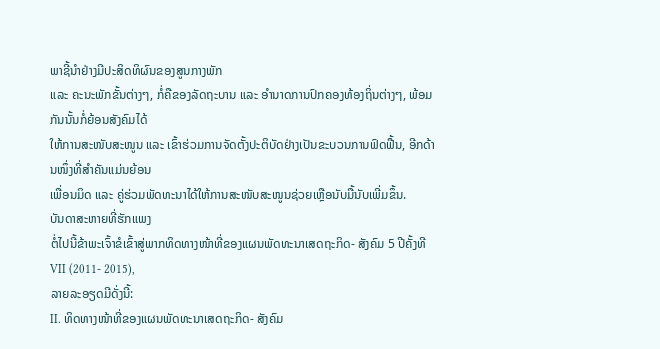ພາຊີ້ນຳຢ່າງມີປະສິດທິຜົນຂອງສູນກາງພັກ
ແລະ ຄະນະພັກຂັ້ນຕ່າງໆ, ກໍ່ຄືຂອງລັດຖະບານ ແລະ ອຳນາດການປົກຄອງທ້ອງຖິ່ນຕ່າງໆ, ພ້ອມກັນນັ້ນກໍ່ຍ້ອນສັງຄົມໄດ້
ໃຫ້ການສະໜັບສະໜູນ ແລະ ເຂົ້າຮ່ວມການຈັດຕັ້ງປະຕິບັດຢ່າງເປັນຂະບວນການຟົດຟື້ນ, ອີກດ້ານໜຶ່ງທີ່ສຳຄັນແມ່ນຍ້ອນ
ເພື່ອນມິດ ແລະ ຄູ່ຮ່ວມພັດທະນາໄດ້ໃຫ້ການສະໜັບສະໜູນຊ່ວຍເຫຼືອນັບມື້ນັບເພີ່ມຂຶ້ນ.
ບັນດາສະຫາຍທີ່ຮັກແພງ
ຕໍ່ໄປນີ້ຂ້າພະເຈົ້າຂໍເຂົ້າສູ່ພາກທິດທາງໜ້າທີ່ຂອງແຜນພັດທະນາເສດຖະກິດ- ສັງຄົມ 5 ປີຄັ້ງທີ VII (2011- 2015),
ລາຍລະອຽດມີດັ່ງນີ້:
II. ທິດທາງໜ້າທີ່ຂອງແຜນພັດທະນາເສດຖະກິດ- ສັງຄົມ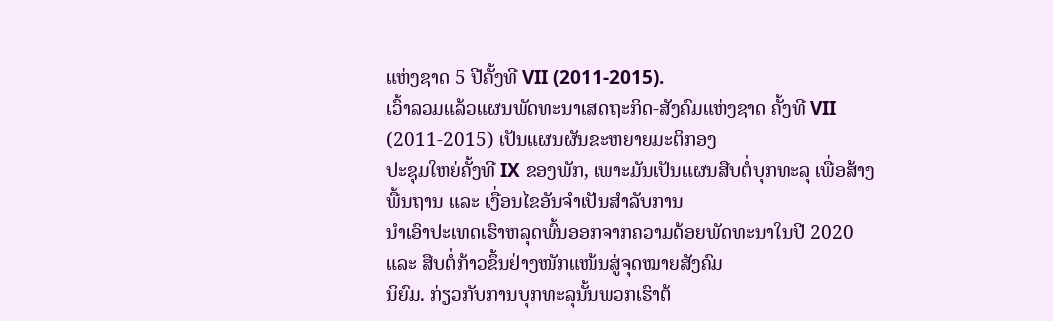ແຫ່ງຊາດ 5 ປີຄັ້ງທີ VII (2011-2015).
ເວົ້າລວມແລ້ວແຜນພັດທະນາເສດຖະກິດ-ສັງຄົມແຫ່ງຊາດ ຄັ້ງທີ VII (2011-2015) ເປັນແຜນຜັນຂະຫຍາຍມະຕິກອງ
ປະຊຸມໃຫຍ່ຄັ້ງທີ IX ຂອງພັກ, ເພາະມັນເປັນແຜນສືບຕໍ່ບຸກທະລຸ ເພື່ອສ້າງພື້ນຖານ ແລະ ເງື່ອນໄຂອັນຈຳເປັນສຳລັບການ
ນຳເອົາປະເທດເຮົາຫລຸດພົ້ນອອກຈາກຄວາມດ້ອຍພັດທະນາໃນປີ 2020 ແລະ ສືບຕໍ່ກ້າວຂຶ້ນຢ່າງໜັກແໜ້ນສູ່ຈຸດໝາຍສັງຄົມ
ນິຍົມ. ກ່ຽວກັບການບຸກທະລຸນັ້ນພວກເຮົາຕ້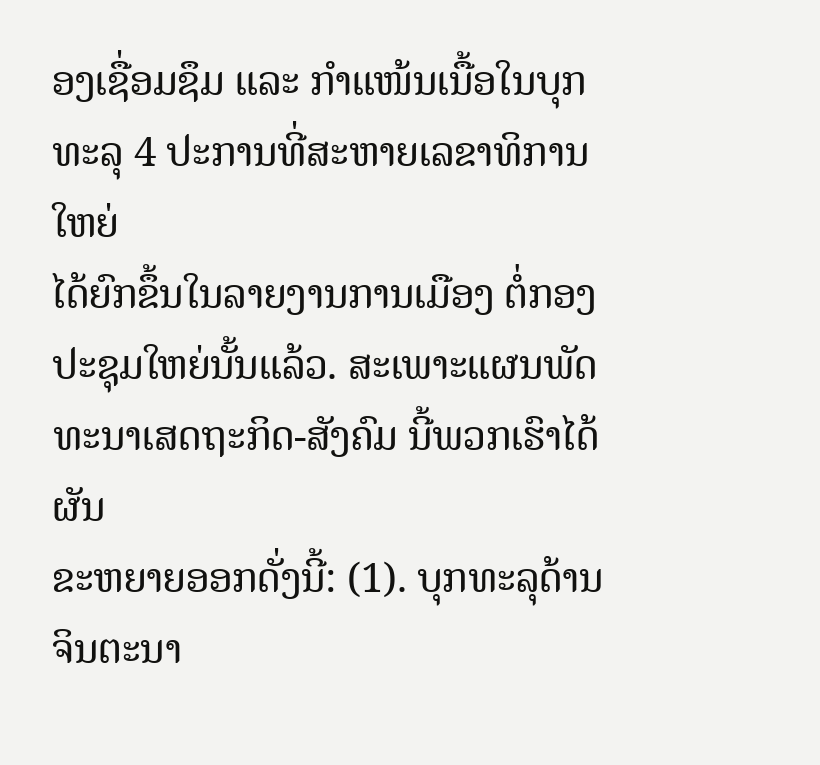ອງເຊື່ອມຊຶມ ແລະ ກຳແໜ້ນເນື້ອໃນບຸກທະລຸ 4 ປະການທີ່ສະຫາຍເລຂາທິການໃຫຍ່
ໄດ້ຍົກຂຶ້ນໃນລາຍງານການເມືອງ ຕໍ່ກອງປະຊຸມໃຫຍ່ນັ້ນແລ້ວ. ສະເພາະແຜນພັດທະນາເສດຖະກິດ-ສັງຄົມ ນີ້ພວກເຮົາໄດ້ຜັນ
ຂະຫຍາຍອອກດັ່ງນີ້: (1). ບຸກທະລຸດ້ານຈິນຕະນາ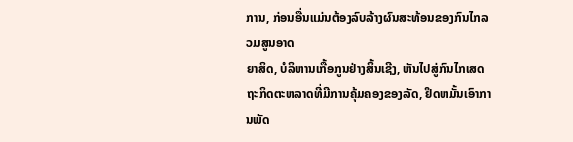ການ, ກ່ອນອື່ນແມ່ນຕ້ອງລົບລ້າງຜົນສະທ້ອນຂອງກົນໄກລວມສູນອາດ
ຍາສິດ, ບໍລິຫານເກື້ອກູນຢ່າງສິ້ນເຊີງ, ຫັນໄປສູ່ກົນໄກເສດຖະກິດຕະຫລາດທີ່ມີການຄຸ້ມຄອງຂອງລັດ, ຢຶດຫມັ້ນເອົາການພັດ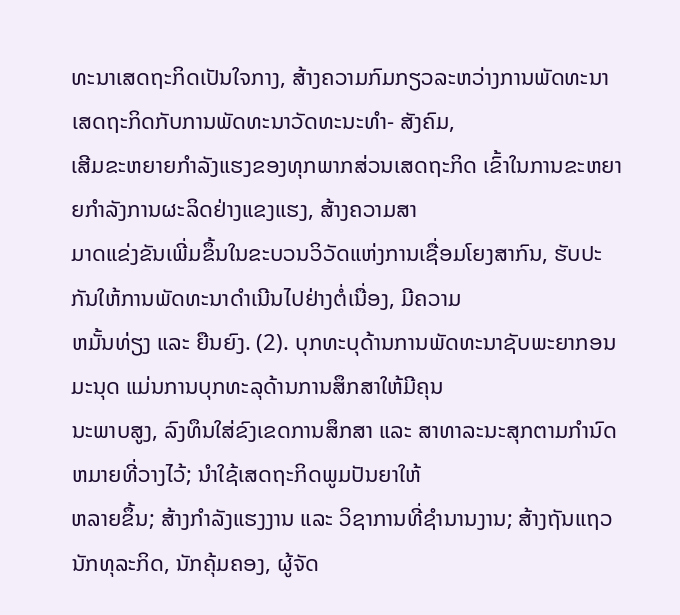ທະນາເສດຖະກິດເປັນໃຈກາງ, ສ້າງຄວາມກົມກຽວລະຫວ່າງການພັດທະນາເສດຖະກິດກັບການພັດທະນາວັດທະນະທຳ- ສັງຄົມ,
ເສີມຂະຫຍາຍກຳລັງແຮງຂອງທຸກພາກສ່ວນເສດຖະກິດ ເຂົ້າໃນການຂະຫຍາຍກຳລັງການຜະລິດຢ່າງແຂງແຮງ, ສ້າງຄວາມສາ
ມາດແຂ່ງຂັນເພີ່ມຂຶ້ນໃນຂະບວນວິວັດແຫ່ງການເຊື່ອມໂຍງສາກົນ, ຮັບປະກັນໃຫ້ການພັດທະນາດຳເນີນໄປຢ່າງຕໍ່ເນື່ອງ, ມີຄວາມ
ຫມັ້ນທ່ຽງ ແລະ ຍືນຍົງ. (2). ບຸກທະບຸດ້ານການພັດທະນາຊັບພະຍາກອນມະນຸດ ແມ່ນການບຸກທະລຸດ້ານການສຶກສາໃຫ້ມີຄຸນ
ນະພາບສູງ, ລົງທຶນໃສ່ຂົງເຂດການສຶກສາ ແລະ ສາທາລະນະສຸກຕາມກຳນົດຫມາຍທີ່ວາງໄວ້; ນຳໃຊ້ເສດຖະກິດພູມປັນຍາໃຫ້
ຫລາຍຂຶ້ນ; ສ້າງກຳລັງແຮງງານ ແລະ ວິຊາການທີ່ຊຳນານງານ; ສ້າງຖັນແຖວນັກທຸລະກິດ, ນັກຄຸ້ມຄອງ, ຜູ້ຈັດ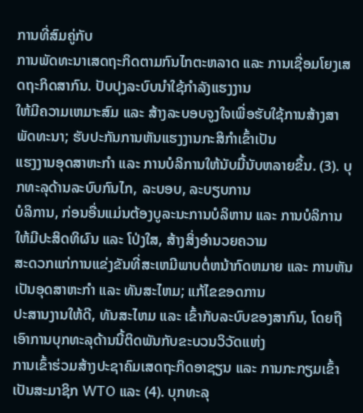ການທີ່ສົມຄູ່ກັບ
ການພັດທະນາເສດຖະກິດຕາມກົນໄກຕະຫລາດ ແລະ ການເຊື່ອມໂຍງເສດຖະກິດສາກົນ. ປັບປຸງລະບົບນຳໃຊ້ກຳລັງແຮງງານ
ໃຫ້ມີຄວາມເຫມາະສົມ ແລະ ສ້າງລະບອບຈູງໃຈເພື່ອຮັບໃຊ້ການສ້າງສາພັດທະນາ; ຮັບປະກັນການຫັນແຮງງານກະສິກຳເຂົ້າເປັນ
ແຮງງານອຸດສາຫະກຳ ແລະ ການບໍລິການໃຫ້ນັບມື້ນັບຫລາຍຂຶ້ນ. (3). ບຸກທະລຸດ້ານລະບົບກົນໄກ, ລະບອບ, ລະບຽບການ
ບໍລິການ, ກ່ອນອື່ນແມ່ນຕ້ອງບູລະນະການບໍລິຫານ ແລະ ການບໍລິການໃຫ້ມີປະສິດທິຜົນ ແລະ ໂປ່ງໃສ, ສ້າງສິ່ງອຳນວຍຄວາມ
ສະດວກແກ່ການແຂ່ງຂັນທີ່ສະເຫມີພາບຕໍ່ຫນ້າກົດຫມາຍ ແລະ ການຫັນເປັນອຸດສາຫະກຳ ແລະ ທັນສະໄຫມ; ແກ້ໄຂຂອດການ
ປະສານງານໃຫ້ດີ, ທັນສະໄຫມ ແລະ ເຂົ້າກັບລະບົບຂອງສາກົນ, ໂດຍຖືເອົາການບຸກທະລຸດ້ານນີ້ຕິດພັນກັບຂະບວນວິວັດແຫ່ງ
ການເຂົ້າຮ່ວມສ້າງປະຊາຄົມເສດຖະກິດອາຊຽນ ແລະ ການກະກຽມເຂົ້າເປັນສະມາຊິກ WTO ແລະ (4). ບຸກທະລຸ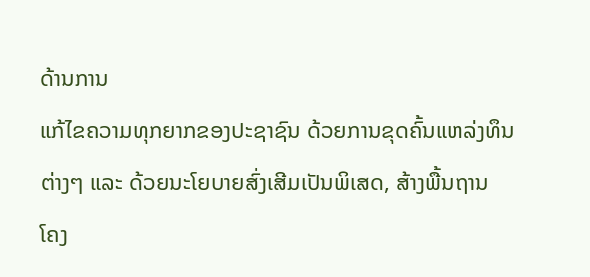ດ້ານການ
ແກ້ໄຂຄວາມທຸກຍາກຂອງປະຊາຊົນ ດ້ວຍການຂຸດຄົ້ນແຫລ່ງທຶນຕ່າງໆ ແລະ ດ້ວຍນະໂຍບາຍສົ່ງເສີມເປັນພິເສດ, ສ້າງພື້ນຖານ
ໂຄງ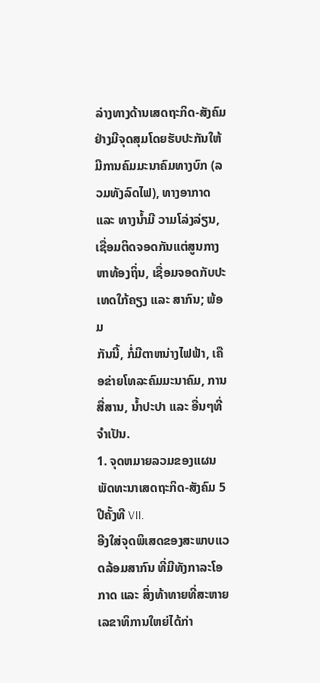ລ່າງທາງດ້ານເສດຖະກິດ-ສັງຄົມ ຢ່າງມີຈຸດສຸມໂດຍຮັບປະກັນໃຫ້ມີການຄົມມະນາຄົມທາງບົກ (ລວມທັງລົດໄຟ), ທາງອາກາດ
ແລະ ທາງນ້ຳມີ ວາມໂລ່ງລ່ຽນ, ເຊື່ອມຕິດຈອດກັນແຕ່ສູນກາງຫາທ້ອງຖິ່ນ, ເຊື່ອມຈອດກັບປະເທດໃກ້ຄຽງ ແລະ ສາກົນ; ພ້ອມ
ກັນນີ້, ກໍ່ມີຕາຫນ່າງໄຟຟ້າ, ເຄືອຂ່າຍໂທລະຄົມມະນາຄົມ, ການສື່ສານ, ນ້ຳປະປາ ແລະ ອື່ນໆທີ່ຈຳເປັນ.
1. ຈຸດຫມາຍລວມຂອງແຜນພັດທະນາເສດຖະກິດ-ສັງຄົມ 5 ປີຄັ້ງທີ VII.
ອີງໃສ່ຈຸດພິເສດຂອງສະພາບແວດລ້ອມສາກົນ ທີ່ມີທັງກາລະໂອກາດ ແລະ ສິ່ງທ້າທາຍທີ່ສະຫາຍເລຂາທິການໃຫຍ່ໄດ້ກ່າ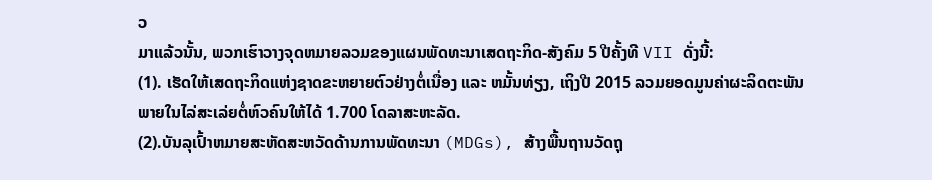ວ
ມາແລ້ວນັ້ນ, ພວກເຮົາວາງຈຸດຫມາຍລວມຂອງແຜນພັດທະນາເສດຖະກິດ-ສັງຄົມ 5 ປີຄັ້ງທີ VII ດັ່ງນີ້:
(1). ເຮັດໃຫ້ເສດຖະກິດແຫ່ງຊາດຂະຫຍາຍຕົວຢ່າງຕໍ່ເນື່ອງ ແລະ ຫມັ້ນທ່ຽງ, ເຖິງປີ 2015 ລວມຍອດມູນຄ່າຜະລິດຕະພັນ
ພາຍໃນໄລ່ສະເລ່ຍຕໍ່ຫົວຄົນໃຫ້ໄດ້ 1.700 ໂດລາສະຫະລັດ.
(2).ບັນລຸເປົ້າຫມາຍສະຫັດສະຫວັດດ້ານການພັດທະນາ (MDGs), ສ້າງພື້ນຖານວັດຖຸ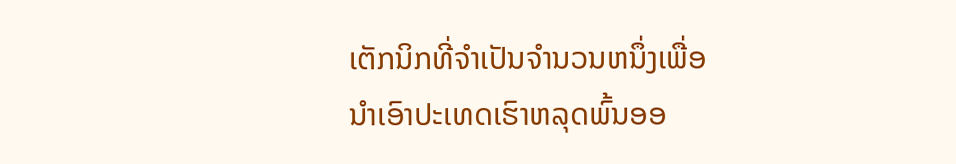ເຕັກນິກທີ່ຈຳເປັນຈຳນວນຫນຶ່ງເພື່ອ
ນຳເອົາປະເທດເຮົາຫລຸດພົ້ນອອ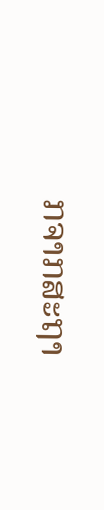ກຈາກສະຖາ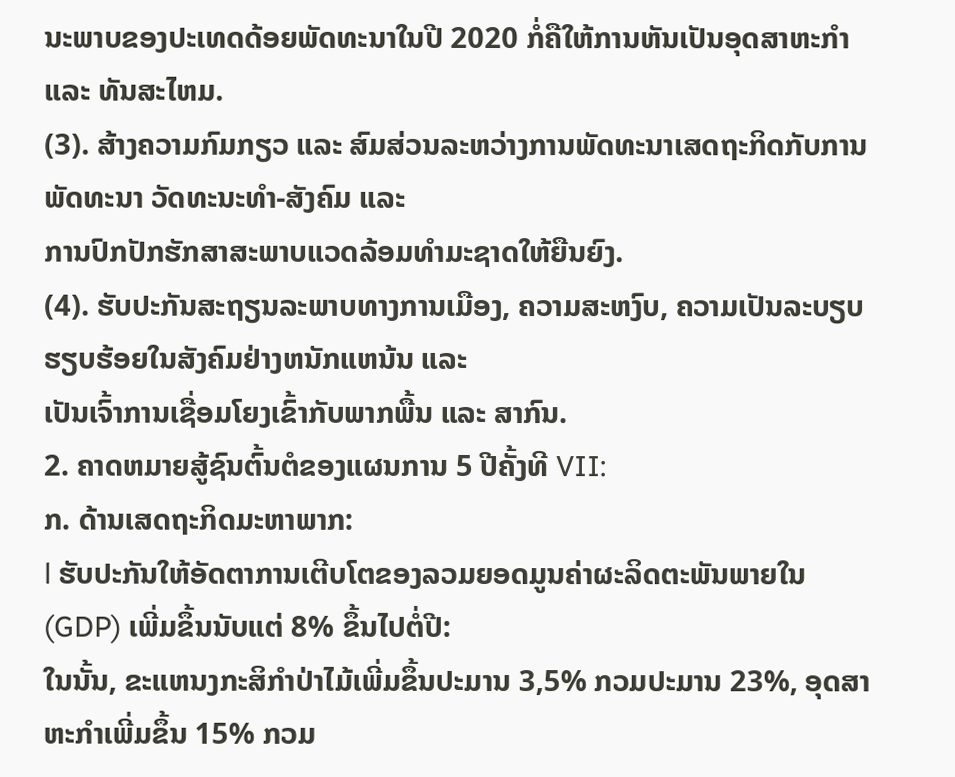ນະພາບຂອງປະເທດດ້ອຍພັດທະນາໃນປີ 2020 ກໍ່ຄືໃຫ້ການຫັນເປັນອຸດສາຫະກຳ
ແລະ ທັນສະໄຫມ.
(3). ສ້າງຄວາມກົມກຽວ ແລະ ສົມສ່ວນລະຫວ່າງການພັດທະນາເສດຖະກິດກັບການພັດທະນາ ວັດທະນະທຳ-ສັງຄົມ ແລະ
ການປົກປັກຮັກສາສະພາບແວດລ້ອມທຳມະຊາດໃຫ້ຍືນຍົງ.
(4). ຮັບປະກັນສະຖຽນລະພາບທາງການເມືອງ, ຄວາມສະຫງົບ, ຄວາມເປັນລະບຽບຮຽບຮ້ອຍໃນສັງຄົມຢ່າງຫນັກແຫນ້ນ ແລະ
ເປັນເຈົ້າການເຊື່ອມໂຍງເຂົ້າກັບພາກພື້ນ ແລະ ສາກົນ.
2. ຄາດຫມາຍສູ້ຊົນຕົ້ນຕໍຂອງແຜນການ 5 ປີຄັ້ງທີ VII:
ກ. ດ້ານເສດຖະກິດມະຫາພາກ:
l ຮັບປະກັນໃຫ້ອັດຕາການເຕີບໂຕຂອງລວມຍອດມູນຄ່າຜະລິດຕະພັນພາຍໃນ (GDP) ເພີ່ມຂຶ້ນນັບແຕ່ 8% ຂຶ້ນໄປຕໍ່ປີ:
ໃນນັ້ນ, ຂະແຫນງກະສິກຳປ່າໄມ້ເພີ່ມຂຶ້ນປະມານ 3,5% ກວມປະມານ 23%, ອຸດສາຫະກຳເພີ່ມຂຶ້ນ 15% ກວມ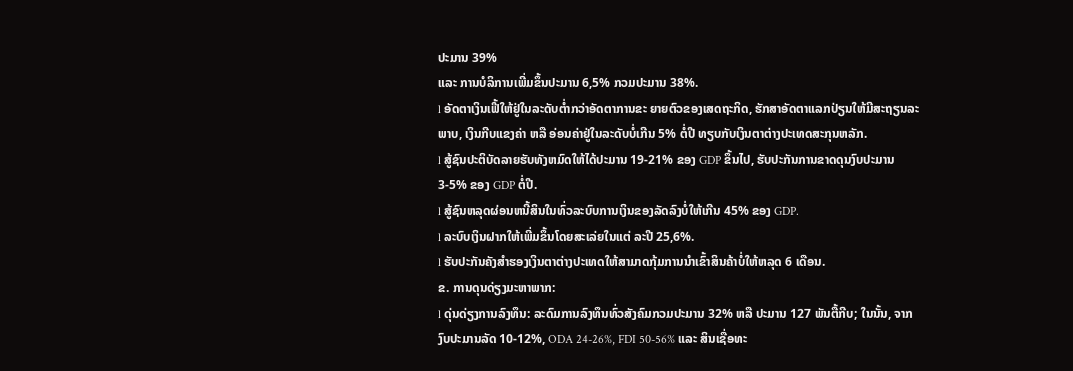ປະມານ 39%
ແລະ ການບໍລິການເພີ່ມຂຶ້ນປະມານ 6,5% ກວມປະມານ 38%.
l ອັດຕາເງິນເຟີ້ໃຫ້ຢູ່ໃນລະດັບຕ່ຳກວ່າອັດຕາການຂະ ຍາຍຕົວຂອງເສດຖະກິດ, ຮັກສາອັດຕາແລກປ່ຽນໃຫ້ມີສະຖຽນລະ
ພາບ, ເງິນກີບແຂງຄ່າ ຫລື ອ່ອນຄ່າຢູ່ໃນລະດັບບໍ່ເກີນ 5% ຕໍ່ປີ ທຽບກັບເງິນຕາຕ່າງປະເທດສະກຸນຫລັກ.
l ສູ້ຊົນປະຕິບັດລາຍຮັບທັງຫມົດໃຫ້ໄດ້ປະມານ 19-21% ຂອງ GDP ຂຶ້ນໄປ, ຮັບປະກັນການຂາດດຸນງົບປະມານ
3-5% ຂອງ GDP ຕໍ່ປີ.
l ສູ້ຊົນຫລຸດຜ່ອນຫນີ້ສິນໃນທົ່ວລະບົບການເງິນຂອງລັດລົງບໍ່ໃຫ້ເກີນ 45% ຂອງ GDP.
l ລະບົບເງິນຝາກໃຫ້ເພີ່ມຂຶ້ນໂດຍສະເລ່ຍໃນແຕ່ ລະປີ 25,6%.
l ຮັບປະກັນຄັງສຳຮອງເງິນຕາຕ່າງປະເທດໃຫ້ສາມາດກຸ້ມການນຳເຂົ້າສິນຄ້າບໍ່ໃຫ້ຫລຸດ 6 ເດືອນ.
ຂ. ການດຸນດ່ຽງມະຫາພາກ:
l ດຸ່ນດ່ຽງການລົງທຶນ: ລະດົມການລົງທຶນທົ່ວສັງຄົມກວມປະມານ 32% ຫລື ປະມານ 127 ພັນຕື້ກີບ; ໃນນັ້ນ, ຈາກ
ງົບປະມານລັດ 10-12%, ODA 24-26%, FDI 50-56% ແລະ ສິນເຊື່ອທະ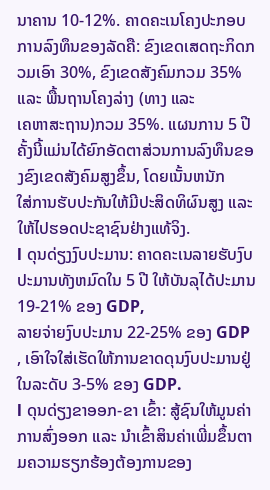ນາຄານ 10-12%. ຄາດຄະເນໂຄງປະກອບ
ການລົງທຶນຂອງລັດຄື: ຂົງເຂດເສດຖະກິດກວມເອົາ 30%, ຂົງເຂດສັງຄົມກວມ 35% ແລະ ພື້ນຖານໂຄງລ່າງ (ທາງ ແລະ
ເຄຫາສະຖານ)ກວມ 35%. ແຜນການ 5 ປີຄັ້ງນີ້ແມ່ນໄດ້ຍົກອັດຕາສ່ວນການລົງທຶນຂອງຂົງເຂດສັງຄົມສູງຂຶ້ນ, ໂດຍເນັ້ນຫນັກ
ໃສ່ການຮັບປະກັນໃຫ້ມີປະສິດທິຜົນສູງ ແລະ ໃຫ້ໄປຮອດປະຊາຊົນຢ່າງແທ້ຈິງ.
l ດຸນດ່ຽງງົບປະມານ: ຄາດຄະເນລາຍຮັບງົບປະມານທັງຫມົດໃນ 5 ປີ ໃຫ້ບັນລຸໄດ້ປະມານ 19-21% ຂອງ GDP,
ລາຍຈ່າຍງົບປະມານ 22-25% ຂອງ GDP , ເອົາໃຈໃສ່ເຮັດໃຫ້ການຂາດດຸນງົບປະມານຢູ່ໃນລະດັບ 3-5% ຂອງ GDP.
l ດຸນດ່ຽງຂາອອກ-ຂາ ເຂົ້າ: ສູ້ຊົນໃຫ້ມູນຄ່າການສົ່ງອອກ ແລະ ນຳເຂົ້າສິນຄ່າເພີ່ມຂຶ້ນຕາມຄວາມຮຽກຮ້ອງຕ້ອງການຂອງ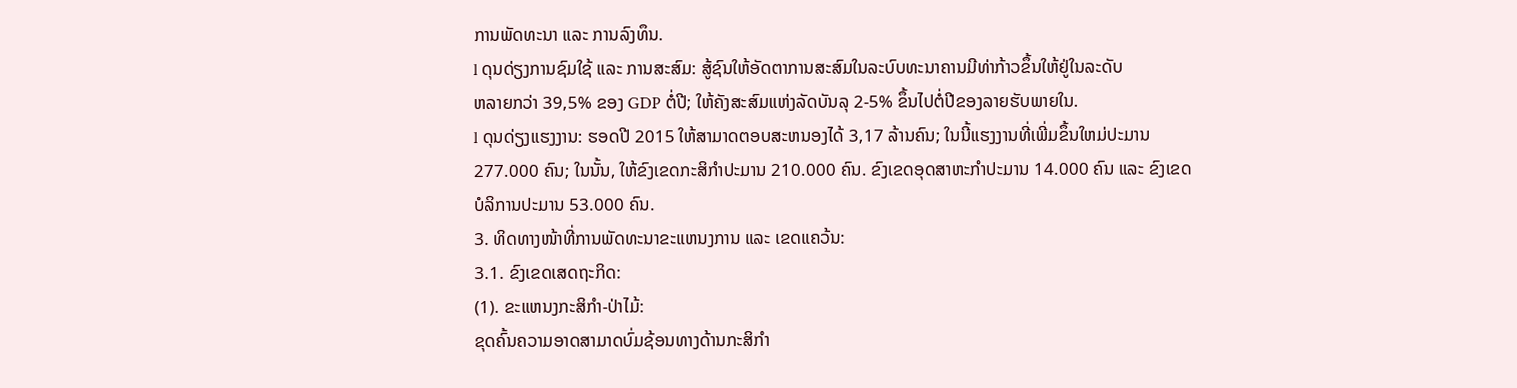ການພັດທະນາ ແລະ ການລົງທຶນ.
l ດຸນດ່ຽງການຊົມໃຊ້ ແລະ ການສະສົມ: ສູ້ຊົນໃຫ້ອັດຕາການສະສົມໃນລະບົບທະນາຄານມີທ່າກ້າວຂຶ້ນໃຫ້ຢູ່ໃນລະດັບ
ຫລາຍກວ່າ 39,5% ຂອງ GDP ຕໍ່ປີ; ໃຫ້ຄັງສະສົມແຫ່ງລັດບັນລຸ 2-5% ຂຶ້ນໄປຕໍ່ປີຂອງລາຍຮັບພາຍໃນ.
l ດຸນດ່ຽງແຮງງານ: ຮອດປີ 2015 ໃຫ້ສາມາດຕອບສະຫນອງໄດ້ 3,17 ລ້ານຄົນ; ໃນນີ້ແຮງງານທີ່ເພີ່ມຂຶ້ນໃຫມ່ປະມານ
277.000 ຄົນ; ໃນນັ້ນ, ໃຫ້ຂົງເຂດກະສິກຳປະມານ 210.000 ຄົນ. ຂົງເຂດອຸດສາຫະກຳປະມານ 14.000 ຄົນ ແລະ ຂົງເຂດ
ບໍລິການປະມານ 53.000 ຄົນ.
3. ທິດທາງໜ້າທີ່ການພັດທະນາຂະແຫນງການ ແລະ ເຂດແຄວ້ນ:
3.1. ຂົງເຂດເສດຖະກິດ:
(1). ຂະແຫນງກະສິກຳ-ປ່າໄມ້:
ຂຸດຄົ້ນຄວາມອາດສາມາດບົ່ມຊ້ອນທາງດ້ານກະສິກຳ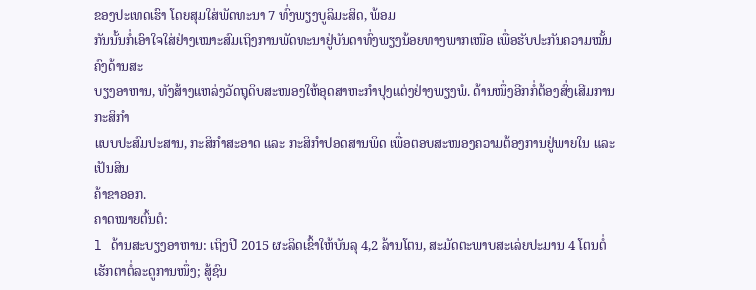ຂອງປະເທດເຮົາ ໂດຍສຸມໃສ່ພັດທະນາ 7 ທົ່ງພຽງບູລິມະສິດ, ພ້ອມ
ກັນນັ້ນກໍ່ເອົາໃຈໃສ່ຢ່າງເໝາະສົມເຖິງການພັດທະນາຢູ່ບັນດາທົ່ງພຽງນ້ອຍທາງພາກເໜືອ ເພື່ອຮັບປະກັນຄວາມໝັ້ນຄົງດ້ານສະ
ບຽງອາຫານ, ທັງສ້າງແຫລ່ງວັດຖຸດິບສະໜອງໃຫ້ອຸດສາຫະກຳປຸງແຕ່ງຢ່າງພຽງພໍ. ດ້ານໜຶ່ງອີກກໍ່ຕ້ອງສົ່ງເສີມການກະສິກຳ
ແບບປະສົມປະສານ, ກະສິກຳສະອາດ ແລະ ກະສິກຳປອດສານພິດ ເພື່ອຕອບສະໜອງຄວາມຕ້ອງການຢູ່ພາຍໃນ ແລະ ເປັນສິນ
ຄ້າຂາອອກ.
ຄາດໝາຍຕົ້ນຕໍ:
l ດ້ານສະບຽງອາຫານ: ເຖິງປີ 2015 ຜະລິດເຂົ້າໃຫ້ບັນລຸ 4,2 ລ້ານໂຕນ, ສະມັດຕະພາບສະເລ່ຍປະມານ 4 ໂຕນຕໍ່
ເຮັກຕາຕໍ່ລະດູການໜຶ່ງ; ສູ້ຊົນ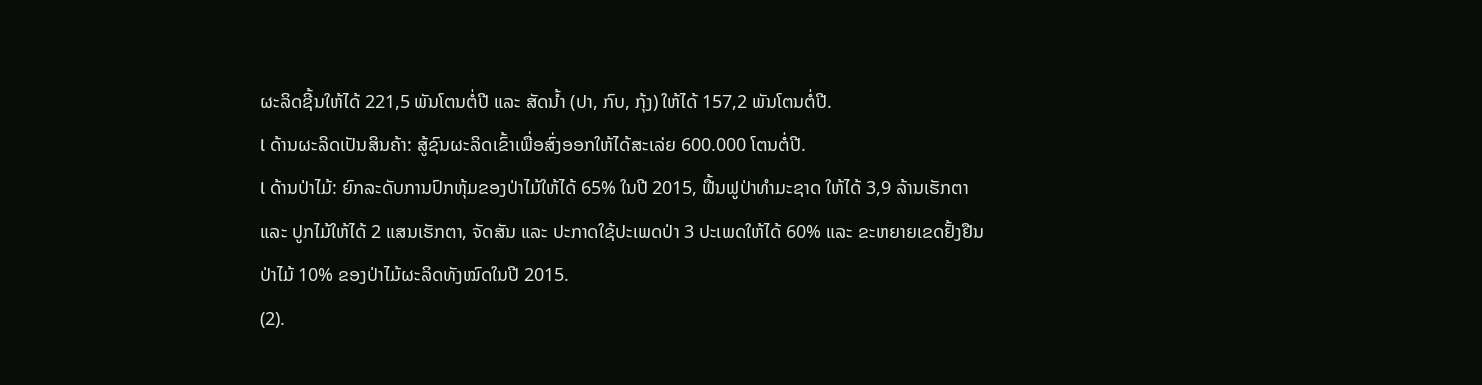ຜະລິດຊີ້ນໃຫ້ໄດ້ 221,5 ພັນໂຕນຕໍ່ປີ ແລະ ສັດນ້ຳ (ປາ, ກົບ, ກຸ້ງ) ໃຫ້ໄດ້ 157,2 ພັນໂຕນຕໍ່ປີ.
l ດ້ານຜະລິດເປັນສິນຄ້າ: ສູ້ຊົນຜະລິດເຂົ້າເພື່ອສົ່ງອອກໃຫ້ໄດ້ສະເລ່ຍ 600.000 ໂຕນຕໍ່ປີ.
l ດ້ານປ່າໄມ້: ຍົກລະດັບການປົກຫຸ້ມຂອງປ່າໄມ້ໃຫ້ໄດ້ 65% ໃນປີ 2015, ຟື້ນຟູປ່າທຳມະຊາດ ໃຫ້ໄດ້ 3,9 ລ້ານເຮັກຕາ
ແລະ ປູກໄມ້ໃຫ້ໄດ້ 2 ແສນເຮັກຕາ, ຈັດສັນ ແລະ ປະກາດໃຊ້ປະເພດປ່າ 3 ປະເພດໃຫ້ໄດ້ 60% ແລະ ຂະຫຍາຍເຂດຢັ້ງຢືນ
ປ່າໄມ້ 10% ຂອງປ່າໄມ້ຜະລິດທັງໝົດໃນປີ 2015.
(2).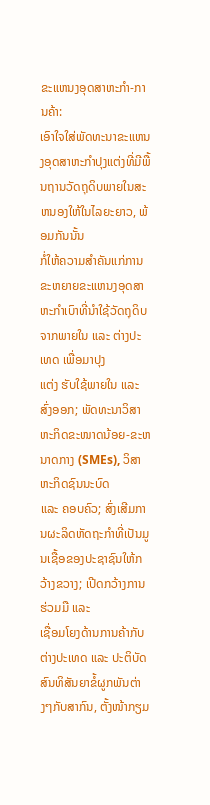ຂະແຫນງອຸດສາຫະກຳ-ການຄ້າ:
ເອົາໃຈໃສ່ພັດທະນາຂະແຫນງອຸດສາຫະກຳປຸງແຕ່ງທີ່ມີພື້ນຖານວັດຖຸດິບພາຍໃນສະຫນອງໃຫ້ໃນໄລຍະຍາວ, ພ້ອມກັນນັ້ນ
ກໍ່ໃຫ້ຄວາມສຳຄັນແກ່ການຂະຫຍາຍຂະແຫນງອຸດສາຫະກຳເບົາທີ່ນຳໃຊ້ວັດຖຸດິບຈາກພາຍໃນ ແລະ ຕ່າງປະເທດ ເພື່ອມາປຸງ
ແຕ່ງ ຮັບໃຊ້ພາຍໃນ ແລະ ສົ່ງອອກ; ພັດທະນາວິສາຫະກິດຂະໜາດນ້ອຍ-ຂະຫນາດກາງ (SMEs), ວິສາຫະກິດຊົນນະບົດ
ແລະ ຄອບຄົວ; ສົ່ງເສີມການຜະລິດຫັດຖະກຳທີ່ເປັນມູນເຊື້ອຂອງປະຊາຊົນໃຫ້ກວ້າງຂວາງ; ເປີດກວ້າງການຮ່ວມມື ແລະ
ເຊື່ອມໂຍງດ້ານການຄ້າກັບຕ່າງປະເທດ ແລະ ປະຕິບັດສົນທິສັນຍາຂໍ້ຜູກພັນຕ່າງໆກັບສາກົນ, ຕັ້ງໜ້າກຽມ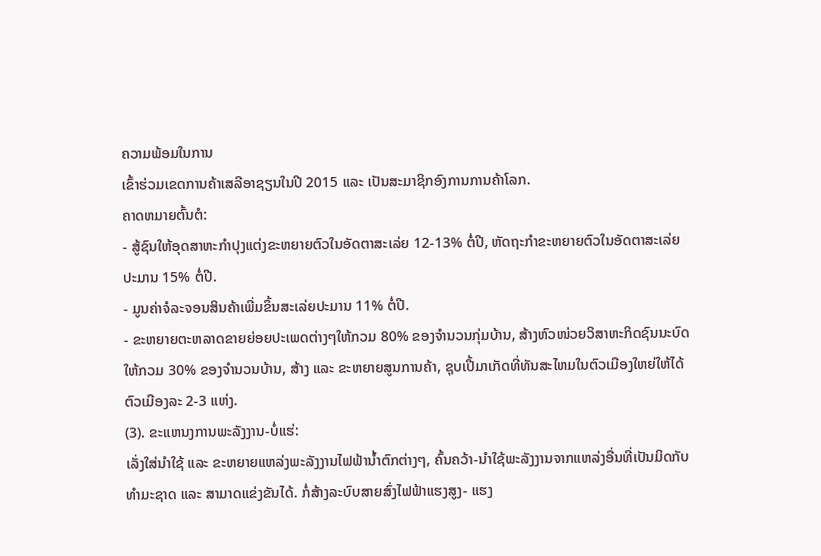ຄວາມພ້ອມໃນການ
ເຂົ້າຮ່ວມເຂດການຄ້າເສລີອາຊຽນໃນປີ 2015 ແລະ ເປັນສະມາຊິກອົງການການຄ້າໂລກ.
ຄາດຫມາຍຕົ້ນຕໍ:
- ສູ້ຊົນໃຫ້ອຸດສາຫະກຳປຸງແຕ່ງຂະຫຍາຍຕົວໃນອັດຕາສະເລ່ຍ 12-13% ຕໍ່ປີ, ຫັດຖະກຳຂະຫຍາຍຕົວໃນອັດຕາສະເລ່ຍ
ປະມານ 15% ຕໍ່ປີ.
- ມູນຄ່າຈໍລະຈອນສິນຄ້າເພີ່ມຂຶ້ນສະເລ່ຍປະມານ 11% ຕໍ່ປີ.
- ຂະຫຍາຍຕະຫລາດຂາຍຍ່ອຍປະເພດຕ່າງໆໃຫ້ກວມ 80% ຂອງຈຳນວນກຸ່ມບ້ານ, ສ້າງຫົວໜ່ວຍວິສາຫະກິດຊົນນະບົດ
ໃຫ້ກວມ 30% ຂອງຈຳນວນບ້ານ, ສ້າງ ແລະ ຂະຫຍາຍສູນການຄ້າ, ຊຸບເປີ້ມາເກັດທີ່ທັນສະໄຫມໃນຕົວເມືອງໃຫຍ່ໃຫ້ໄດ້
ຕົວເມືອງລະ 2-3 ແຫ່ງ.
(3). ຂະແຫນງການພະລັງງານ-ບໍ່ແຮ່:
ເລັ່ງໃສ່ນຳໃຊ້ ແລະ ຂະຫຍາຍແຫລ່ງພະລັງງານໄຟຟ້ານ້ຳຕົກຕ່າງໆ, ຄົ້ນຄວ້າ-ນຳໃຊ້ພະລັງງານຈາກແຫລ່ງອື່ນທີ່ເປັນມິດກັບ
ທຳມະຊາດ ແລະ ສາມາດແຂ່ງຂັນໄດ້. ກໍ່ສ້າງລະບົບສາຍສົ່ງໄຟຟ້າແຮງສູງ- ແຮງ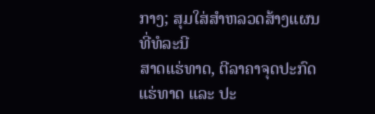ກາງ; ສຸມໃສ່ສຳຫລວດສ້າງແຜນທີ່ທໍລະນີ
ສາດແຮ່ທາດ, ຕີລາຄາຈຸດປະກົດແຮ່ທາດ ແລະ ປະ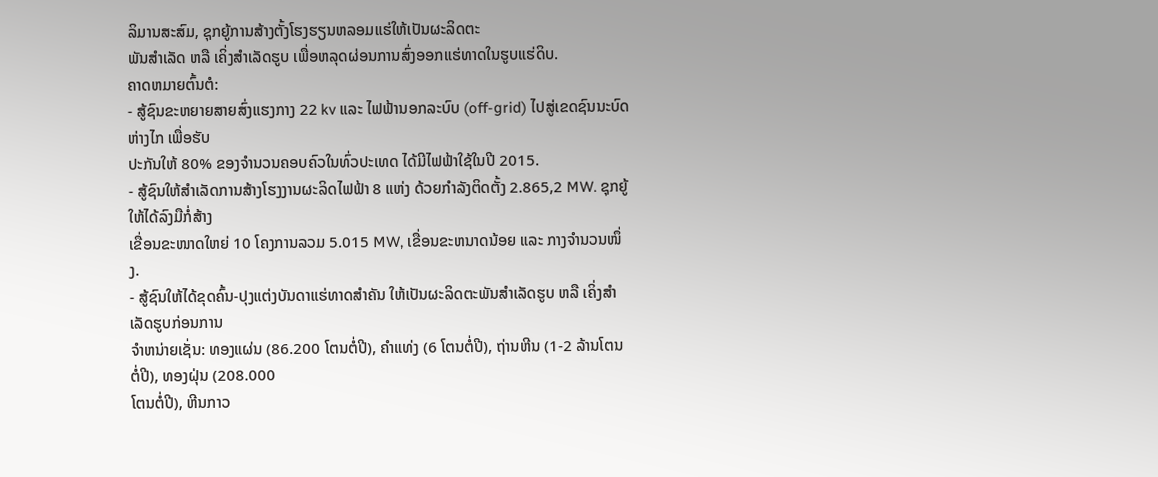ລິມານສະສົມ, ຊຸກຍູ້ການສ້າງຕັ້ງໂຮງຮຽນຫລອມແຮ່ໃຫ້ເປັນຜະລິດຕະ
ພັນສຳເລັດ ຫລື ເຄິ່ງສຳເລັດຮູບ ເພື່ອຫລຸດຜ່ອນການສົ່ງອອກແຮ່ທາດໃນຮູບແຮ່ດິບ.
ຄາດຫມາຍຕົ້ນຕໍ:
- ສູ້ຊົນຂະຫຍາຍສາຍສົ່ງແຮງກາງ 22 kv ແລະ ໄຟຟ້ານອກລະບົບ (off-grid) ໄປສູ່ເຂດຊົນນະບົດຫ່າງໄກ ເພື່ອຮັບ
ປະກັນໃຫ້ 80% ຂອງຈຳນວນຄອບຄົວໃນທົ່ວປະເທດ ໄດ້ມີໄຟຟ້າໃຊ້ໃນປີ 2015.
- ສູ້ຊົນໃຫ້ສຳເລັດການສ້າງໂຮງງານຜະລິດໄຟຟ້າ 8 ແຫ່ງ ດ້ວຍກຳລັງຕິດຕັ້ງ 2.865,2 MW. ຊຸກຍູ້ໃຫ້ໄດ້ລົງມືກໍ່ສ້າງ
ເຂື່ອນຂະໜາດໃຫຍ່ 10 ໂຄງການລວມ 5.015 MW, ເຂື່ອນຂະຫນາດນ້ອຍ ແລະ ກາງຈຳນວນໜຶ່ງ.
- ສູ້ຊົນໃຫ້ໄດ້ຂຸດຄົ້ນ-ປຸງແຕ່ງບັນດາແຮ່ທາດສຳຄັນ ໃຫ້ເປັນຜະລິດຕະພັນສຳເລັດຮູບ ຫລື ເຄິ່ງສຳເລັດຮູບກ່ອນການ
ຈຳຫນ່າຍເຊັ່ນ: ທອງແຜ່ນ (86.200 ໂຕນຕໍ່ປີ), ຄຳແທ່ງ (6 ໂຕນຕໍ່ປີ), ຖ່ານຫີນ (1-2 ລ້ານໂຕນຕໍ່ປີ), ທອງຝຸ່ນ (208.000
ໂຕນຕໍ່ປີ), ຫີນກາວ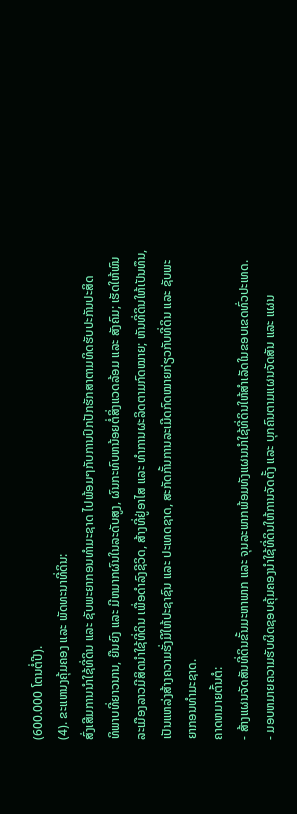(600.000 ໂຕນຕໍ່ປີ).
(4). ຂະແຫນງຄຸ້ມຄອງ ແລະ ພັດທະນາທີ່ດິນ:
ສົ່ງເສີມການນຳໃຊ້ທີ່ດິນ ແລະ ຊັບພະຍາກອນທຳມະຊາດ ໄປພ້ອມໆກັບການປົກປັກຮັກສາຕາມທິດຮັບປະກັນປະສິດ
ທິພາບທີ່ຍາວນານ, ຍືນຍົງ ແລະ ມີຫມາກຜົນໃນລະດັບສູງ, ຜົນກະທົບຫນ້ອຍຕໍ່ສິ່ງແວດລ້ອມ ແລະ ສັງຄົມ; ເຮັດໃຫ້ພົນ
ລະເມືອງລາວມີສິດນຳໃຊ້ທີ່ດິນ ເພື່ອດຳລົງຊີວິດ, ສ້າງທີ່ຢູ່ອາໄສ ແລະ ທຳການຜະລິດຕາມກົດໝາຍ; ຫັນທີ່ດິນໃຫ້ເປັນທຶນ,
ເປັນແຫລ່ງສ້າງຄວາມຮັ່ງມີໃຫ້ປະຊາຊົນ ແລະ ປະເທດຊາດ, ສະກັດກັ້ນການລະເມີດກົດໝາຍກ່ຽວກັບທີ່ດິນ ແລະ ຊັບພະ
ຍາກອນທຳມະຊາດ.
ຄາດຫມາຍຕົ້ນຕໍ:
- ສ້າງແຜນຈັດສັນທີ່ດິນຂັ້ນມະຫາພາກ ແລະ ຈຸນລະພາກພ້ອມທັງແຜນນຳໃຊ້ທີ່ດິນໃຫ້ສຳເລັດໃນຂອບເຂດທົ່ວປະເທດ.
- ມອບຫມາຍຄວາມຮັບຜິດຊອບຄຸ້ມຄອງນຳໃຊ້ທີ່ດິນໃຫ້ການຈັດຕັ້ງ ແລະ ບຸກຄົນຕາມແຜນຈັດສັນ ແລະ ແຜນ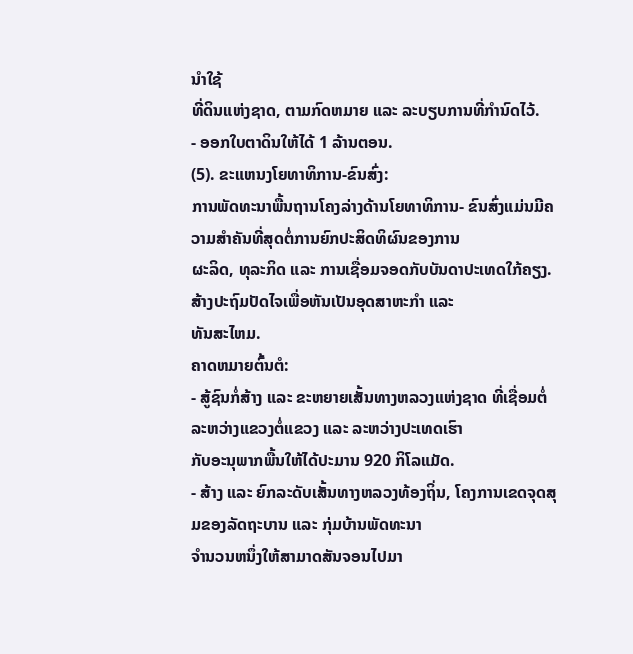ນຳໃຊ້
ທີ່ດິນແຫ່ງຊາດ, ຕາມກົດຫມາຍ ແລະ ລະບຽບການທີ່ກຳນົດໄວ້.
- ອອກໃບຕາດິນໃຫ້ໄດ້ 1 ລ້ານຕອນ.
(5). ຂະແຫນງໂຍທາທິການ-ຂົນສົ່ງ:
ການພັດທະນາພື້ນຖານໂຄງລ່າງດ້ານໂຍທາທິການ- ຂົນສົ່ງແມ່ນມີຄວາມສຳຄັນທີ່ສຸດຕໍ່ການຍົກປະສິດທິຜົນຂອງການ
ຜະລິດ, ທຸລະກິດ ແລະ ການເຊື່ອມຈອດກັບບັນດາປະເທດໃກ້ຄຽງ. ສ້າງປະຖົມປັດໄຈເພື່ອຫັນເປັນອຸດສາຫະກຳ ແລະ
ທັນສະໄຫມ.
ຄາດຫມາຍຕົ້ນຕໍ:
- ສູ້ຊົນກໍ່ສ້າງ ແລະ ຂະຫຍາຍເສັ້ນທາງຫລວງແຫ່ງຊາດ ທີ່ເຊື່ອມຕໍ່ລະຫວ່າງແຂວງຕໍ່ແຂວງ ແລະ ລະຫວ່າງປະເທດເຮົາ
ກັບອະນຸພາກພື້ນໃຫ້ໄດ້ປະມານ 920 ກິໂລແມັດ.
- ສ້າງ ແລະ ຍົກລະດັບເສັ້ນທາງຫລວງທ້ອງຖິ່ນ, ໂຄງການເຂດຈຸດສຸມຂອງລັດຖະບານ ແລະ ກຸ່ມບ້ານພັດທະນາ
ຈຳນວນຫນຶ່ງໃຫ້ສາມາດສັນຈອນໄປມາ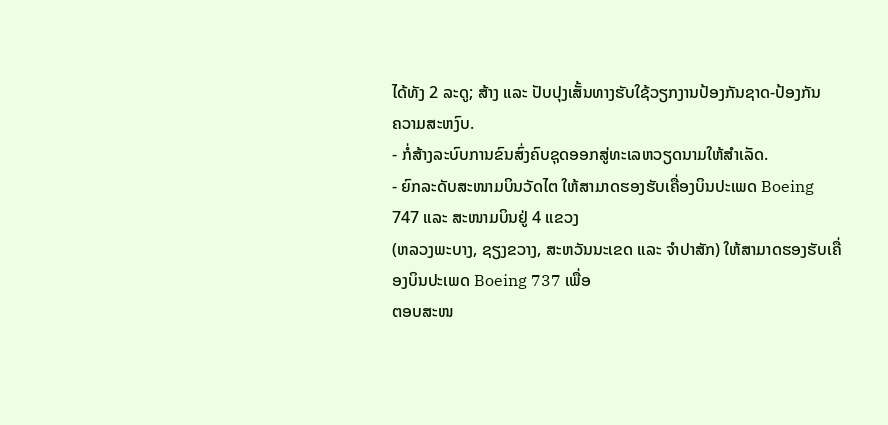ໄດ້ທັງ 2 ລະດູ; ສ້າງ ແລະ ປັບປຸງເສັ້ນທາງຮັບໃຊ້ວຽກງານປ້ອງກັນຊາດ-ປ້ອງກັນ
ຄວາມສະຫງົບ.
- ກໍ່ສ້າງລະບົບການຂົນສົ່ງຄົບຊຸດອອກສູ່ທະເລຫວຽດນາມໃຫ້ສຳເລັດ.
- ຍົກລະດັບສະໜາມບິນວັດໄຕ ໃຫ້ສາມາດຮອງຮັບເຄື່ອງບິນປະເພດ Boeing 747 ແລະ ສະໜາມບິນຢູ່ 4 ແຂວງ
(ຫລວງພະບາງ, ຊຽງຂວາງ, ສະຫວັນນະເຂດ ແລະ ຈຳປາສັກ) ໃຫ້ສາມາດຮອງຮັບເຄື່ອງບິນປະເພດ Boeing 737 ເພື່ອ
ຕອບສະໜ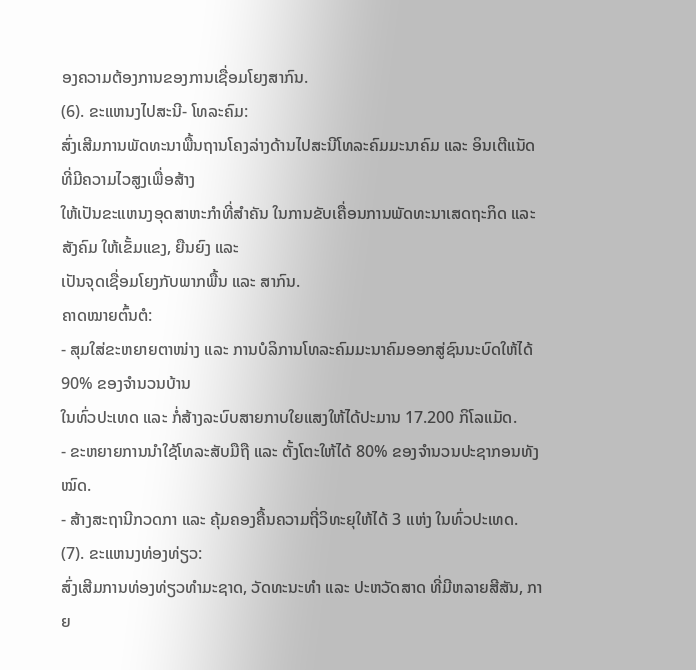ອງຄວາມຕ້ອງການຂອງການເຊື່ອມໂຍງສາກົນ.
(6). ຂະແຫນງໄປສະນີ- ໂທລະຄົມ:
ສົ່ງເສີມການພັດທະນາພື້ນຖານໂຄງລ່າງດ້ານໄປສະນີໂທລະຄົມມະນາຄົມ ແລະ ອິນເຕີແນັດ ທີ່ມີຄວາມໄວສູງເພື່ອສ້າງ
ໃຫ້ເປັນຂະແຫນງອຸດສາຫະກຳທີ່ສຳຄັນ ໃນການຂັບເຄື່ອນການພັດທະນາເສດຖະກິດ ແລະ ສັງຄົມ ໃຫ້ເຂັ້ມແຂງ, ຍືນຍົງ ແລະ
ເປັນຈຸດເຊື່ອມໂຍງກັບພາກພື້ນ ແລະ ສາກົນ.
ຄາດໝາຍຕົ້ນຕໍ:
- ສຸມໃສ່ຂະຫຍາຍຕາໜ່າງ ແລະ ການບໍລິການໂທລະຄົມມະນາຄົມອອກສູ່ຊົນນະບົດໃຫ້ໄດ້ 90% ຂອງຈຳນວນບ້ານ
ໃນທົ່ວປະເທດ ແລະ ກໍ່ສ້າງລະບົບສາຍກາບໃຍແສງໃຫ້ໄດ້ປະມານ 17.200 ກິໂລແມັດ.
- ຂະຫຍາຍການນຳໃຊ້ໂທລະສັບມືຖື ແລະ ຕັ້ງໂຕະໃຫ້ໄດ້ 80% ຂອງຈຳນວນປະຊາກອນທັງໝົດ.
- ສ້າງສະຖານີກວດກາ ແລະ ຄຸ້ມຄອງຄື້ນຄວາມຖີ່ວິທະຍຸໃຫ້ໄດ້ 3 ແຫ່ງ ໃນທົ່ວປະເທດ.
(7). ຂະແຫນງທ່ອງທ່ຽວ:
ສົ່ງເສີມການທ່ອງທ່ຽວທຳມະຊາດ, ວັດທະນະທຳ ແລະ ປະຫວັດສາດ ທີ່ມີຫລາຍສີສັນ, ກາຍ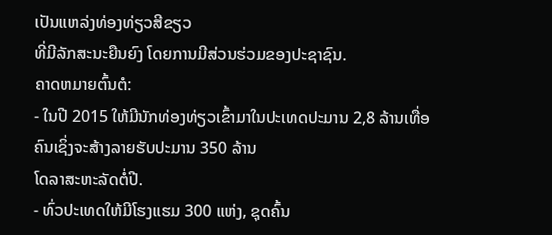ເປັນແຫລ່ງທ່ອງທ່ຽວສີຂຽວ
ທີ່ມີລັກສະນະຍືນຍົງ ໂດຍການມີສ່ວນຮ່ວມຂອງປະຊາຊົນ.
ຄາດຫມາຍຕົ້ນຕໍ:
- ໃນປີ 2015 ໃຫ້ມີນັກທ່ອງທ່ຽວເຂົ້າມາໃນປະເທດປະມານ 2,8 ລ້ານເທື່ອຄົນເຊິ່ງຈະສ້າງລາຍຮັບປະມານ 350 ລ້ານ
ໂດລາສະຫະລັດຕໍ່ປີ.
- ທົ່ວປະເທດໃຫ້ມີໂຮງແຮມ 300 ແຫ່ງ, ຊຸດຄົ້ນ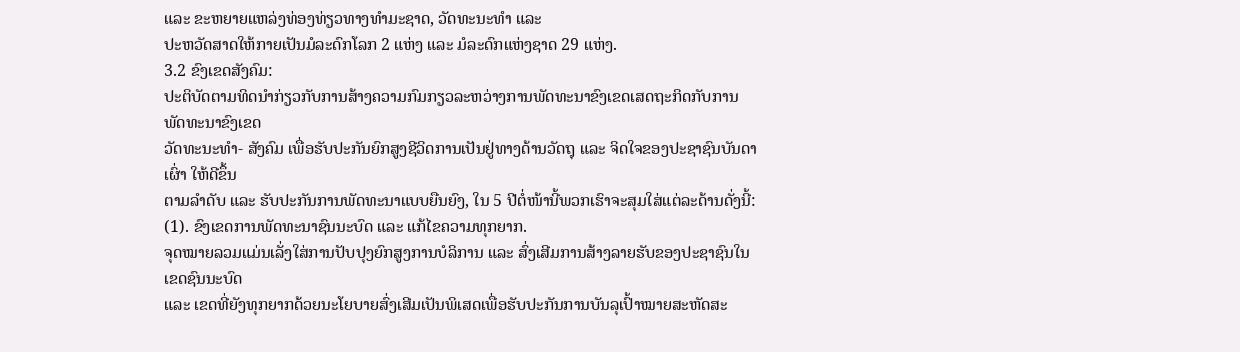ແລະ ຂະຫຍາຍແຫລ່ງທ່ອງທ່ຽວທາງທຳມະຊາດ, ວັດທະນະທຳ ແລະ
ປະຫວັດສາດໃຫ້ກາຍເປັນມໍລະດົກໂລກ 2 ແຫ່ງ ແລະ ມໍລະດົກແຫ່ງຊາດ 29 ແຫ່ງ.
3.2 ຂົງເຂດສັງຄົມ:
ປະຕິບັດຕາມທິດນຳກ່ຽວກັບການສ້າງຄວາມກົມກຽວລະຫວ່າງການພັດທະນາຂົງເຂດເສດຖະກິດກັບການພັດທະນາຂົງເຂດ
ວັດທະນະທຳ- ສັງຄົມ ເພື່ອຮັບປະກັນຍົກສູງຊີວິດການເປັນຢູ່ທາງດ້ານວັດຖຸ ແລະ ຈິດໃຈຂອງປະຊາຊົນບັນດາເຜົ່າ ໃຫ້ດີຂຶ້ນ
ຕາມລຳດັບ ແລະ ຮັບປະກັນການພັດທະນາແບບຍືນຍົງ, ໃນ 5 ປີຕໍ່ໜ້ານີ້ພວກເຮົາຈະສຸມໃສ່ແຕ່ລະດ້ານດັ່ງນີ້:
(1). ຂົງເຂດການພັດທະນາຊົນນະບົດ ແລະ ແກ້ໄຂຄວາມທຸກຍາກ.
ຈຸດໝາຍລວມແມ່ນເລັ່ງໃສ່ການປັບປຸງຍົກສູງການບໍລິການ ແລະ ສົ່ງເສີມການສ້າງລາຍຮັບຂອງປະຊາຊົນໃນເຂດຊົນນະບົດ
ແລະ ເຂດທີ່ຍັງທຸກຍາກດ້ວຍນະໂຍບາຍສົ່ງເສີມເປັນພິເສດເພື່ອຮັບປະກັນການບັນລຸເປົ້າໝາຍສະຫັດສະ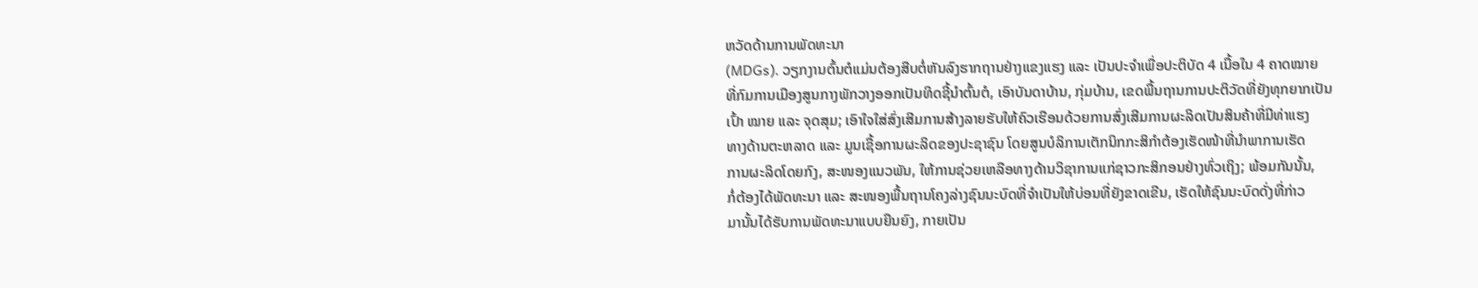ຫວັດດ້ານການພັດທະນາ
(MDGs). ວຽກງານຕົ້ນຕໍແມ່ນຕ້ອງສືບຕໍ່ຫັນລົງຮາກຖານຢ່າງແຂງແຮງ ແລະ ເປັນປະຈຳເພື່ອປະຕິບັດ 4 ເນື້ອໃນ 4 ຄາດໝາຍ
ທີ່ກົມການເມືອງສູນກາງພັກວາງອອກເປັນທິດຊີ້ນຳຕົ້ນຕໍ, ເອົາບັນດາບ້ານ, ກຸ່ມບ້ານ, ເຂດພື້ນຖານການປະຕິວັດທີ່ຍັງທຸກຍາກເປັນ
ເປົ້າ ໝາຍ ແລະ ຈຸດສຸມ; ເອົາໃຈໃສ່ສົ່ງເສີມການສ້າງລາຍຮັບໃຫ້ຄົວເຮືອນດ້ວຍການສົ່ງເສີມການຜະລິດເປັນສິນຄ້າທີ່ມີທ່າແຮງ
ທາງດ້ານຕະຫລາດ ແລະ ມູນເຊື້ອການຜະລິດຂອງປະຊາຊົນ ໂດຍສູນບໍລິການເຕັກນິກກະສິກຳຕ້ອງເຮັດໜ້າທີ່ນຳພາການເຮັດ
ການຜະລິດໂດຍກົງ, ສະໜອງແນວພັນ, ໃຫ້ການຊ່ວຍເຫລືອທາງດ້ານວິຊາການແກ່ຊາວກະສິກອນຢ່າງທົ່ວເຖິງ; ພ້ອມກັນນັ້ນ,
ກໍ່ຕ້ອງໄດ້ພັດທະນາ ແລະ ສະໜອງພື້ນຖານໂຄງລ່າງຊົນນະບົດທີ່ຈຳເປັນໃຫ້ບ່ອນທີ່ຍັງຂາດເຂີນ, ເຮັດໃຫ້ຊົນນະບົດດັ່ງທີ່ກ່າວ
ມານັ້ນໄດ້ຮັບການພັດທະນາແບບຍືນຍົງ, ກາຍເປັນ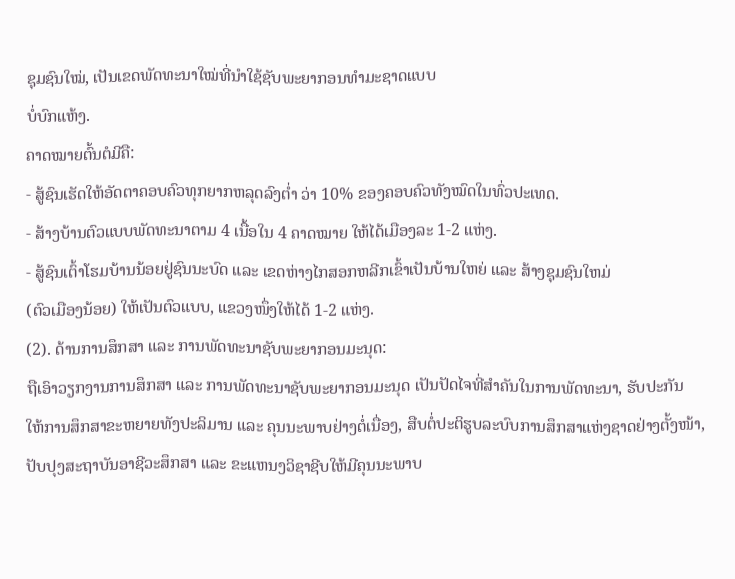ຊຸມຊົນໃໝ່, ເປັນເຂດພັດທະນາໃໝ່ທີ່ນຳໃຊ້ຊັບພະຍາກອນທຳມະຊາດແບບ
ບໍ່ບົກແຫ້ງ.
ຄາດໝາຍຕົ້ນຕໍມີຄື:
- ສູ້ຊົນເຮັດໃຫ້ອັດຕາຄອບຄົວທຸກຍາກຫລຸດລົງຕ່ຳ ວ່າ 10% ຂອງຄອບຄົວທັງໝົດໃນທົ່ວປະເທດ.
- ສ້າງບ້ານຕົວແບບພັດທະນາຕາມ 4 ເນື້ອໃນ 4 ຄາດໝາຍ ໃຫ້ໄດ້ເມືອງລະ 1-2 ແຫ່ງ.
- ສູ້ຊົນເຕົ້າໂຮມບ້ານນ້ອຍຢູ່ຊົນນະບົດ ແລະ ເຂດຫ່າງໄກສອກຫລີກເຂົ້າເປັນບ້ານໃຫຍ່ ແລະ ສ້າງຊຸມຊົນໃຫມ່
(ຕົວເມືອງນ້ອຍ) ໃຫ້ເປັນຕົວແບບ, ແຂວງໜຶ່ງໃຫ້ໄດ້ 1-2 ແຫ່ງ.
(2). ດ້ານການສຶກສາ ແລະ ການພັດທະນາຊັບພະຍາກອນມະນຸດ:
ຖືເອົາວຽກງານການສຶກສາ ແລະ ການພັດທະນາຊັບພະຍາກອນມະນຸດ ເປັນປັດໄຈທີ່ສຳຄັນໃນການພັດທະນາ, ຮັບປະກັນ
ໃຫ້ການສຶກສາຂະຫຍາຍທັງປະລິມານ ແລະ ຄຸນນະພາບຢ່າງຕໍ່ເນື່ອງ, ສືບຕໍ່ປະຕິຮູບລະບົບການສຶກສາແຫ່ງຊາດຢ່າງຕັ້ງໜ້າ,
ປັບປຸງສະຖາບັນອາຊີວະສຶກສາ ແລະ ຂະແຫນງວິຊາຊີບໃຫ້ມີຄຸນນະພາບ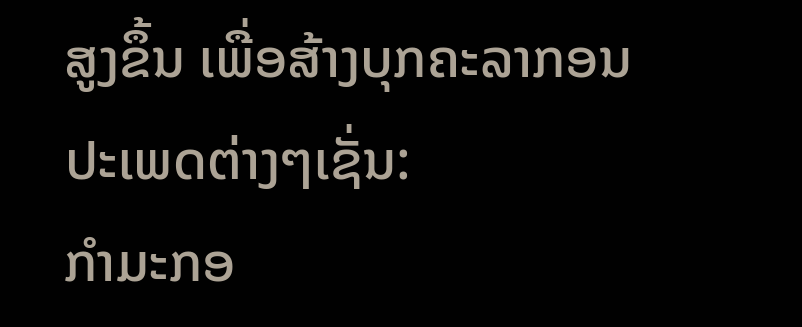ສູງຂຶ້ນ ເພື່ອສ້າງບຸກຄະລາກອນປະເພດຕ່າງໆເຊັ່ນ:
ກຳມະກອ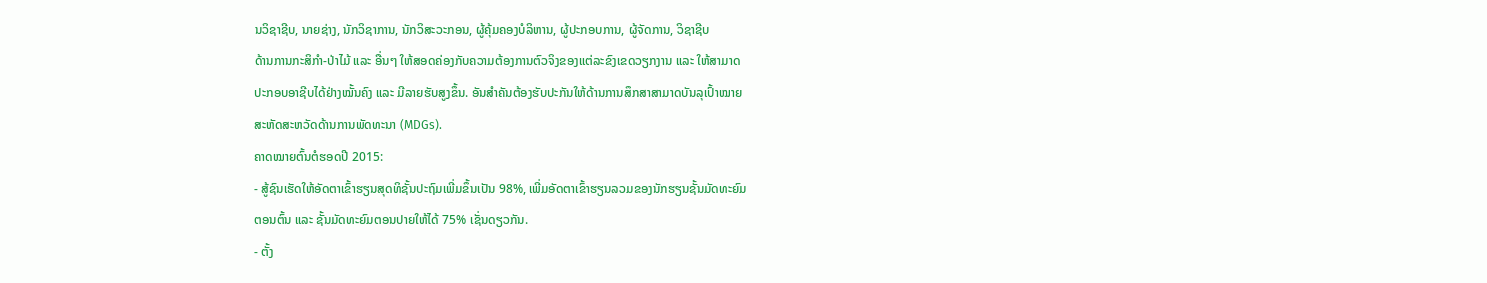ນວິຊາຊີບ, ນາຍຊ່າງ, ນັກວິຊາການ, ນັກວິສະວະກອນ, ຜູ້ຄຸ້ມຄອງບໍລິຫານ, ຜູ້ປະກອບການ, ຜູ້ຈັດການ, ວິຊາຊີບ
ດ້ານການກະສິກຳ-ປ່າໄມ້ ແລະ ອື່ນໆ ໃຫ້ສອດຄ່ອງກັບຄວາມຕ້ອງການຕົວຈິງຂອງແຕ່ລະຂົງເຂດວຽກງານ ແລະ ໃຫ້ສາມາດ
ປະກອບອາຊີບໄດ້ຢ່າງໝັ້ນຄົງ ແລະ ມີລາຍຮັບສູງຂຶ້ນ. ອັນສຳຄັນຕ້ອງຮັບປະກັນໃຫ້ດ້ານການສຶກສາສາມາດບັນລຸເປົ້າໝາຍ
ສະຫັດສະຫວັດດ້ານການພັດທະນາ (MDGs).
ຄາດໝາຍຕົ້ນຕໍຮອດປີ 2015:
- ສູ້ຊົນເຮັດໃຫ້ອັດຕາເຂົ້າຮຽນສຸດທິຊັ້ນປະຖົມເພີ່ມຂຶ້ນເປັນ 98%, ເພີ່ມອັດຕາເຂົ້າຮຽນລວມຂອງນັກຮຽນຊັ້ນມັດທະຍົມ
ຕອນຕົ້ນ ແລະ ຊັ້ນມັດທະຍົມຕອນປາຍໃຫ້ໄດ້ 75% ເຊັ່ນດຽວກັນ.
- ຕັ້ງ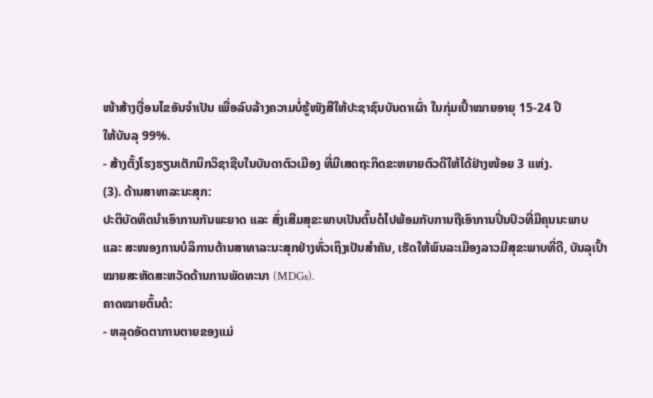ໜ້າສ້າງເງື່ອນໄຂອັນຈຳເປັນ ເພື່ອລົບລ້າງຄວາມບໍ່ຮູ້ໜັງສືໃຫ້ປະຊາຊົນບັນດາເຜົ່າ ໃນກຸ່ມເປົ້າໝາຍອາຍຸ 15-24 ປີ
ໃຫ້ບັນລຸ 99%.
- ສ້າງຕັ້ງໂຮງຮຽນເຕັກນິກວິຊາຊີບໃນບັນດາຕົວເມືອງ ທີ່ມີເສດຖະກິດຂະຫຍາຍຕົວດີໃຫ້ໄດ້ຢ່າງໜ້ອຍ 3 ແຫ່ງ.
(3). ດ້ານສາທາລະນະສຸກ:
ປະຕິບັດທິດນຳເອົາການກັນພະຍາດ ແລະ ສົ່ງເສີມສຸຂະພາບເປັນຕົ້ນຕໍໄປພ້ອມກັບການຖືເອົາການປິ່ນປົວທີ່ມີຄຸນນະພາບ
ແລະ ສະໜອງການບໍລິການດ້ານສາທາລະນະສຸກຢ່າງທົ່ວເຖິງເປັນສຳຄັນ, ເຮັດໃຫ້ພົນລະເມືອງລາວມີສຸຂະພາບທີ່ດີ, ບັນລຸເປົ້າ
ໝາຍສະຫັດສະຫວັດດ້ານການພັດທະນາ (MDGs).
ຄາດໝາຍຕົ້ນຕໍ:
- ຫລຸດອັດຕາການຕາຍຂອງແມ່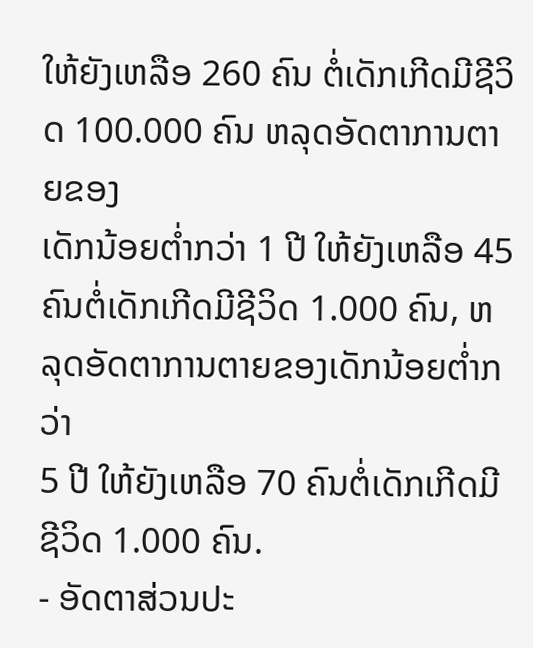ໃຫ້ຍັງເຫລືອ 260 ຄົນ ຕໍ່ເດັກເກີດມີຊີວິດ 100.000 ຄົນ ຫລຸດອັດຕາການຕາຍຂອງ
ເດັກນ້ອຍຕ່ຳກວ່າ 1 ປີ ໃຫ້ຍັງເຫລືອ 45 ຄົນຕໍ່ເດັກເກີດມີຊີວິດ 1.000 ຄົນ, ຫລຸດອັດຕາການຕາຍຂອງເດັກນ້ອຍຕ່ຳກວ່າ
5 ປີ ໃຫ້ຍັງເຫລືອ 70 ຄົນຕໍ່ເດັກເກີດມີຊີວິດ 1.000 ຄົນ.
- ອັດຕາສ່ວນປະ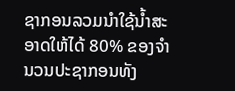ຊາກອນລວມນຳໃຊ້ນ້ຳສະອາດໃຫ້ໄດ້ 80% ຂອງຈຳນວນປະຊາກອນທັງ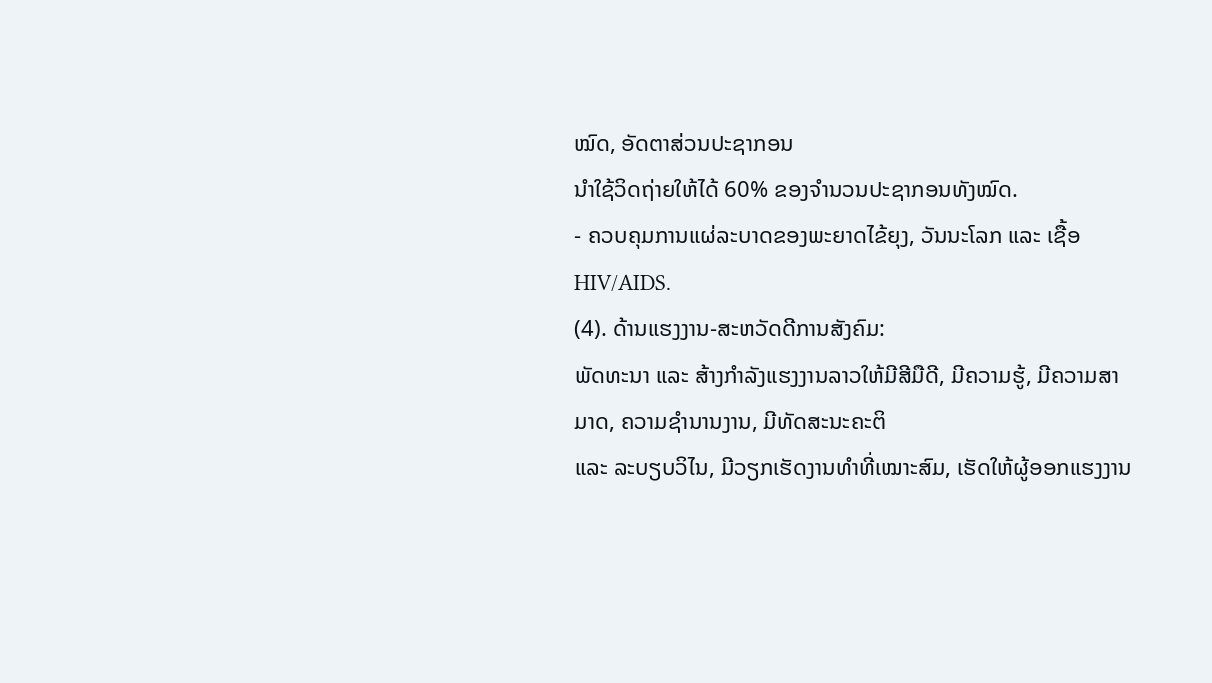ໝົດ, ອັດຕາສ່ວນປະຊາກອນ
ນຳໃຊ້ວິດຖ່າຍໃຫ້ໄດ້ 60% ຂອງຈຳນວນປະຊາກອນທັງໝົດ.
- ຄວບຄຸມການແຜ່ລະບາດຂອງພະຍາດໄຂ້ຍຸງ, ວັນນະໂລກ ແລະ ເຊື້ອ HIV/AIDS.
(4). ດ້ານແຮງງານ-ສະຫວັດດີການສັງຄົມ:
ພັດທະນາ ແລະ ສ້າງກຳລັງແຮງງານລາວໃຫ້ມີສີມືດີ, ມີຄວາມຮູ້, ມີຄວາມສາມາດ, ຄວາມຊຳນານງານ, ມີທັດສະນະຄະຕິ
ແລະ ລະບຽບວິໄນ, ມີວຽກເຮັດງານທຳທີ່ເໝາະສົມ, ເຮັດໃຫ້ຜູ້ອອກແຮງງານ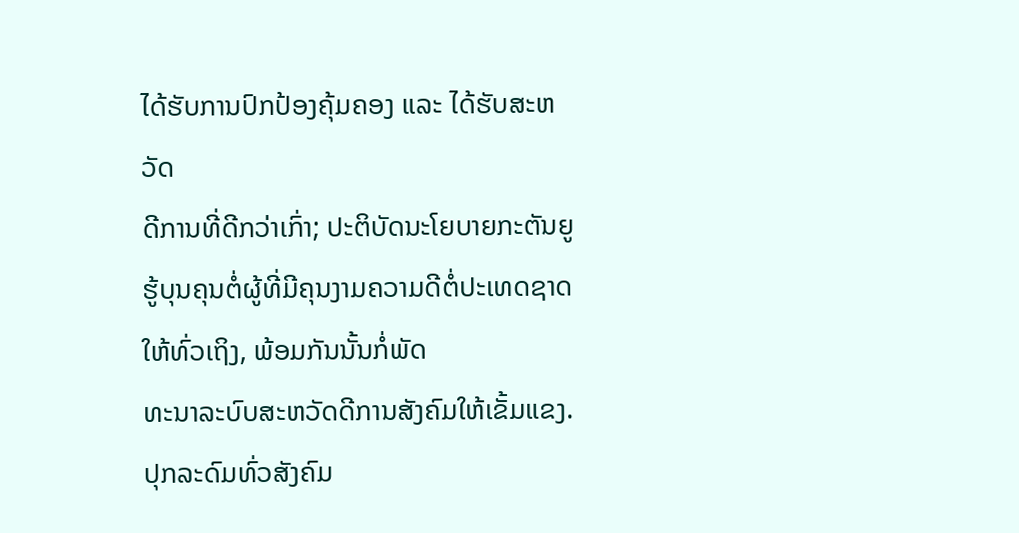ໄດ້ຮັບການປົກປ້ອງຄຸ້ມຄອງ ແລະ ໄດ້ຮັບສະຫວັດ
ດີການທີ່ດີກວ່າເກົ່າ; ປະຕິບັດນະໂຍບາຍກະຕັນຍູຮູ້ບຸນຄຸນຕໍ່ຜູ້ທີ່ມີຄຸນງາມຄວາມດີຕໍ່ປະເທດຊາດໃຫ້ທົ່ວເຖິງ, ພ້ອມກັນນັ້ນກໍ່ພັດ
ທະນາລະບົບສະຫວັດດີການສັງຄົມໃຫ້ເຂັ້ມແຂງ. ປຸກລະດົມທົ່ວສັງຄົມ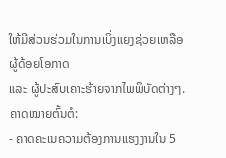ໃຫ້ມີສ່ວນຮ່ວມໃນການເບິ່ງແຍງຊ່ວຍເຫລືອຜູ້ດ້ອຍໂອກາດ
ແລະ ຜູ້ປະສົບເຄາະຮ້າຍຈາກໄພພິບັດຕ່າງໆ.
ຄາດໝາຍຕົ້ນຕໍ:
- ຄາດຄະເນຄວາມຕ້ອງການແຮງງານໃນ 5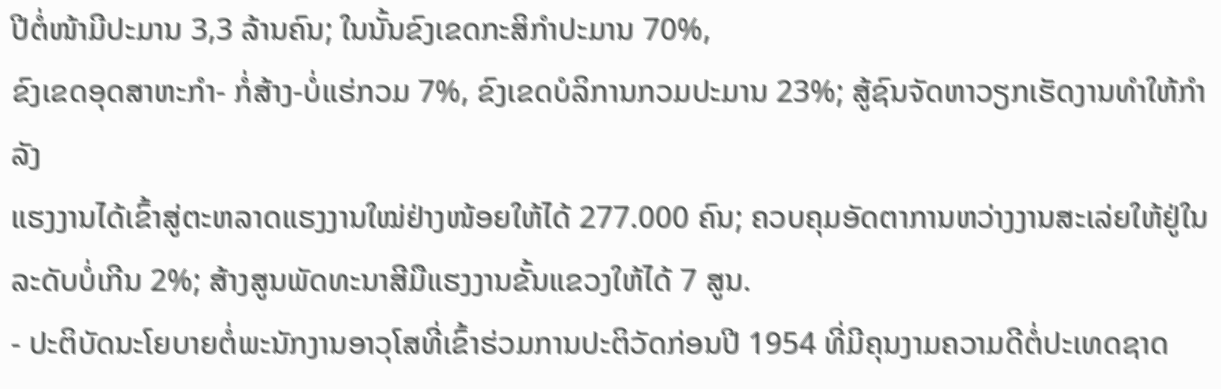ປີຕໍ່ໜ້າມີປະມານ 3,3 ລ້ານຄົນ; ໃນນັ້ນຂົງເຂດກະສິກຳປະມານ 70%,
ຂົງເຂດອຸດສາຫະກຳ- ກໍ່ສ້າງ-ບໍ່ແຮ່ກວມ 7%, ຂົງເຂດບໍລິການກວມປະມານ 23%; ສູ້ຊົນຈັດຫາວຽກເຮັດງານທຳໃຫ້ກຳລັງ
ແຮງງານໄດ້ເຂົ້າສູ່ຕະຫລາດແຮງງານໃໝ່ຢ່າງໜ້ອຍໃຫ້ໄດ້ 277.000 ຄົນ; ຄວບຄຸມອັດຕາການຫວ່າງງານສະເລ່ຍໃຫ້ຢູ່ໃນ
ລະດັບບໍ່ເກີນ 2%; ສ້າງສູນພັດທະນາສີມືແຮງງານຂັ້ນແຂວງໃຫ້ໄດ້ 7 ສູນ.
- ປະຕິບັດນະໂຍບາຍຕໍ່ພະນັກງານອາວຸໂສທີ່ເຂົ້າຮ່ວມການປະຕິວັດກ່ອນປີ 1954 ທີ່ມີຄຸນງາມຄວາມດີຕໍ່ປະເທດຊາດ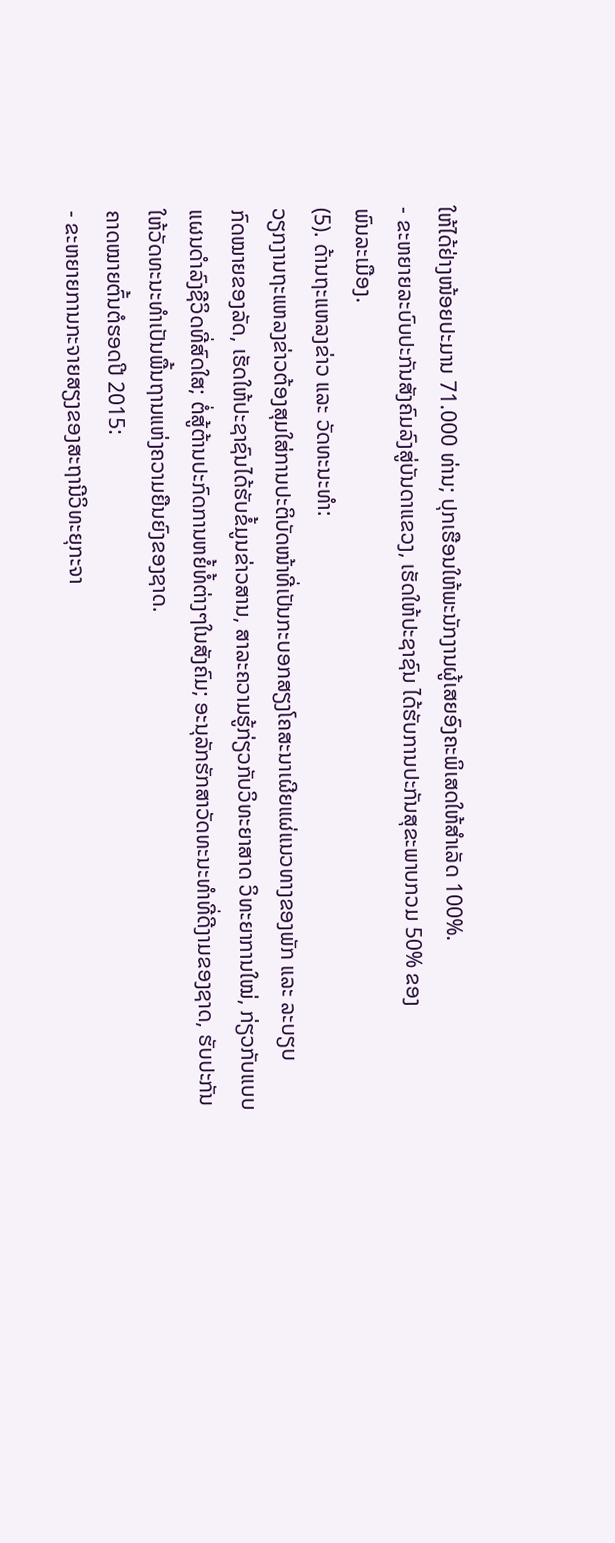ໃຫ້ໄດ້ຢ່າງໜ້ອຍປະມານ 71.000 ທ່ານ; ປຸກເຮືອນໃຫ້ພະນັກງານຜູ້ເສຍອົງຄະພິເສດໃຫ້ສຳເລັດ 100%.
- ຂະຫຍາຍລະບົບປະກັນສັງຄົມລົງສູ່ບັນດາແຂວງ, ເຮັດໃຫ້ປະຊາຊົນ ໄດ້ຮັບການປະກັນສຸຂະພາບກວມ 50% ຂອງ
ພົນລະເມືອງ.
(5). ດ້ານຖະແຫລງຂ່າວ ແລະ ວັດທະນະທຳ:
ວຽກງານຖະແຫລງຂ່າວຕ້ອງສຸມໃສ່ການປະຕິບັດໜ້າທີ່ເປັນກະບອກສຽງໂຄສະນາເຜີຍແຜ່ແນວທາງຂອງພັກ ແລະ ລະບຽບ
ກົດໝາຍຂອງລັດ, ເຮັດໃຫ້ປະຊາຊົນໄດ້ຮັບຂໍ້ມູນຂ່າວສານ, ສາລະຄວາມຮູ້ກ່ຽວກັບວິທະຍາສາດ ວິທະຍາການໃໝ່, ກ່ຽວກັບແບບ
ແຜນດຳລົງຊີວິດທີ່ສົດໃສ; ຕໍ່ສູ້ຕ້ານປະກົດການຫຍໍ້ທໍ້ຕ່າງໆໃນສັງຄົມ; ອະນຸລັກຮັກສາວັດທະນະທຳທີ່ດີງາມຂອງຊາດ, ຮັບປະກັນ
ໃຫ້ວັດທະນະທຳເປັນພື້ນຖານແຫ່ງຄວາມຍືນຍົງຂອງຊາດ.
ຄາດໝາຍຕົ້ນຕໍຮອດປີ 2015:
- ຂະຫຍາຍການກະຈາຍສຽງຂອງສະຖານີວິທະຍຸກະຈາ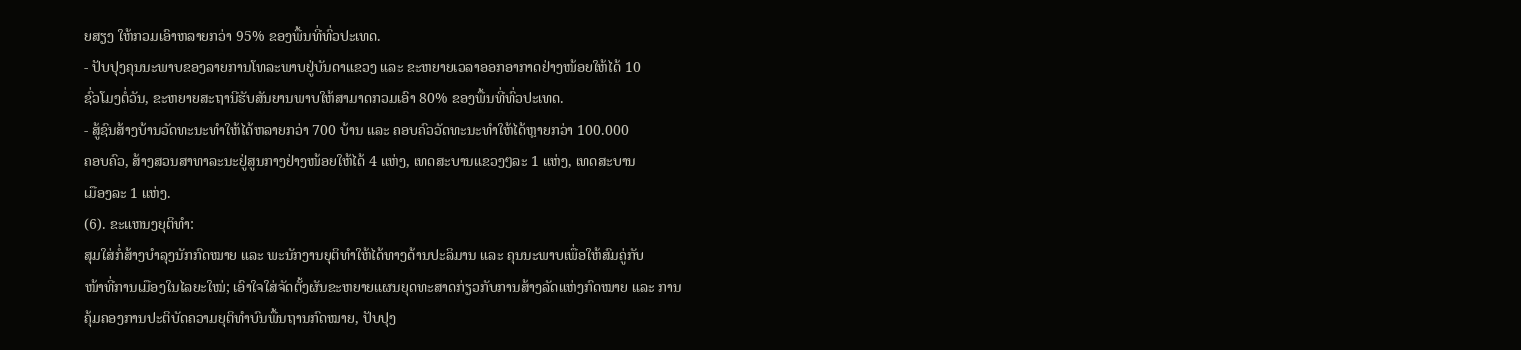ຍສຽງ ໃຫ້ກວມເອົາຫລາຍກວ່າ 95% ຂອງພື້ນທີ່ທົ່ວປະເທດ.
- ປັບປຸງຄຸນນະພາບຂອງລາຍການໂທລະພາບຢູ່ບັນດາແຂວງ ແລະ ຂະຫຍາຍເວລາອອກອາກາດຢ່າງໜ້ອຍໃຫ້ໄດ້ 10
ຊົ່ວໂມງຕໍ່ວັນ, ຂະຫຍາຍສະຖານີຮັບສັນຍານພາບໃຫ້ສາມາດກວມເອົາ 80% ຂອງພື້ນທີ່ທົ່ວປະເທດ.
- ສູ້ຊົນສ້າງບ້ານວັດທະນະທຳໃຫ້ໄດ້ຫລາຍກວ່າ 700 ບ້ານ ແລະ ຄອບຄົວວັດທະນະທຳໃຫ້ໄດ້ຫຼາຍກວ່າ 100.000
ຄອບຄົວ, ສ້າງສວນສາທາລະນະຢູ່ສູນກາງຢ່າງໜ້ອຍໃຫ້ໄດ້ 4 ແຫ່ງ, ເທດສະບານແຂວງໆລະ 1 ແຫ່ງ, ເທດສະບານ
ເມືອງລະ 1 ແຫ່ງ.
(6). ຂະແຫນງຍຸຕິທຳ:
ສຸມໃສ່ກໍ່ສ້າງບຳລຸງນັກກົດໝາຍ ແລະ ພະນັກງານຍຸຕິທຳໃຫ້ໄດ້ທາງດ້ານປະລິມານ ແລະ ຄຸນນະພາບເພື່ອໃຫ້ສົມຄູ່ກັບ
ໜ້າທີ່ການເມືອງໃນໄລຍະໃໝ່; ເອົາໃຈໃສ່ຈັດຕັ້ງຜັນຂະຫຍາຍແຜນຍຸດທະສາດກ່ຽວກັບການສ້າງລັດແຫ່ງກົດໝາຍ ແລະ ການ
ຄຸ້ມຄອງການປະຕິບັດຄວາມຍຸຕິທຳບົນພື້ນຖານກົດໝາຍ, ປັບປຸງ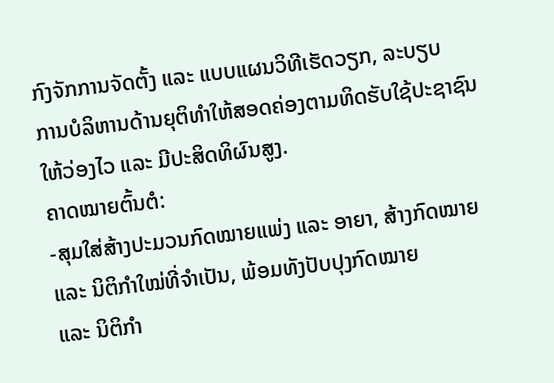ກົງຈັກການຈັດຕັ້ງ ແລະ ແບບແຜນວິທີເຮັດວຽກ, ລະບຽບ
ການບໍລິຫານດ້ານຍຸຕິທຳໃຫ້ສອດຄ່ອງຕາມທິດຮັບໃຊ້ປະຊາຊົນໃຫ້ວ່ອງໄວ ແລະ ມີປະສິດທິຜົນສູງ.
ຄາດໝາຍຕົ້ນຕໍ:
-ສຸມໃສ່ສ້າງປະມວນກົດໝາຍແພ່ງ ແລະ ອາຍາ, ສ້າງກົດໝາຍ ແລະ ນິຕິກຳໃໝ່ທີ່ຈຳເປັນ, ພ້ອມທັງປັບປຸງກົດໝາຍ
ແລະ ນິຕິກຳ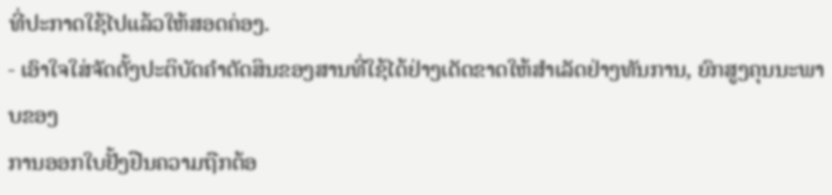ທີ່ປະກາດໃຊ້ໄປແລ້ວໃຫ້ສອດຄ່ອງ.
- ເອົາໃຈໃສ່ຈັດຕັ້ງປະຕິບັດຄຳຕັດສິນຂອງສານທີ່ໃຊ້ໄດ້ຢ່າງເດັດຂາດໃຫ້ສຳເລັດຢ່າງທັນການ, ຍົກສູງຄຸນນະພາບຂອງ
ການອອກໃບຢັ້ງຢືນຄວາມຖືກຕ້ອ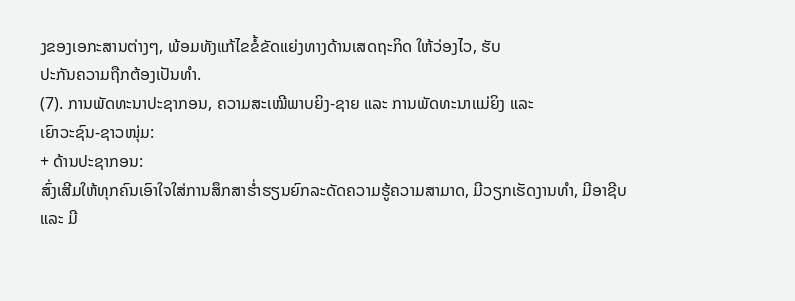ງຂອງເອກະສານຕ່າງໆ, ພ້ອມທັງແກ້ໄຂຂໍ້ຂັດແຍ່ງທາງດ້ານເສດຖະກິດ ໃຫ້ວ່ອງໄວ, ຮັບ
ປະກັນຄວາມຖືກຕ້ອງເປັນທຳ.
(7). ການພັດທະນາປະຊາກອນ, ຄວາມສະເໝີພາບຍິງ-ຊາຍ ແລະ ການພັດທະນາແມ່ຍິງ ແລະ
ເຍົາວະຊົນ-ຊາວໜຸ່ມ:
+ ດ້ານປະຊາກອນ:
ສົ່ງເສີມໃຫ້ທຸກຄົນເອົາໃຈໃສ່ການສຶກສາຮ່ຳຮຽນຍົກລະດັດຄວາມຮູ້ຄວາມສາມາດ, ມີວຽກເຮັດງານທຳ, ມີອາຊີບ ແລະ ມີ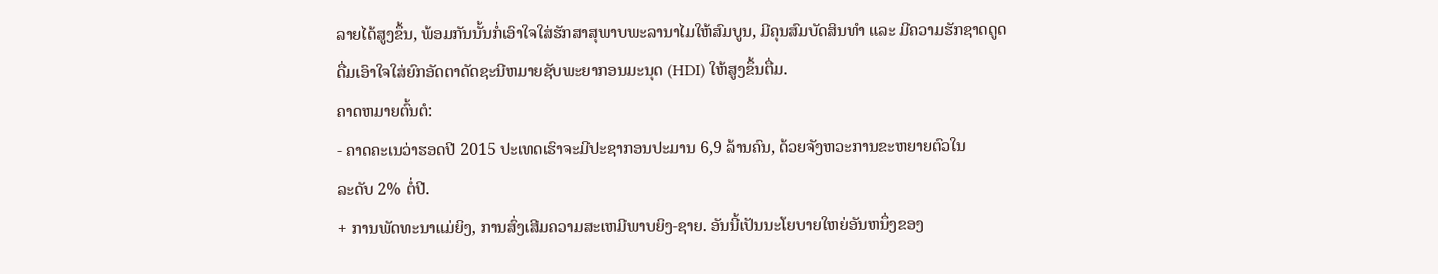ລາຍໄດ້ສູງຂຶ້ນ, ພ້ອມກັນນັ້ນກໍ່ເອົາໃຈໃສ່ຮັກສາສຸພາບພະລານາໄມໃຫ້ສົມບູນ, ມີຄຸນສົມບັດສິນທຳ ແລະ ມີຄວາມຮັກຊາດດູດ
ດື່ມເອົາໃຈໃສ່ຍົກອັດຕາດັດຊະນີຫມາຍຊັບພະຍາກອນມະນຸດ (HDI) ໃຫ້ສູງຂຶ້ນຕື່ມ.
ຄາດຫມາຍຕົ້ນຕໍ:
- ຄາດຄະເນວ່າຮອດປີ 2015 ປະເທດເຮົາຈະມີປະຊາກອນປະມານ 6,9 ລ້ານຄົນ, ດ້ວຍຈັງຫວະການຂະຫຍາຍຕົວໃນ
ລະດັບ 2% ຕໍ່ປີ.
+ ການພັດທະນາແມ່ຍິງ, ການສົ່ງເສີມຄວາມສະເຫມີພາບຍິງ-ຊາຍ. ອັນນີ້ເປັນນະໂຍບາຍໃຫຍ່ອັນຫນຶ່ງຂອງ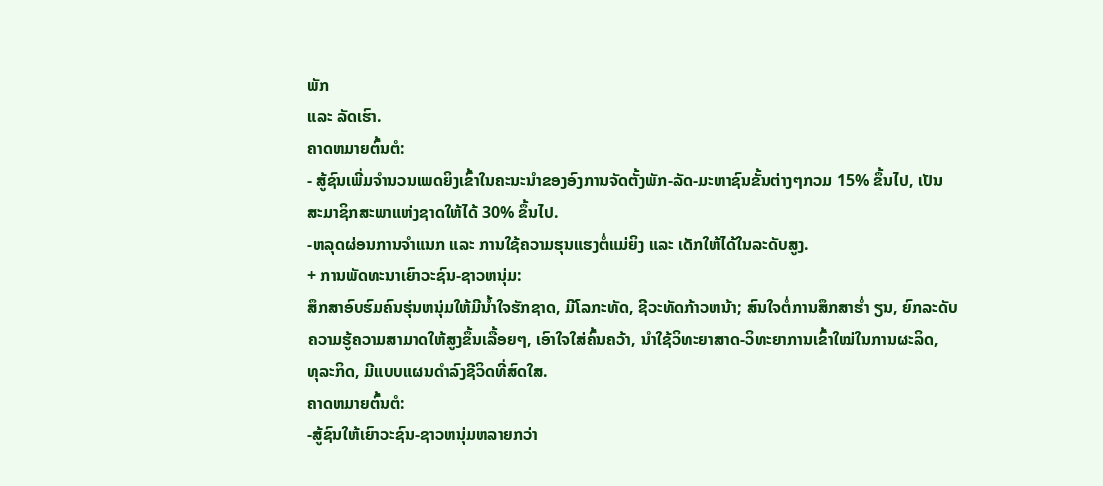ພັກ
ແລະ ລັດເຮົາ.
ຄາດຫມາຍຕົ້ນຕໍ:
- ສູ້ຊົນເພີ່ມຈຳນວນເພດຍິງເຂົ້າໃນຄະນະນຳຂອງອົງການຈັດຕັ້ງພັກ-ລັດ-ມະຫາຊົນຂັ້ນຕ່າງໆກວມ 15% ຂຶ້ນໄປ, ເປັນ
ສະມາຊິກສະພາແຫ່ງຊາດໃຫ້ໄດ້ 30% ຂຶ້ນໄປ.
-ຫລຸດຜ່ອນການຈຳແນກ ແລະ ການໃຊ້ຄວາມຮຸນແຮງຕໍ່ແມ່ຍິງ ແລະ ເດັກໃຫ້ໄດ້ໃນລະດັບສູງ.
+ ການພັດທະນາເຍົາວະຊົນ-ຊາວຫນຸ່ມ:
ສຶກສາອົບຮົມຄົນຮຸ່ນຫນຸ່ມໃຫ້ມີນ້ຳໃຈຮັກຊາດ, ມີໂລກະທັດ, ຊີວະທັດກ້າວຫນ້າ; ສົນໃຈຕໍ່ການສຶກສາຮ່ຳ ຽນ, ຍົກລະດັບ
ຄວາມຮູ້ຄວາມສາມາດໃຫ້ສູງຂຶ້ນເລື້ອຍໆ, ເອົາໃຈໃສ່ຄົ້ນຄວ້າ, ນຳໃຊ້ວິທະຍາສາດ-ວິທະຍາການເຂົ້າໃໝ່ໃນການຜະລິດ,
ທຸລະກິດ, ມີແບບແຜນດຳລົງຊີວິດທີ່ສົດໃສ.
ຄາດຫມາຍຕົ້ນຕໍ:
-ສູ້ຊົນໃຫ້ເຍົາວະຊົນ-ຊາວຫນຸ່ມຫລາຍກວ່າ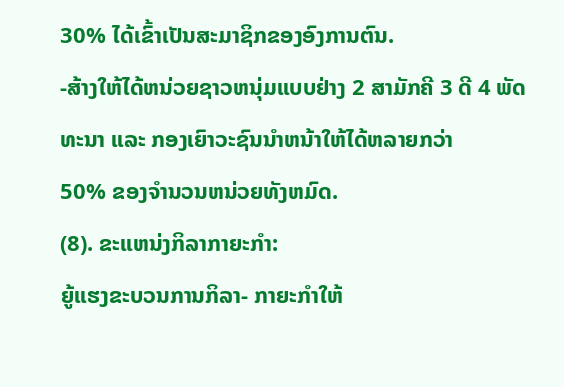30% ໄດ້ເຂົ້າເປັນສະມາຊິກຂອງອົງການຕົນ.
-ສ້າງໃຫ້ໄດ້ຫນ່ວຍຊາວຫນຸ່ມແບບຢ່າງ 2 ສາມັກຄີ 3 ດີ 4 ພັດທະນາ ແລະ ກອງເຍົາວະຊົນນຳຫນ້າໃຫ້ໄດ້ຫລາຍກວ່າ
50% ຂອງຈຳນວນຫນ່ວຍທັງຫມົດ.
(8). ຂະແຫນ່ງກິລາກາຍະກຳ:
ຍູ້ແຮງຂະບວນການກິລາ- ກາຍະກຳໃຫ້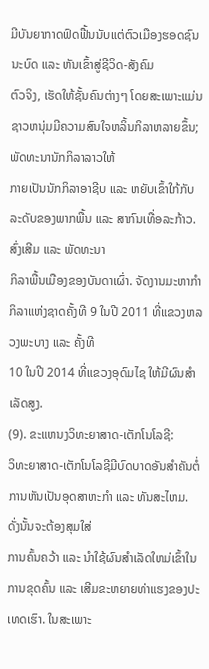ມີບັນຍາກາດຟົດຟື້ນນັບແຕ່ຕົວເມືອງຮອດຊົນນະບົດ ແລະ ຫັນເຂົ້າສູ່ຊີວິດ-ສັງຄົມ
ຕົວຈິງ, ເຮັດໃຫ້ຊັ້ນຄົນຕ່າງໆ ໂດຍສະເພາະແມ່ນຊາວຫນຸ່ມມີຄວາມສົນໃຈຫລິ້ນກິລາຫລາຍຂຶ້ນ; ພັດທະນານັກກິລາລາວໃຫ້
ກາຍເປັນນັກກິລາອາຊີບ ແລະ ຫຍັບເຂົ້າໃກ້ກັບລະດັບຂອງພາກພື້ນ ແລະ ສາກົນເທື່ອລະກ້າວ. ສົ່ງເສີມ ແລະ ພັດທະນາ
ກິລາພື້ນເມືອງຂອງບັນດາເຜົ່າ. ຈັດງານມະຫາກຳກິລາແຫ່ງຊາດຄັ້ງທີ 9 ໃນປີ 2011 ທີ່ແຂວງຫລວງພະບາງ ແລະ ຄັ້ງທີ
10 ໃນປີ 2014 ທີ່ແຂວງອຸດົມໄຊ ໃຫ້ມີຜົນສຳເລັດສູງ.
(9). ຂະແຫນງວິທະຍາສາດ-ເຕັກໂນໂລຊີ:
ວິທະຍາສາດ-ເຕັກໂນໂລຊີມີບົດບາດອັນສຳຄັນຕໍ່ການຫັນເປັນອຸດສາຫະກຳ ແລະ ທັນສະໄຫມ. ດັ່ງນັ້ນຈະຕ້ອງສຸມໃສ່
ການຄົ້ນຄວ້າ ແລະ ນຳໃຊ້ຜົນສຳເລັດໃຫມ່ເຂົ້າໃນການຂຸດຄົ້ນ ແລະ ເສີມຂະຫຍາຍທ່າແຮງຂອງປະເທດເຮົາ. ໃນສະເພາະ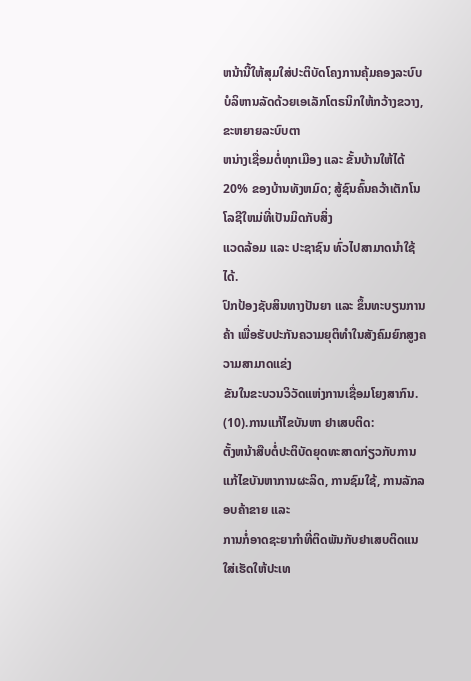ຫນ້ານີ້ໃຫ້ສຸມໃສ່ປະຕິບັດໂຄງການຄຸ້ມຄອງລະບົບບໍລິຫານລັດດ້ວຍເອເລັກໂຕຣນິກໃຫ້ກວ້າງຂວາງ, ຂະຫຍາຍລະບົບຕາ
ຫນ່າງເຊື່ອມຕໍ່ທຸກເມືອງ ແລະ ຂັ້ນບ້ານໃຫ້ໄດ້ 20% ຂອງບ້ານທັງຫມົດ; ສູ້ຊົນຄົ້ນຄວ້າເຕັກໂນໂລຊີໃຫມ່ທີ່ເປັນມິດກັບສິ່ງ
ແວດລ້ອມ ແລະ ປະຊາຊົນ ທົ່ວໄປສາມາດນຳໃຊ້ໄດ້.
ປົກປ້ອງຊັບສິນທາງປັນຍາ ແລະ ຂຶ້ນທະບຽນການຄ້າ ເພື່ອຮັບປະກັນຄວາມຍຸຕິທຳໃນສັງຄົມຍົກສູງຄວາມສາມາດແຂ່ງ
ຂັນໃນຂະບວນວິວັດແຫ່ງການເຊື່ອມໂຍງສາກົນ.
(10).ການແກ້ໄຂບັນຫາ ຢາເສບຕິດ:
ຕັ້ງຫນ້າສືບຕໍ່ປະຕິບັດຍຸດທະສາດກ່ຽວກັບການແກ້ໄຂບັນຫາການຜະລິດ, ການຊົມໃຊ້, ການລັກລອບຄ້າຂາຍ ແລະ
ການກໍ່ອາດຊະຍາກຳທີ່ຕິດພັນກັບຢາເສບຕິດແນໃສ່ເຮັດໃຫ້ປະເທ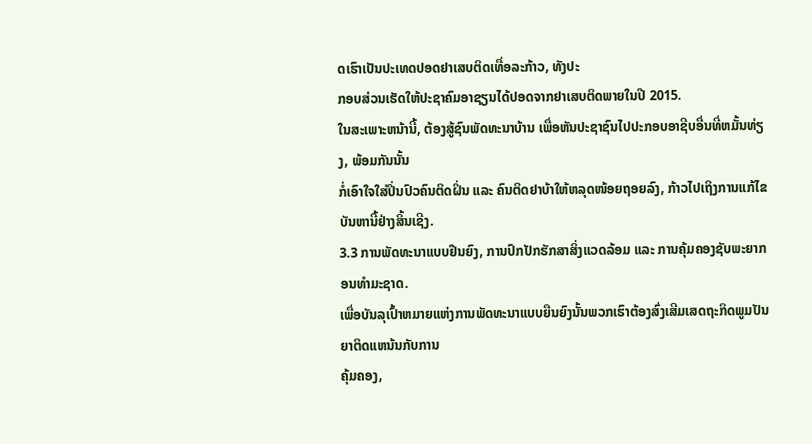ດເຮົາເປັນປະເທດປອດຢາເສບຕິດເທື່ອລະກ້າວ, ທັງປະ
ກອບສ່ວນເຮັດໃຫ້ປະຊາຄົມອາຊຽນໄດ້ປອດຈາກຢາເສບຕິດພາຍໃນປີ 2015.
ໃນສະເພາະຫນ້ານີ້, ຕ້ອງສູ້ຊົນພັດທະນາບ້ານ ເພື່ອຫັນປະຊາຊົນໄປປະກອບອາຊີບອື່ນທີ່ຫມັ້ນທ່ຽງ, ພ້ອມກັນນັ້ນ
ກໍ່ເອົາໃຈໃສ່ປິ່ນປົວຄົນຕິດຝິ່ນ ແລະ ຄົນຕິດຢາບ້າໃຫ້ຫລຸດໜ້ອຍຖອຍລົງ, ກ້າວໄປເຖິງການແກ້ໄຂບັນຫານີ້ຢ່າງສິ້ນເຊີງ.
3.3 ການພັດທະນາແບບຢືນຍົງ, ການປົກປັກຮັກສາສິ່ງແວດລ້ອມ ແລະ ການຄຸ້ມຄອງຊັບພະຍາກອນທຳມະຊາດ.
ເພື່ອບັນລຸເປົ້າຫມາຍແຫ່ງການພັດທະນາແບບຍືນຍົງນັ້ນພວກເຮົາຕ້ອງສົ່ງເສີມເສດຖະກິດພູມປັນຍາຕິດແຫນ້ນກັບການ
ຄຸ້ມຄອງ,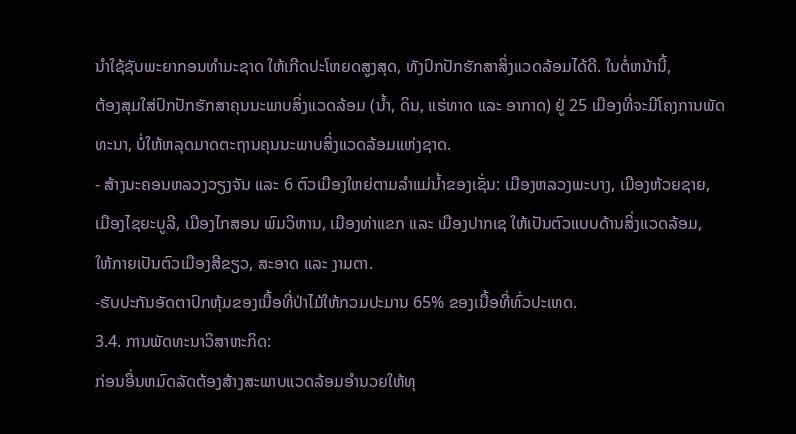ນຳໃຊ້ຊັບພະຍາກອນທຳມະຊາດ ໃຫ້ເກີດປະໂຫຍດສູງສຸດ, ທັງປົກປັກຮັກສາສິ່ງແວດລ້ອມໄດ້ດີ. ໃນຕໍ່ຫນ້ານີ້,
ຕ້ອງສຸມໃສ່ປົກປັກຮັກສາຄຸນນະພາບສິ່ງແວດລ້ອມ (ນ້ຳ, ດິນ, ແຮ່ທາດ ແລະ ອາກາດ) ຢູ່ 25 ເມືອງທີ່ຈະມີໂຄງການພັດ
ທະນາ, ບໍ່ໃຫ້ຫລຸດມາດຕະຖານຄຸນນະພາບສິ່ງແວດລ້ອມແຫ່ງຊາດ.
- ສ້າງນະຄອນຫລວງວຽງຈັນ ແລະ 6 ຕົວເມືອງໃຫຍ່ຕາມລຳແມ່ນ້ຳຂອງເຊັ່ນ: ເມືອງຫລວງພະບາງ, ເມືອງຫ້ວຍຊາຍ,
ເມືອງໄຊຍະບູລີ, ເມືອງໄກສອນ ພົມວິຫານ, ເມືອງທ່າແຂກ ແລະ ເມືອງປາກເຊ ໃຫ້ເປັນຕົວແບບດ້ານສິ່ງແວດລ້ອມ,
ໃຫ້ກາຍເປັນຕົວເມືອງສີຂຽວ, ສະອາດ ແລະ ງາມຕາ.
-ຮັບປະກັນອັດຕາປົກຫຸ້ມຂອງເນື້ອທີ່ປ່າໄມ້ໃຫ້ກວມປະມານ 65% ຂອງເນື້ອທີ່ທົ່ວປະເທດ.
3.4. ການພັດທະນາວິສາຫະກິດ:
ກ່ອນອື່ນຫມົດລັດຕ້ອງສ້າງສະພາບແວດລ້ອມອຳນວຍໃຫ້ທຸ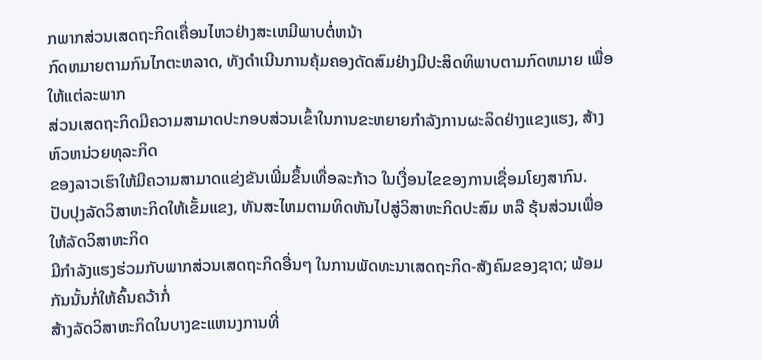ກພາກສ່ວນເສດຖະກິດເຄື່ອນໄຫວຢ່າງສະເຫມີພາບຕໍ່ຫນ້າ
ກົດຫມາຍຕາມກົນໄກຕະຫລາດ, ທັງດຳເນີນການຄຸ້ມຄອງດັດສົມຢ່າງມີປະສິດທິພາບຕາມກົດຫມາຍ ເພື່ອໃຫ້ແຕ່ລະພາກ
ສ່ວນເສດຖະກິດມີຄວາມສາມາດປະກອບສ່ວນເຂົ້າໃນການຂະຫຍາຍກຳລັງການຜະລິດຢ່າງແຂງແຮງ, ສ້າງຫົວຫນ່ວຍທຸລະກິດ
ຂອງລາວເຮົາໃຫ້ມີຄວາມສາມາດແຂ່ງຂັນເພີ່ມຂຶ້ນເທື່ອລະກ້າວ ໃນເງື່ອນໄຂຂອງການເຊື່ອມໂຍງສາກົນ.
ປັບປຸງລັດວິສາຫະກິດໃຫ້ເຂັ້ມແຂງ, ທັນສະໄຫມຕາມທິດຫັນໄປສູ່ວິສາຫະກິດປະສົມ ຫລື ຮຸ້ນສ່ວນເພື່ອໃຫ້ລັດວິສາຫະກິດ
ມີກຳລັງແຮງຮ່ວມກັບພາກສ່ວນເສດຖະກິດອື່ນໆ ໃນການພັດທະນາເສດຖະກິດ-ສັງຄົມຂອງຊາດ; ພ້ອມກັນນັ້ນກໍ່ໃຫ້ຄົ້ນຄວ້າກໍ່
ສ້າງລັດວິສາຫະກິດໃນບາງຂະແຫນງການທີ່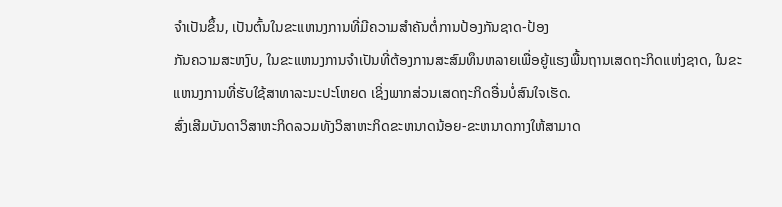ຈຳເປັນຂຶ້ນ, ເປັນຕົ້ນໃນຂະແຫນງການທີ່ມີຄວາມສຳຄັນຕໍ່ການປ້ອງກັນຊາດ-ປ້ອງ
ກັນຄວາມສະຫງົບ, ໃນຂະແຫນງການຈຳເປັນທີ່ຕ້ອງການສະສົມທຶນຫລາຍເພື່ອຍູ້ແຮງພື້ນຖານເສດຖະກິດແຫ່ງຊາດ, ໃນຂະ
ແຫນງການທີ່ຮັບໃຊ້ສາທາລະນະປະໂຫຍດ ເຊິ່ງພາກສ່ວນເສດຖະກິດອື່ນບໍ່ສົນໃຈເຮັດ.
ສົ່ງເສີມບັນດາວິສາຫະກິດລວມທັງວິສາຫະກິດຂະຫນາດນ້ອຍ-ຂະຫນາດກາງໃຫ້ສາມາດ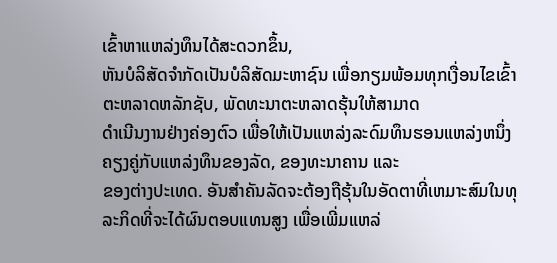ເຂົ້າຫາແຫລ່ງທຶນໄດ້ສະດວກຂຶ້ນ,
ຫັນບໍລິສັດຈຳກັດເປັນບໍລິສັດມະຫາຊົນ ເພື່ອກຽມພ້ອມທຸກເງື່ອນໄຂເຂົ້າຕະຫລາດຫລັກຊັບ, ພັດທະນາຕະຫລາດຮຸ້ນໃຫ້ສາມາດ
ດຳເນີນງານຢ່າງຄ່ອງຕົວ ເພື່ອໃຫ້ເປັນແຫລ່ງລະດົມທຶນຮອນແຫລ່ງຫນຶ່ງຄຽງຄູ່ກັບແຫລ່ງທຶນຂອງລັດ, ຂອງທະນາຄານ ແລະ
ຂອງຕ່າງປະເທດ. ອັນສຳຄັນລັດຈະຕ້ອງຖືຮຸ້ນໃນອັດຕາທີ່ເຫມາະສົມໃນທຸລະກິດທີ່ຈະໄດ້ຜົນຕອບແທນສູງ ເພື່ອເພີ່ມແຫລ່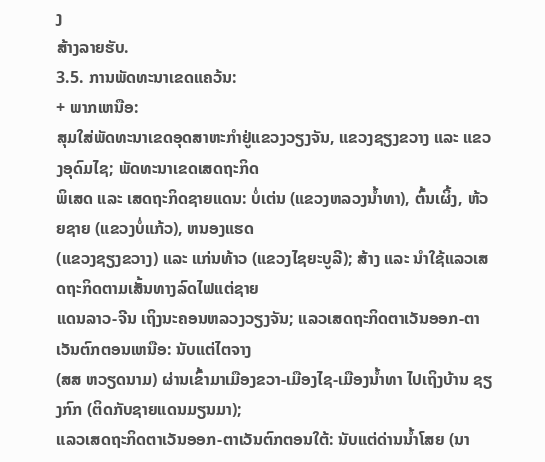ງ
ສ້າງລາຍຮັບ.
3.5. ການພັດທະນາເຂດແຄວ້ນ:
+ ພາກເຫນືອ:
ສຸມໃສ່ພັດທະນາເຂດອຸດສາຫະກຳຢູ່ແຂວງວຽງຈັນ, ແຂວງຊຽງຂວາງ ແລະ ແຂວງອຸດົມໄຊ; ພັດທະນາເຂດເສດຖະກິດ
ພິເສດ ແລະ ເສດຖະກິດຊາຍແດນ: ບໍ່ເຕ່ນ (ແຂວງຫລວງນ້ຳທາ), ຕົ້ນເຜິ້ງ, ຫ້ວຍຊາຍ (ແຂວງບໍ່ແກ້ວ), ຫນອງແຮດ
(ແຂວງຊຽງຂວາງ) ແລະ ແກ່ນທ້າວ (ແຂວງໄຊຍະບູລີ); ສ້າງ ແລະ ນຳໃຊ້ແລວເສດຖະກິດຕາມເສັ້ນທາງລົດໄຟແຕ່ຊາຍ
ແດນລາວ-ຈີນ ເຖິງນະຄອນຫລວງວຽງຈັນ; ແລວເສດຖະກິດຕາເວັນອອກ-ຕາເວັນຕົກຕອນເຫນືອ: ນັບແຕ່ໄຕຈາງ
(ສສ ຫວຽດນາມ) ຜ່ານເຂົ້າມາເມືອງຂວາ-ເມືອງໄຊ-ເມືອງນ້ຳທາ ໄປເຖິງບ້ານ ຊຽງກົກ (ຕິດກັບຊາຍແດນມຽນມາ);
ແລວເສດຖະກິດຕາເວັນອອກ-ຕາເວັນຕົກຕອນໃຕ້: ນັບແຕ່ດ່ານນ້ຳໂສຍ (ນາ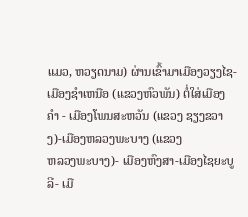ແມວ, ຫວຽດນາມ) ຜ່ານເຂົ້າມາເມືອງວຽງໄຊ-
ເມືອງຊຳເຫນືອ (ແຂວງຫົວພັນ) ຕໍ່ໃສ່ເມືອງຄຳ - ເມືອງໂພນສະຫວັນ (ແຂວງ ຊຽງຂວາງ)-ເມືອງຫລວງພະບາງ (ແຂວງ
ຫລວງພະບາງ)- ເມືອງຫົງສາ-ເມືອງໄຊຍະບູລີ- ເມື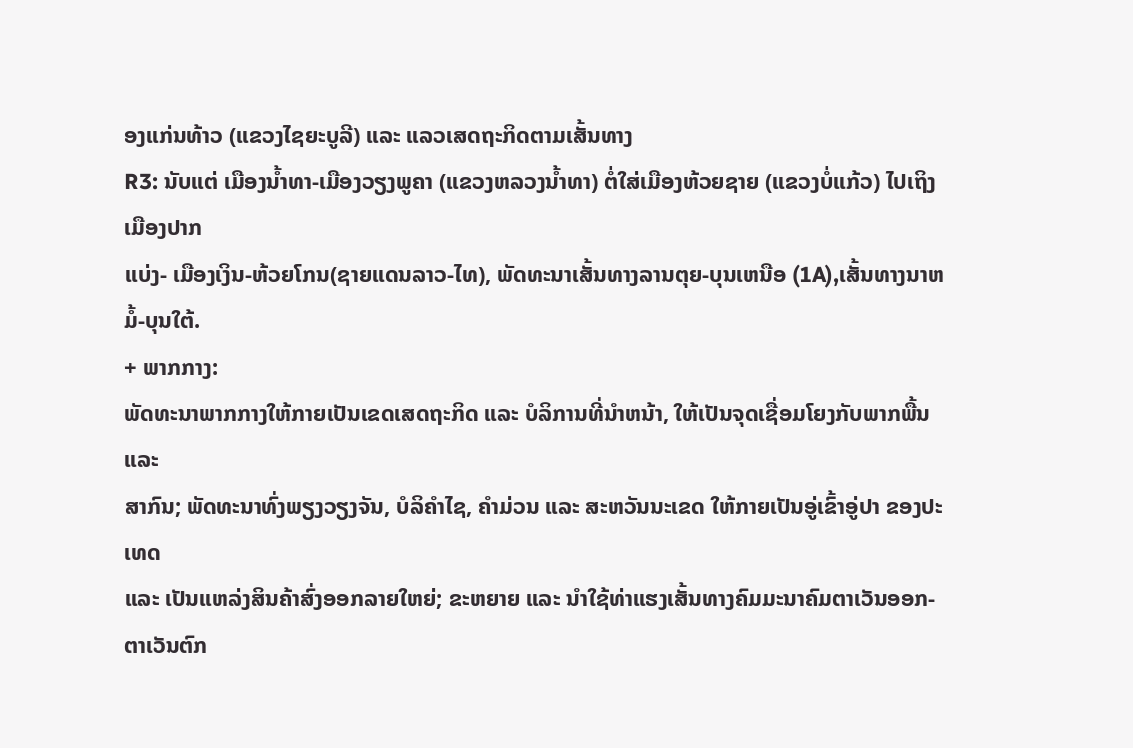ອງແກ່ນທ້າວ (ແຂວງໄຊຍະບູລີ) ແລະ ແລວເສດຖະກິດຕາມເສັ້ນທາງ
R3: ນັບແຕ່ ເມືອງນ້ຳທາ-ເມືອງວຽງພູຄາ (ແຂວງຫລວງນ້ຳທາ) ຕໍ່ໃສ່ເມືອງຫ້ວຍຊາຍ (ແຂວງບໍ່ແກ້ວ) ໄປເຖິງເມືອງປາກ
ແບ່ງ- ເມືອງເງິນ-ຫ້ວຍໂກນ(ຊາຍແດນລາວ-ໄທ), ພັດທະນາເສັ້ນທາງລານຕຸຍ-ບຸນເຫນືອ (1A),ເສັ້ນທາງນາຫມໍ້-ບຸນໃຕ້.
+ ພາກກາງ:
ພັດທະນາພາກກາງໃຫ້ກາຍເປັນເຂດເສດຖະກິດ ແລະ ບໍລິການທີ່ນຳຫນ້າ, ໃຫ້ເປັນຈຸດເຊື່ອມໂຍງກັບພາກພື້ນ ແລະ
ສາກົນ; ພັດທະນາທົ່ງພຽງວຽງຈັນ, ບໍລິຄຳໄຊ, ຄຳມ່ວນ ແລະ ສະຫວັນນະເຂດ ໃຫ້ກາຍເປັນອູ່ເຂົ້າອູ່ປາ ຂອງປະເທດ
ແລະ ເປັນແຫລ່ງສິນຄ້າສົ່ງອອກລາຍໃຫຍ່; ຂະຫຍາຍ ແລະ ນຳໃຊ້ທ່າແຮງເສັ້ນທາງຄົມມະນາຄົມຕາເວັນອອກ-ຕາເວັນຕົກ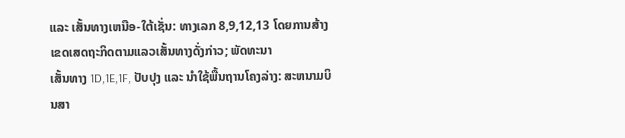ແລະ ເສັ້ນທາງເຫນືອ-ໃຕ້ເຊັ່ນ: ທາງເລກ 8,9,12,13 ໂດຍການສ້າງເຂດເສດຖະກິດຕາມແລວເສັ້ນທາງດັ່ງກ່າວ; ພັດທະນາ
ເສັ້ນທາງ 1D,1E,1F, ປັບປຸງ ແລະ ນຳໃຊ້ພື້ນຖານໂຄງລ່າງ: ສະຫນາມບິນສາ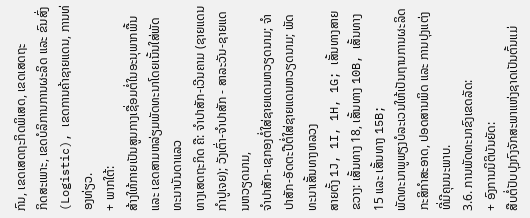ກົນ, ເຂດເສດຖະກິດພິເສດ, ເຂດເສດຖະ
ກິດສະເພາະ, ເຂດບໍລິການການຜະລິດ ແລະ ຂົນສົ່ງ (Logistic), ເຂດການຄ້າຊາຍແດນ, ການທ່ອງທ່ຽວ.
+ ພາກໃຕ້:
ສ້າງໃຫ້ກາຍເປັນສູນກາງເຊື່ອມຕໍ່ໃນອະນຸພາກພື້ນ ແລະ ເຂດສາມຫລ່ຽມພັດທະນາໂດຍເນັ້ນໃສ່ພັດທະນາບັນດາແລວ
ທາງເສດຖະກິດ ຄື: ຈຳປາສັກ-ເວີນຄາມ (ຊາຍແດນກຳປູເຈຍ); ວັງເຕົ່າ-ຈຳປາສັກ - ສາລະວັນ-ຊາຍແດນຫວຽດນາມ,
ຈຳປາສັກ-ເຊກອງຕໍ່ໃສ່ຊາຍແດນຫວຽດນາມ; ຈຳປາສັກ-ອັດຕະປືຕໍ່ໃສ່ຊາຍແດນຫວຽດນາມ; ພັດທະນາເສັ້ນທາງຫລວງ
ສາຍຕັ້ງ 1J, 1I, 1H, 1G; ເສັ້ນທາງສາຍຂວາງ: ເສັ້ນທາງ 18, ເສັ້ນທາງ 10B, ເສັ້ນທາງ 15 ແລະ ເສັ້ນທາງ 15B;
ພັດທະນາພູພຽງບໍລະເວນໃຫ້ເປັນຖານການຜະລິດກະສິກຳສະອາດ, ປອດສານພິດ ແລະ ການປຸງແຕ່ງທີ່ມີຄຸນນະພາບ.
3.6. ການພັດທະນາຂົງເຂດລັດ:
+ ອົງການນິຕິບັນຍັດ:
ສືບຕໍ່ປັບປຸງກົງຈັກສະພາແຫ່ງຊາດເປັນຕົ້ນແມ່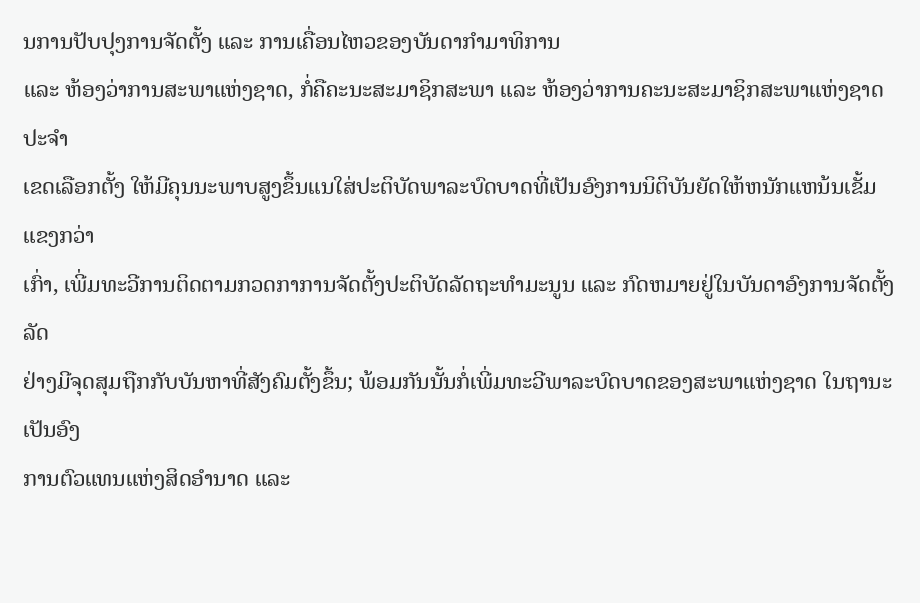ນການປັບປຸງການຈັດຕັ້ງ ແລະ ການເຄື່ອນໄຫວຂອງບັນດາກຳມາທິການ
ແລະ ຫ້ອງວ່າການສະພາແຫ່ງຊາດ, ກໍ່ຄືຄະນະສະມາຊິກສະພາ ແລະ ຫ້ອງວ່າການຄະນະສະມາຊິກສະພາແຫ່ງຊາດປະຈຳ
ເຂດເລືອກຕັ້ງ ໃຫ້ມີຄຸນນະພາບສູງຂຶ້ນແນໃສ່ປະຕິບັດພາລະບົດບາດທີ່ເປັນອົງການນິຕິບັນຍັດໃຫ້ຫນັກແຫນ້ນເຂັ້ມແຂງກວ່າ
ເກົ່າ, ເພີ່ມທະວີການຕິດຕາມກວດກາການຈັດຕັ້ງປະຕິບັດລັດຖະທຳມະນູນ ແລະ ກົດຫມາຍຢູ່ໃນບັນດາອົງການຈັດຕັ້ງລັດ
ຢ່າງມີຈຸດສຸມຖືກກັບບັນຫາທີ່ສັງຄົມຕັ້ງຂຶ້ນ; ພ້ອມກັນນັ້ນກໍ່ເພີ່ມທະວີພາລະບົດບາດຂອງສະພາແຫ່ງຊາດ ໃນຖານະເປັນອົງ
ການຕົວແທນແຫ່ງສິດອຳນາດ ແລະ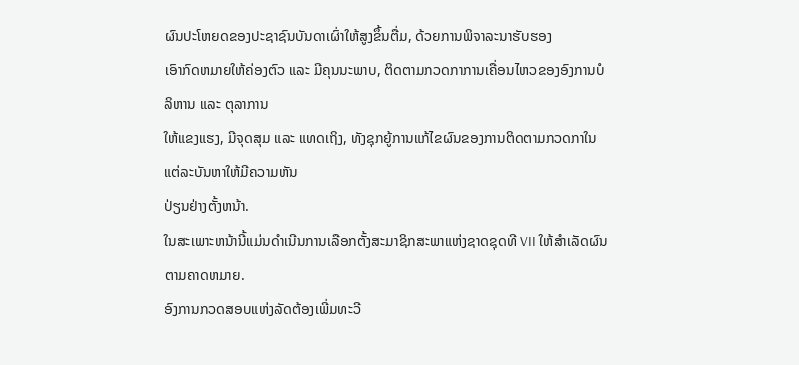ຜົນປະໂຫຍດຂອງປະຊາຊົນບັນດາເຜົ່າໃຫ້ສູງຂຶ້ນຕື່ມ, ດ້ວຍການພິຈາລະນາຮັບຮອງ
ເອົາກົດຫມາຍໃຫ້ຄ່ອງຕົວ ແລະ ມີຄຸນນະພາບ, ຕິດຕາມກວດກາການເຄື່ອນໄຫວຂອງອົງການບໍລິຫານ ແລະ ຕຸລາການ
ໃຫ້ແຂງແຮງ, ມີຈຸດສຸມ ແລະ ແທດເຖິງ, ທັງຊຸກຍູ້ການແກ້ໄຂຜົນຂອງການຕິດຕາມກວດກາໃນແຕ່ລະບັນຫາໃຫ້ມີຄວາມຫັນ
ປ່ຽນຢ່າງຕັ້ງຫນ້າ.
ໃນສະເພາະຫນ້ານີ້ແມ່ນດຳເນີນການເລືອກຕັ້ງສະມາຊິກສະພາແຫ່ງຊາດຊຸດທີ VII ໃຫ້ສຳເລັດຜົນຕາມຄາດຫມາຍ.
ອົງການກວດສອບແຫ່ງລັດຕ້ອງເພີ່ມທະວີ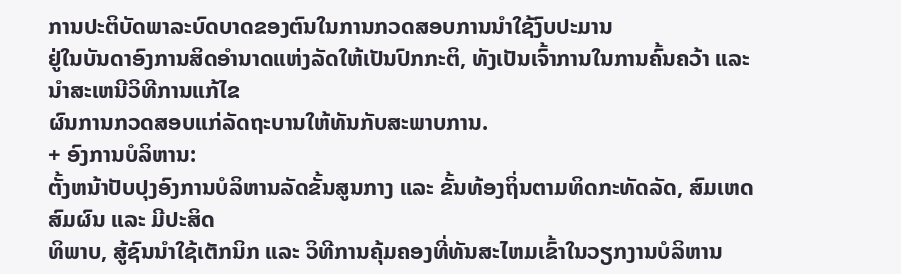ການປະຕິບັດພາລະບົດບາດຂອງຕົນໃນການກວດສອບການນຳໃຊ້ງົບປະມານ
ຢູ່ໃນບັນດາອົງການສິດອຳນາດແຫ່ງລັດໃຫ້ເປັນປົກກະຕິ, ທັງເປັນເຈົ້າການໃນການຄົ້ນຄວ້າ ແລະ ນຳສະເຫນີວິທີການແກ້ໄຂ
ຜົນການກວດສອບແກ່ລັດຖະບານໃຫ້ທັນກັບສະພາບການ.
+ ອົງການບໍລິຫານ:
ຕັ້ງຫນ້າປັບປຸງອົງການບໍລິຫານລັດຂັ້ນສູນກາງ ແລະ ຂັ້ນທ້ອງຖິ່ນຕາມທິດກະທັດລັດ, ສົມເຫດສົມຜົນ ແລະ ມີປະສິດ
ທິພາບ, ສູ້ຊົນນຳໃຊ້ເຕັກນິກ ແລະ ວິທີການຄຸ້ມຄອງທີ່ທັນສະໄຫມເຂົ້າໃນວຽກງານບໍລິຫານ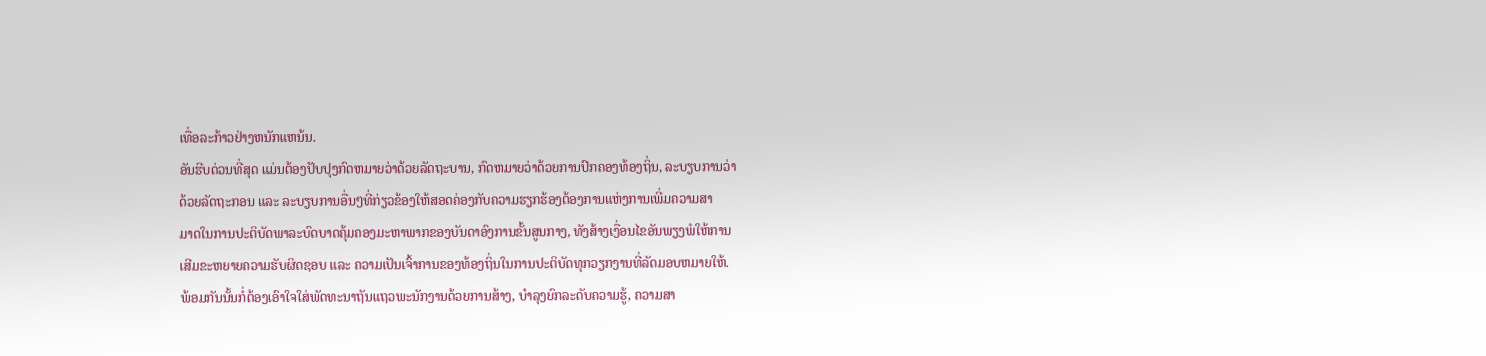ເທື່ອລະກ້າວຢ່າງຫນັກແຫນ້ນ.
ອັນຮີບດ່ວນທີ່ສຸດ ແມ່ນຕ້ອງປັບປຸງກົດຫມາຍວ່າດ້ວຍລັດຖະບານ, ກົດຫມາຍວ່າດ້ວຍການປົກຄອງທ້ອງຖິ່ນ, ລະບຽບການວ່າ
ດ້ວຍລັດຖະກອນ ແລະ ລະບຽບການອື່ນໆທີ່ກ່ຽວຂ້ອງໃຫ້ສອດຄ່ອງກັບຄວາມຮຽກຮ້ອງຕ້ອງການແຫ່ງການເພີ່ມຄວາມສາ
ມາດໃນການປະຕິບັດພາລະບົດບາດຄຸ້ມຄອງມະຫາພາກຂອງບັນດາອົງການຂັ້ນສູນກາງ, ທັງສ້າງເງື່ອນໄຂອັນພຽງພໍໃຫ້ການ
ເສີມຂະຫຍາຍຄວາມຮັບຜິດຊອບ ແລະ ຄວາມເປັນເຈົ້າການຂອງທ້ອງຖິ່ນໃນການປະຕິບັດທຸກວຽກງານທີ່ລັດມອບຫມາຍໃຫ້.
ພ້ອມກັນນັ້ນກໍ່ຕ້ອງເອົາໃຈໃສ່ພັດທະນາຖັນແຖວພະນັກງານດ້ວຍການສ້າງ, ບຳລຸງຍົກລະດັບຄວາມຮູ້, ຄວາມສາ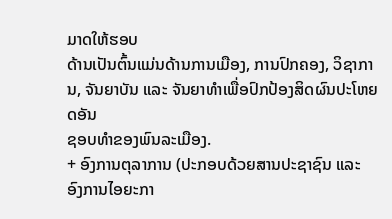ມາດໃຫ້ຮອບ
ດ້ານເປັນຕົ້ນແມ່ນດ້ານການເມືອງ, ການປົກຄອງ, ວິຊາການ, ຈັນຍາບັນ ແລະ ຈັນຍາທຳເພື່ອປົກປ້ອງສິດຜົນປະໂຫຍດອັນ
ຊອບທຳຂອງພົນລະເມືອງ.
+ ອົງການຕຸລາການ (ປະກອບດ້ວຍສານປະຊາຊົນ ແລະ ອົງການໄອຍະກາ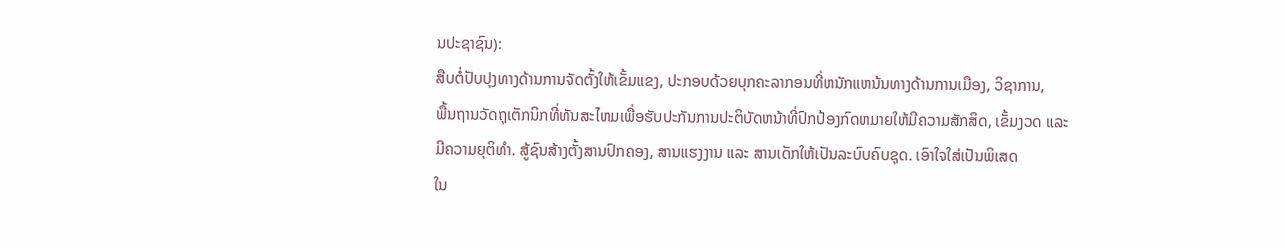ນປະຊາຊົນ):
ສືບຕໍ່ປັບປຸງທາງດ້ານການຈັດຕັ້ງໃຫ້ເຂັ້ມແຂງ, ປະກອບດ້ວຍບຸກຄະລາກອນທີ່ຫນັກແຫນ້ນທາງດ້ານການເມືອງ, ວິຊາການ,
ພື້ນຖານວັດຖຸເຕັກນິກທີ່ທັນສະໄຫມເພື່ອຮັບປະກັນການປະຕິບັດຫນ້າທີ່ປົກປ້ອງກົດຫມາຍໃຫ້ມີຄວາມສັກສິດ, ເຂັ້ມງວດ ແລະ
ມີຄວາມຍຸຕິທຳ. ສູ້ຊົນສ້າງຕັ້ງສານປົກຄອງ, ສານແຮງງານ ແລະ ສານເດັກໃຫ້ເປັນລະບົບຄົບຊຸດ. ເອົາໃຈໃສ່ເປັນພິເສດ
ໃນ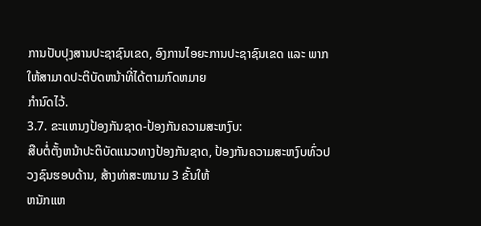ການປັບປຸງສານປະຊາຊົນເຂດ, ອົງການໄອຍະການປະຊາຊົນເຂດ ແລະ ພາກ ໃຫ້ສາມາດປະຕິບັດຫນ້າທີ່ໄດ້ຕາມກົດຫມາຍ
ກຳນົດໄວ້.
3.7. ຂະແຫນງປ້ອງກັນຊາດ-ປ້ອງກັນຄວາມສະຫງົບ:
ສືບຕໍ່ຕັ້ງຫນ້າປະຕິບັດແນວທາງປ້ອງກັນຊາດ, ປ້ອງກັນຄວາມສະຫງົບທົ່ວປວງຊົນຮອບດ້ານ, ສ້າງທ່າສະຫນາມ 3 ຂັ້ນໃຫ້
ຫນັກແຫ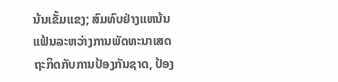ນ້ນເຂັ້ມແຂງ; ສົມທົບຢ່າງແຫນ້ນແຟ້ນລະຫວ່າງການພັດທະນາເສດຖະກິດກັບການປ້ອງກັນຊາດ, ປ້ອງ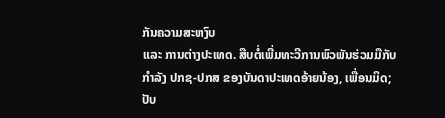ກັນຄວາມສະຫງົບ
ແລະ ການຕ່າງປະເທດ. ສືບຕໍ່ເພີ່ມທະວີການພົວພັນຮ່ວມມືກັບກຳລັງ ປກຊ-ປກສ ຂອງບັນດາປະເທດອ້າຍນ້ອງ, ເພື່ອນມິດ; ປັບ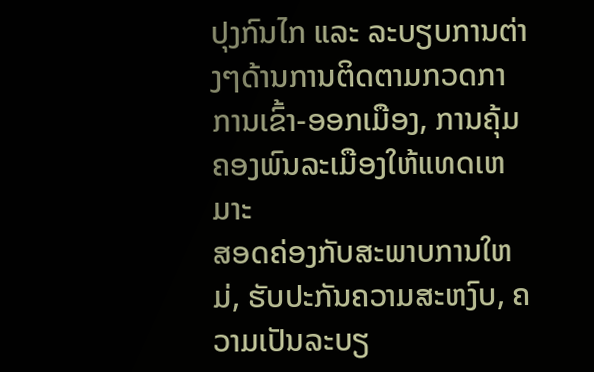ປຸງກົນໄກ ແລະ ລະບຽບການຕ່າງໆດ້ານການຕິດຕາມກວດກາການເຂົ້າ-ອອກເມືອງ, ການຄຸ້ມຄອງພົນລະເມືອງໃຫ້ແທດເຫມາະ
ສອດຄ່ອງກັບສະພາບການໃຫມ່, ຮັບປະກັນຄວາມສະຫງົບ, ຄວາມເປັນລະບຽ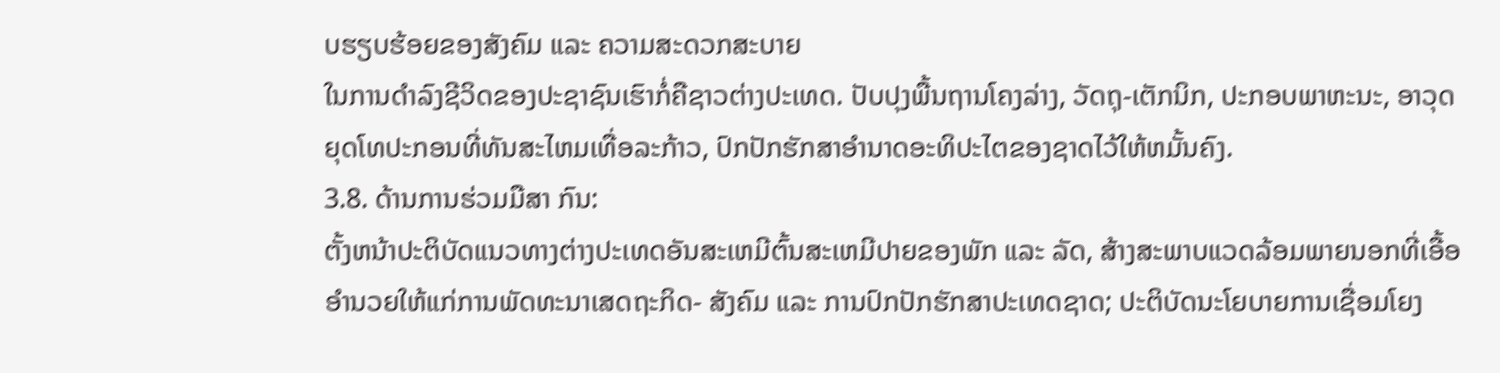ບຮຽບຮ້ອຍຂອງສັງຄົມ ແລະ ຄວາມສະດວກສະບາຍ
ໃນການດຳລົງຊີວິດຂອງປະຊາຊົນເຮົາກໍ່ຄືຊາວຕ່າງປະເທດ. ປັບປຸງພື້ນຖານໂຄງລ່າງ, ວັດຖຸ-ເຕັກນິກ, ປະກອບພາຫະນະ, ອາວຸດ
ຍຸດໂທປະກອນທີ່ທັນສະໄຫມເທື່ອລະກ້າວ, ປົກປັກຮັກສາອຳນາດອະທິປະໄຕຂອງຊາດໄວ້ໃຫ້ຫມັ້ນຄົງ.
3.8. ດ້ານການຮ່ວມມືສາ ກົນ:
ຕັ້ງຫນ້າປະຕິບັດແນວທາງຕ່າງປະເທດອັນສະເຫມີຕົ້ນສະເຫມີປາຍຂອງພັກ ແລະ ລັດ, ສ້າງສະພາບແວດລ້ອມພາຍນອກທີ່ເອື້ອ
ອຳນວຍໃຫ້ແກ່ການພັດທະນາເສດຖະກິດ- ສັງຄົມ ແລະ ການປົກປັກຮັກສາປະເທດຊາດ; ປະຕິບັດນະໂຍບາຍການເຊື່ອມໂຍງ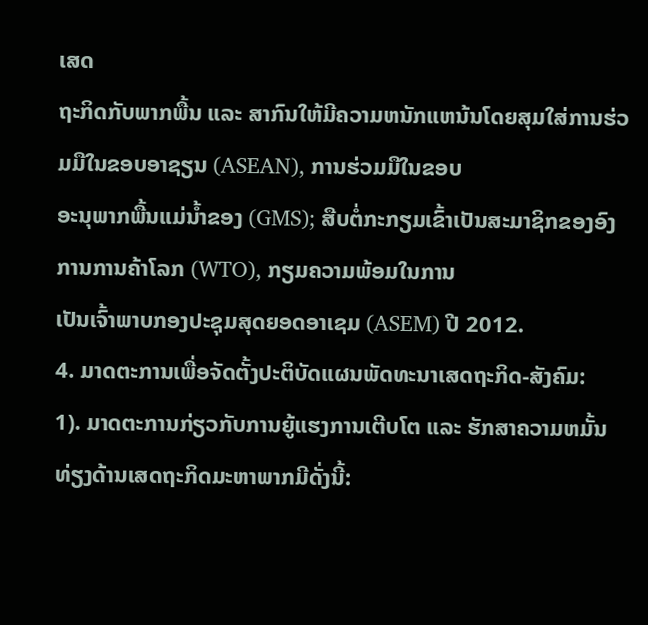ເສດ
ຖະກິດກັບພາກພື້ນ ແລະ ສາກົນໃຫ້ມີຄວາມຫນັກແຫນ້ນໂດຍສຸມໃສ່ການຮ່ວມມືໃນຂອບອາຊຽນ (ASEAN), ການຮ່ວມມືໃນຂອບ
ອະນຸພາກພື້ນແມ່ນ້ຳຂອງ (GMS); ສືບຕໍ່ກະກຽມເຂົ້າເປັນສະມາຊິກຂອງອົງການການຄ້າໂລກ (WTO), ກຽມຄວາມພ້ອມໃນການ
ເປັນເຈົ້າພາບກອງປະຊຸມສຸດຍອດອາເຊມ (ASEM) ປີ 2012.
4. ມາດຕະການເພື່ອຈັດຕັ້ງປະຕິບັດແຜນພັດທະນາເສດຖະກິດ-ສັງຄົມ:
1). ມາດຕະການກ່ຽວກັບການຍູ້ແຮງການເຕີບໂຕ ແລະ ຮັກສາຄວາມຫມັ້ນທ່ຽງດ້ານເສດຖະກິດມະຫາພາກມີດັ່ງນີ້: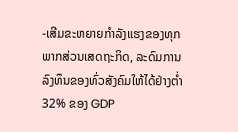-ເສີມຂະຫຍາຍກຳລັງແຮງຂອງທຸກພາກສ່ວນເສດຖະກິດ, ລະດົມການລົງທຶນຂອງທົ່ວສັງຄົມໃຫ້ໄດ້ຢ່າງຕ່ຳ 32% ຂອງ GDP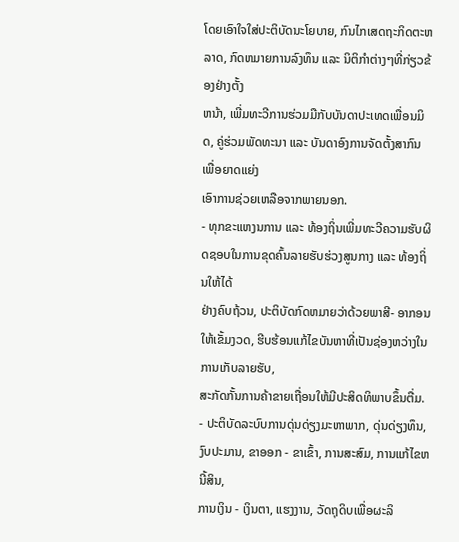ໂດຍເອົາໃຈໃສ່ປະຕິບັດນະໂຍບາຍ, ກົນໄກເສດຖະກິດຕະຫລາດ, ກົດຫມາຍການລົງທຶນ ແລະ ນິຕິກຳຕ່າງໆທີ່ກ່ຽວຂ້ອງຢ່າງຕັ້ງ
ຫນ້າ, ເພີ່ມທະວີການຮ່ວມມືກັບບັນດາປະເທດເພື່ອນມິດ, ຄູ່ຮ່ວມພັດທະນາ ແລະ ບັນດາອົງການຈັດຕັ້ງສາກົນ ເພື່ອຍາດແຍ່ງ
ເອົາການຊ່ວຍເຫລືອຈາກພາຍນອກ.
- ທຸກຂະແຫງນການ ແລະ ທ້ອງຖິ່ນເພີ່ມທະວີຄວາມຮັບຜິດຊອບໃນການຂຸດຄົ້ນລາຍຮັບຮ່ວງສູນກາງ ແລະ ທ້ອງຖິ່ນໃຫ້ໄດ້
ຢ່າງຄົບຖ້ວນ, ປະຕິບັດກົດຫມາຍວ່າດ້ວຍພາສີ- ອາກອນໃຫ້ເຂັ້ມງວດ, ຮີບຮ້ອນແກ້ໄຂບັນຫາທີ່ເປັນຊ່ອງຫວ່າງໃນການເກັບລາຍຮັບ,
ສະກັດກັ້ນການຄ້າຂາຍເຖື່ອນໃຫ້ມີປະສິດທິພາບຂຶ້ນຕື່ມ.
- ປະຕິບັດລະບົບການດຸ່ນດ່ຽງມະຫາພາກ, ດຸ່ນດ່ຽງທຶນ, ງົບປະມານ, ຂາອອກ - ຂາເຂົ້າ, ການສະສົມ, ການແກ້ໄຂຫນີ້ສິນ,
ການເງິນ - ເງິນຕາ, ແຮງງານ, ວັດຖຸດິບເພື່ອຜະລິ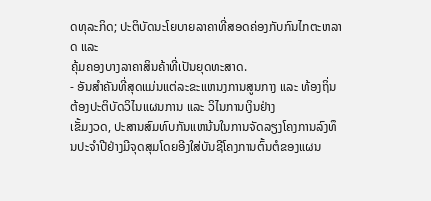ດທຸລະກິດ; ປະຕິບັດນະໂຍບາຍລາຄາທີ່ສອດຄ່ອງກັບກົນໄກຕະຫລາດ ແລະ
ຄຸ້ມຄອງບາງລາຄາສິນຄ້າທີ່ເປັນຍຸດທະສາດ.
- ອັນສຳຄັນທີ່ສຸດແມ່ນແຕ່ລະຂະແຫນງການສູນກາງ ແລະ ທ້ອງຖິ່ນຕ້ອງປະຕິບັດວິໄນແຜນການ ແລະ ວິໄນການເງິນຢ່າງ
ເຂັ້ມງວດ, ປະສານສົມທົບກັນແຫນ້ນໃນການຈັດລຽງໂຄງການລົງທຶນປະຈຳປີຢ່າງມີຈຸດສຸມໂດຍອີງໃສ່ບັນຊີໂຄງການຕົ້ນຕໍຂອງແຜນ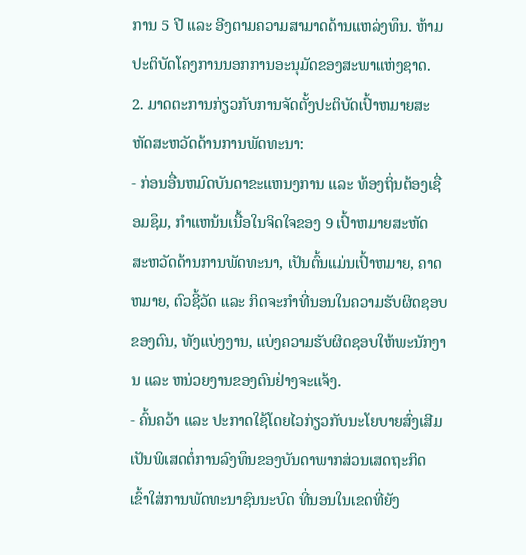ການ 5 ປີ ແລະ ອີງຕາມຄວາມສາມາດດ້ານແຫລ່ງທຶນ. ຫ້າມປະຕິບັດໂຄງການນອກການອະນຸມັດຂອງສະພາແຫ່ງຊາດ.
2. ມາດຕະການກ່ຽວກັບການຈັດຕັ້ງປະຕິບັດເປົ້າຫມາຍສະຫັດສະຫວັດດ້ານການພັດທະນາ:
- ກ່ອນອື່ນຫມົດບັນດາຂະແຫນງການ ແລະ ທ້ອງຖິ່ນຕ້ອງເຊື່ອມຊຶມ, ກຳແຫນ້ນເນື້ອໃນຈິດໃຈຂອງ 9 ເປົ້າຫມາຍສະຫັດ
ສະຫວັດດ້ານການພັດທະນາ, ເປັນຕົ້ນແມ່ນເປົ້າຫມາຍ, ຄາດຫມາຍ, ຕົວຊີ້ວັດ ແລະ ກິດຈະກຳທີ່ນອນໃນຄວາມຮັບຜິດຊອບ
ຂອງຕົນ, ທັງແບ່ງງານ, ແບ່ງຄວາມຮັບຜິດຊອບໃຫ້ພະນັກງານ ແລະ ຫນ່ວຍງານຂອງຕົນຢ່າງຈະແຈ້ງ.
- ຄົ້ນຄວ້າ ແລະ ປະກາດໃຊ້ໂດຍໄວກ່ຽວກັບນະໂຍບາຍສົ່ງເສີມເປັນພິເສດຕໍ່ການລົງທຶນຂອງບັນດາພາກສ່ວນເສດຖະກິດ
ເຂົ້າໃສ່ການພັດທະນາຊົນນະບົດ ທີ່ນອນໃນເຂດທີ່ຍັງ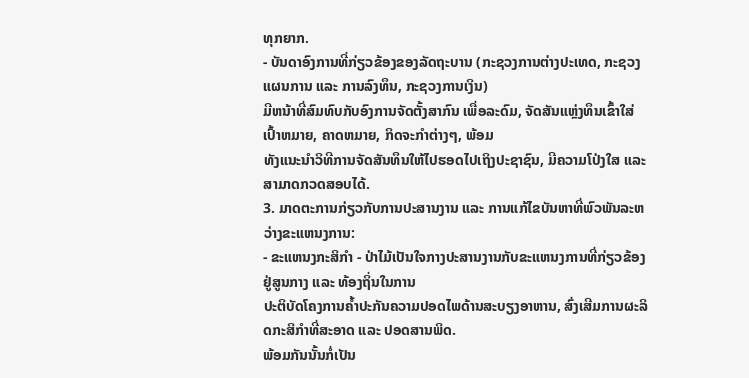ທຸກຍາກ.
- ບັນດາອົງການທີ່ກ່ຽວຂ້ອງຂອງລັດຖະບານ (ກະຊວງການຕ່າງປະເທດ, ກະຊວງແຜນການ ແລະ ການລົງທຶນ, ກະຊວງການເງິນ)
ມີຫນ້າທີ່ສົມທົບກັບອົງການຈັດຕັ້ງສາກົນ ເພື່ອລະດົມ, ຈັດສັນແຫຼ່ງທຶນເຂົ້າໃສ່ເປົ້າຫມາຍ, ຄາດຫມາຍ, ກິດຈະກຳຕ່າງໆ, ພ້ອມ
ທັງແນະນຳວິທີການຈັດສັນທຶນໃຫ້ໄປຮອດໄປເຖິງປະຊາຊົນ, ມີຄວາມໂປ່ງໃສ ແລະ ສາມາດກວດສອບໄດ້.
3. ມາດຕະການກ່ຽວກັບການປະສານງານ ແລະ ການແກ້ໄຂບັນຫາທີ່ພົວພັນລະຫວ່າງຂະແຫນງການ:
- ຂະແຫນງກະສິກຳ - ປ່າໄມ້ເປັນໃຈກາງປະສານງານກັບຂະແຫນງການທີ່ກ່ຽວຂ້ອງຢູ່ສູນກາງ ແລະ ທ້ອງຖິ່ນໃນການ
ປະຕິບັດໂຄງການຄ້ຳປະກັນຄວາມປອດໄພດ້ານສະບຽງອາຫານ, ສົ່ງເສີມການຜະລິດກະສິກຳທີ່ສະອາດ ແລະ ປອດສານພິດ.
ພ້ອມກັນນັ້ນກໍ່ເປັນ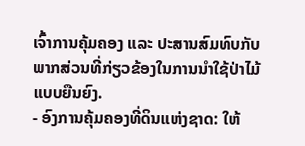ເຈົ້າການຄຸ້ມຄອງ ແລະ ປະສານສົມທົບກັບພາກສ່ວນທີ່ກ່ຽວຂ້ອງໃນການນຳໃຊ້ປ່າໄມ້ແບບຍືນຍົງ.
- ອົງການຄຸ້ມຄອງທີ່ດິນແຫ່ງຊາດ: ໃຫ້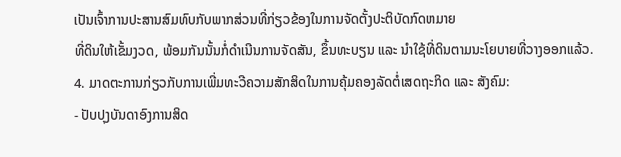ເປັນເຈົ້າການປະສານສົມທົບກັບພາກສ່ວນທີ່ກ່ຽວຂ້ອງໃນການຈັດຕັ້ງປະຕິບັດກົດຫມາຍ
ທີ່ດິນໃຫ້ເຂັ້ມງວດ, ພ້ອມກັນນັ້ນກໍ່ດຳເນີນການຈັດສັນ, ຂຶ້ນທະບຽນ ແລະ ນຳໃຊ້ທີ່ດິນຕາມນະໂຍບາຍທີ່ວາງອອກແລ້ວ.
4. ມາດຕະການກ່ຽວກັບການເພີ່ມທະວີຄວາມສັກສິດໃນການຄຸ້ມຄອງລັດຕໍ່ເສດຖະກິດ ແລະ ສັງຄົມ:
- ປັບປຸງບັນດາອົງການສິດ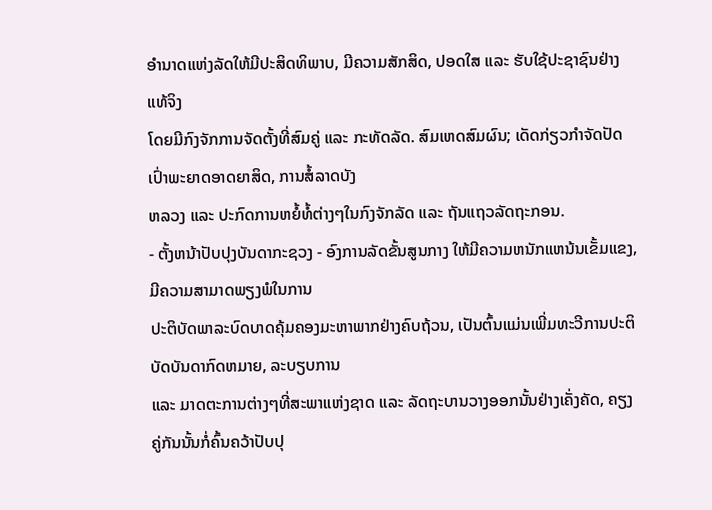ອຳນາດແຫ່ງລັດໃຫ້ມີປະສິດທິພາບ, ມີຄວາມສັກສິດ, ປອດໃສ ແລະ ຮັບໃຊ້ປະຊາຊົນຢ່າງແທ້ຈິງ
ໂດຍມີກົງຈັກການຈັດຕັ້ງທີ່ສົມຄູ່ ແລະ ກະທັດລັດ. ສົມເຫດສົມຜົນ; ເດັດກ່ຽວກຳຈັດປັດເປົ່າພະຍາດອາດຍາສິດ, ການສໍ້ລາດບັງ
ຫລວງ ແລະ ປະກົດການຫຍໍ້ທໍ້ຕ່າງໆໃນກົງຈັກລັດ ແລະ ຖັນແຖວລັດຖະກອນ.
- ຕັ້ງຫນ້າປັບປຸງບັນດາກະຊວງ - ອົງການລັດຂັ້ນສູນກາງ ໃຫ້ມີຄວາມຫນັກແຫນ້ນເຂັ້ມແຂງ, ມີຄວາມສາມາດພຽງພໍໃນການ
ປະຕິບັດພາລະບົດບາດຄຸ້ມຄອງມະຫາພາກຢ່າງຄົບຖ້ວນ, ເປັນຕົ້ນແມ່ນເພີ່ມທະວີການປະຕິບັດບັນດາກົດຫມາຍ, ລະບຽບການ
ແລະ ມາດຕະການຕ່າງໆທີ່ສະພາແຫ່ງຊາດ ແລະ ລັດຖະບານວາງອອກນັ້ນຢ່າງເຄັ່ງຄັດ, ຄຽງຄູ່ກັນນັ້ນກໍ່ຄົ້ນຄວ້າປັບປຸ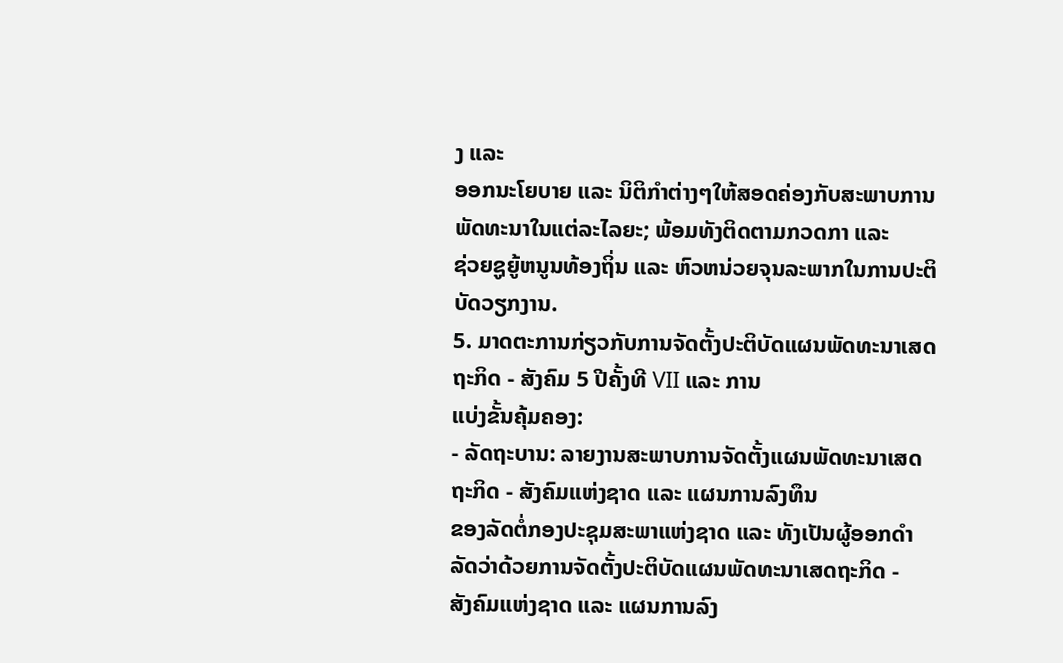ງ ແລະ
ອອກນະໂຍບາຍ ແລະ ນິຕິກຳຕ່າງໆໃຫ້ສອດຄ່ອງກັບສະພາບການພັດທະນາໃນແຕ່ລະໄລຍະ; ພ້ອມທັງຕິດຕາມກວດກາ ແລະ
ຊ່ວຍຊູຍູ້ຫນູນທ້ອງຖິ່ນ ແລະ ຫົວຫນ່ວຍຈຸນລະພາກໃນການປະຕິບັດວຽກງານ.
5. ມາດຕະການກ່ຽວກັບການຈັດຕັ້ງປະຕິບັດແຜນພັດທະນາເສດຖະກິດ - ສັງຄົມ 5 ປີຄັ້ງທີ VII ແລະ ການ
ແບ່ງຂັ້ນຄຸ້ມຄອງ:
- ລັດຖະບານ: ລາຍງານສະພາບການຈັດຕັ້ງແຜນພັດທະນາເສດຖະກິດ - ສັງຄົມແຫ່ງຊາດ ແລະ ແຜນການລົງທຶນ
ຂອງລັດຕໍ່ກອງປະຊຸມສະພາແຫ່ງຊາດ ແລະ ທັງເປັນຜູ້ອອກດຳລັດວ່າດ້ວຍການຈັດຕັ້ງປະຕິບັດແຜນພັດທະນາເສດຖະກິດ -
ສັງຄົມແຫ່ງຊາດ ແລະ ແຜນການລົງ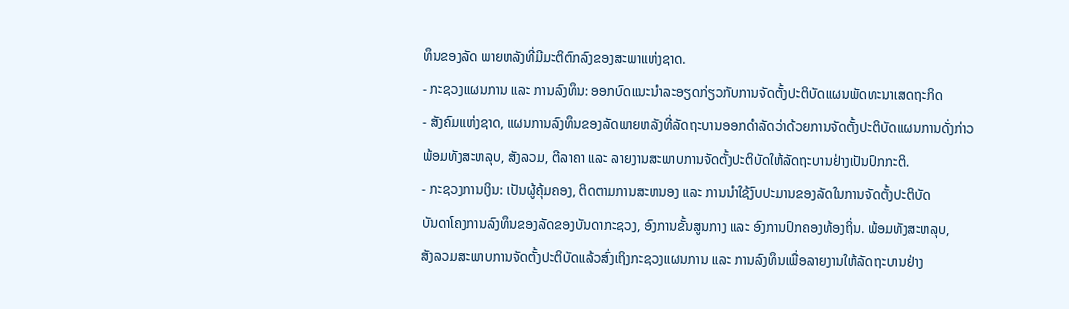ທຶນຂອງລັດ ພາຍຫລັງທີ່ມີມະຕິຕົກລົງຂອງສະພາແຫ່ງຊາດ.
- ກະຊວງແຜນການ ແລະ ການລົງທຶນ: ອອກບົດແນະນຳລະອຽດກ່ຽວກັບການຈັດຕັ້ງປະຕິບັດແຜນພັດທະນາເສດຖະກິດ
- ສັງຄົມແຫ່ງຊາດ, ແຜນການລົງທຶນຂອງລັດພາຍຫລັງທີ່ລັດຖະບານອອກດຳລັດວ່າດ້ວຍການຈັດຕັ້ງປະຕິບັດແຜນການດັ່ງກ່າວ
ພ້ອມທັງສະຫລຸບ, ສັງລວມ, ຕີລາຄາ ແລະ ລາຍງານສະພາບການຈັດຕັ້ງປະຕິບັດໃຫ້ລັດຖະບານຢ່າງເປັນປົກກະຕິ.
- ກະຊວງການເງິນ: ເປັນຜູ້ຄຸ້ມຄອງ, ຕິດຕາມການສະຫນອງ ແລະ ການນຳໃຊ້ງົບປະມານຂອງລັດໃນການຈັດຕັ້ງປະຕິບັດ
ບັນດາໂຄງການລົງທຶນຂອງລັດຂອງບັນດາກະຊວງ, ອົງການຂັ້ນສູນກາງ ແລະ ອົງການປົກຄອງທ້ອງຖິ່ນ. ພ້ອມທັງສະຫລຸບ,
ສັງລວມສະພາບການຈັດຕັ້ງປະຕິບັດແລ້ວສົ່ງເຖິງກະຊວງແຜນການ ແລະ ການລົງທຶນເພື່ອລາຍງານໃຫ້ລັດຖະບານຢ່າງ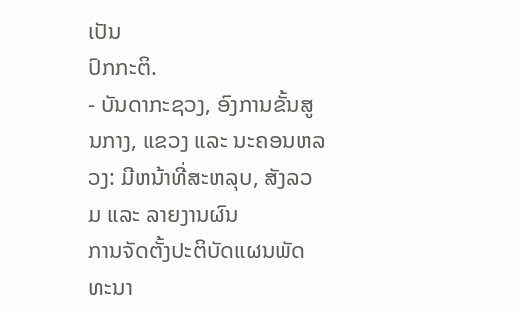ເປັນ
ປົກກະຕິ.
- ບັນດາກະຊວງ, ອົງການຂັ້ນສູນກາງ, ແຂວງ ແລະ ນະຄອນຫລວງ: ມີຫນ້າທີ່ສະຫລຸບ, ສັງລວມ ແລະ ລາຍງານຜົນ
ການຈັດຕັ້ງປະຕິບັດແຜນພັດທະນາ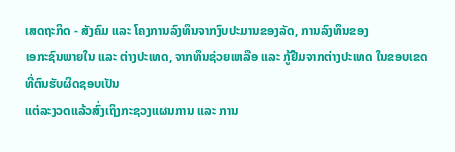ເສດຖະກິດ - ສັງຄົມ ແລະ ໂຄງການລົງທຶນຈາກງົບປະມານຂອງລັດ, ການລົງທຶນຂອງ
ເອກະຊົນພາຍໃນ ແລະ ຕ່າງປະເທດ, ຈາກທຶນຊ່ວຍເຫລືອ ແລະ ກູ້ຢືມຈາກຕ່າງປະເທດ ໃນຂອບເຂດທີ່ຕົນຮັບຜິດຊອບເປັນ
ແຕ່ລະງວດແລ້ວສົ່ງເຖິງກະຊວງແຜນການ ແລະ ການ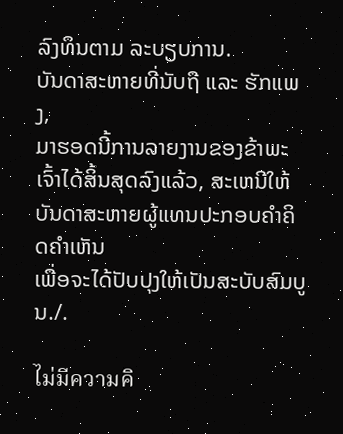ລົງທຶນຕາມ ລະບຽບການ.
ບັນດາສະຫາຍທີ່ນັບຖື ແລະ ຮັກແພງ,
ມາຮອດນີ້ການລາຍງານຂອງຂ້າພະເຈົ້າໄດ້ສິ້ນສຸດລົງແລ້ວ, ສະເຫນີໃຫ້ບັນດາສະຫາຍຜູ້ແທນປະກອບຄຳຄິດຄຳເຫັນ
ເພື່ອຈະໄດ້ປັບປຸງໃຫ້ເປັນສະບັບສົມບູນ./.

ไม่มีความคิ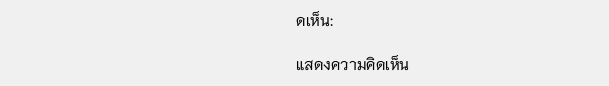ดเห็น:

แสดงความคิดเห็น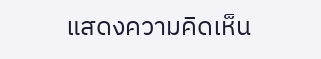แสดงความคิดเห็น